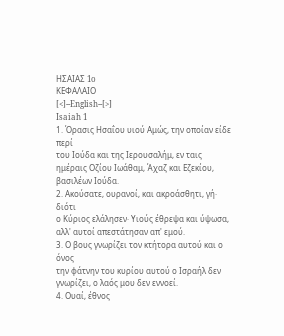ΗΣΑΙΑΣ 1o
ΚΕΦΑΛΑΙΟ
[<]--English--[>]
Isaiah 1
1. Όρασις Ησαΐου υιού Αμώς, την οποίαν είδε περί
του Ιούδα και της Ιερουσαλήμ, εν ταις ημέραις Οζίου Ιωάθαμ, Άχαζ και Εζεκίου,
βασιλέων Ιούδα.
2. Ακούσατε, ουρανοί, και ακροάσθητι, γή· διότι
ο Κύριος ελάλησεν· Υιούς έθρεψα και ύψωσα, αλλ' αυτοί απεστάτησαν απ' εμού.
3. Ο βους γνωρίζει τον κτήτορα αυτού και ο όνος
την φάτνην του κυρίου αυτού ο Ισραήλ δεν γνωρίζει, ο λαός μου δεν εννοεί.
4. Ουαί, έθνος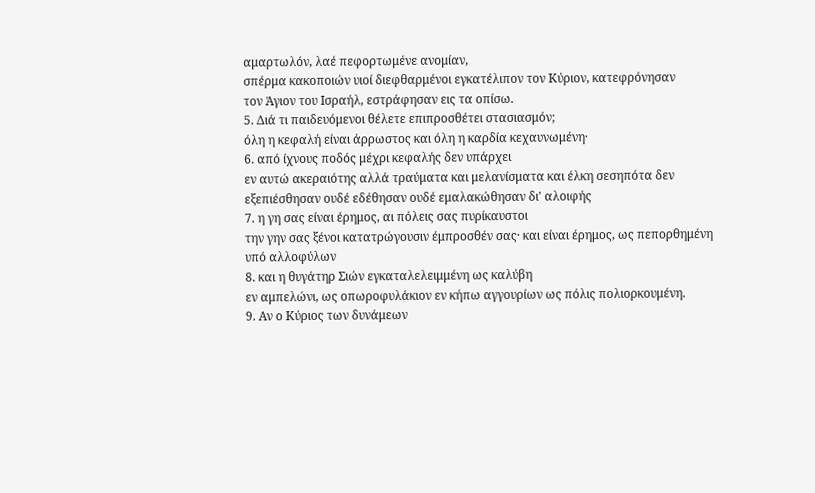αμαρτωλόν, λαέ πεφορτωμένε ανομίαν,
σπέρμα κακοποιών υιοί διεφθαρμένοι εγκατέλιπον τον Κύριον, κατεφρόνησαν
τον Άγιον του Ισραήλ, εστράφησαν εις τα οπίσω.
5. Διά τι παιδευόμενοι θέλετε επιπροσθέτει στασιασμόν;
όλη η κεφαλή είναι άρρωστος και όλη η καρδία κεχαυνωμένη·
6. από ίχνους ποδός μέχρι κεφαλής δεν υπάρχει
εν αυτώ ακεραιότης αλλά τραύματα και μελανίσματα και έλκη σεσηπότα δεν
εξεπιέσθησαν ουδέ εδέθησαν ουδέ εμαλακώθησαν δι' αλοιφής
7. η γη σας είναι έρημος, αι πόλεις σας πυρίκαυστοι
την γην σας ξένοι κατατρώγουσιν έμπροσθέν σας· και είναι έρημος, ως πεπορθημένη
υπό αλλοφύλων
8. και η θυγάτηρ Σιών εγκαταλελειμμένη ως καλύβη
εν αμπελώνι, ως οπωροφυλάκιον εν κήπω αγγουρίων ως πόλις πολιορκουμένη.
9. Αν ο Κύριος των δυνάμεων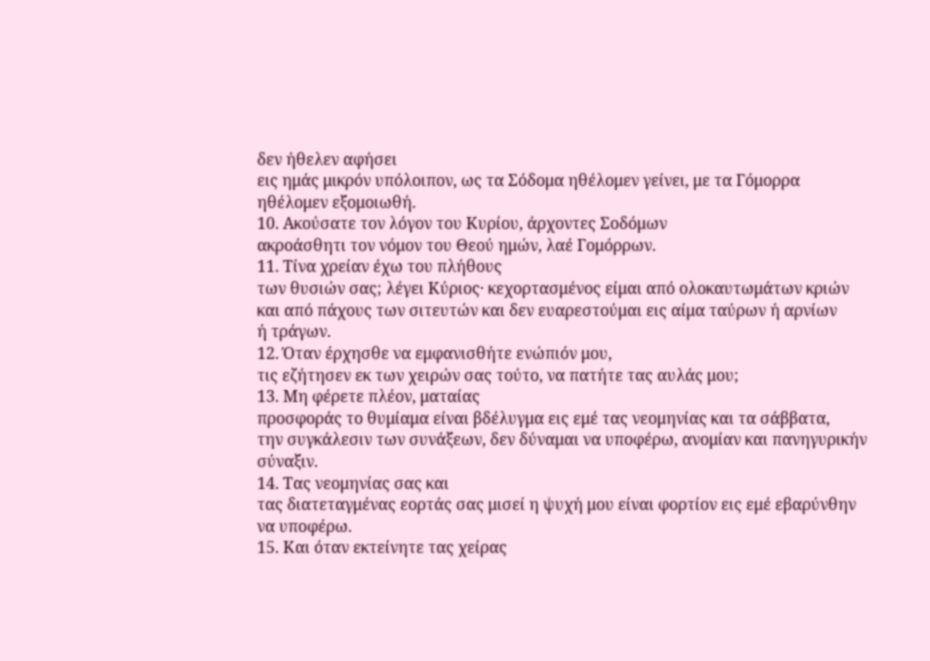δεν ήθελεν αφήσει
εις ημάς μικρόν υπόλοιπον, ως τα Σόδομα ηθέλομεν γείνει, με τα Γόμορρα
ηθέλομεν εξομοιωθή.
10. Ακούσατε τον λόγον του Κυρίου, άρχοντες Σοδόμων
ακροάσθητι τον νόμον του Θεού ημών, λαέ Γομόρρων.
11. Τίνα χρείαν έχω του πλήθους
των θυσιών σας; λέγει Κύριος· κεχορτασμένος είμαι από ολοκαυτωμάτων κριών
και από πάχους των σιτευτών και δεν ευαρεστούμαι εις αίμα ταύρων ή αρνίων
ή τράγων.
12. Όταν έρχησθε να εμφανισθήτε ενώπιόν μου,
τις εζήτησεν εκ των χειρών σας τούτο, να πατήτε τας αυλάς μου;
13. Μη φέρετε πλέον, ματαίας
προσφοράς το θυμίαμα είναι βδέλυγμα εις εμέ τας νεομηνίας και τα σάββατα,
την συγκάλεσιν των συνάξεων, δεν δύναμαι να υποφέρω, ανομίαν και πανηγυρικήν
σύναξιν.
14. Τας νεομηνίας σας και
τας διατεταγμένας εορτάς σας μισεί η ψυχή μου είναι φορτίον εις εμέ εβαρύνθην
να υποφέρω.
15. Και όταν εκτείνητε τας χείρας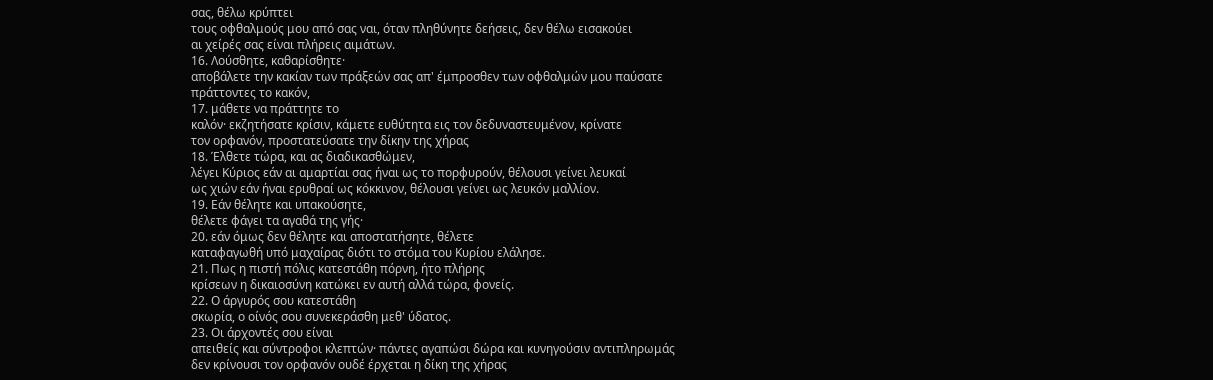σας, θέλω κρύπτει
τους οφθαλμούς μου από σας ναι, όταν πληθύνητε δεήσεις, δεν θέλω εισακούει
αι χείρές σας είναι πλήρεις αιμάτων.
16. Λούσθητε, καθαρίσθητε·
αποβάλετε την κακίαν των πράξεών σας απ' έμπροσθεν των οφθαλμών μου παύσατε
πράττοντες το κακόν,
17. μάθετε να πράττητε το
καλόν· εκζητήσατε κρίσιν, κάμετε ευθύτητα εις τον δεδυναστευμένον, κρίνατε
τον ορφανόν, προστατεύσατε την δίκην της χήρας
18. Έλθετε τώρα, και ας διαδικασθώμεν,
λέγει Κύριος εάν αι αμαρτίαι σας ήναι ως το πορφυρούν, θέλουσι γείνει λευκαί
ως χιών εάν ήναι ερυθραί ως κόκκινον, θέλουσι γείνει ως λευκόν μαλλίον.
19. Εάν θέλητε και υπακούσητε,
θέλετε φάγει τα αγαθά της γής·
20. εάν όμως δεν θέλητε και αποστατήσητε, θέλετε
καταφαγωθή υπό μαχαίρας διότι το στόμα του Κυρίου ελάλησε.
21. Πως η πιστή πόλις κατεστάθη πόρνη, ήτο πλήρης
κρίσεων η δικαιοσύνη κατώκει εν αυτή αλλά τώρα, φονείς.
22. Ο άργυρός σου κατεστάθη
σκωρία, ο οίνός σου συνεκεράσθη μεθ' ύδατος.
23. Οι άρχοντές σου είναι
απειθείς και σύντροφοι κλεπτών· πάντες αγαπώσι δώρα και κυνηγούσιν αντιπληρωμάς
δεν κρίνουσι τον ορφανόν ουδέ έρχεται η δίκη της χήρας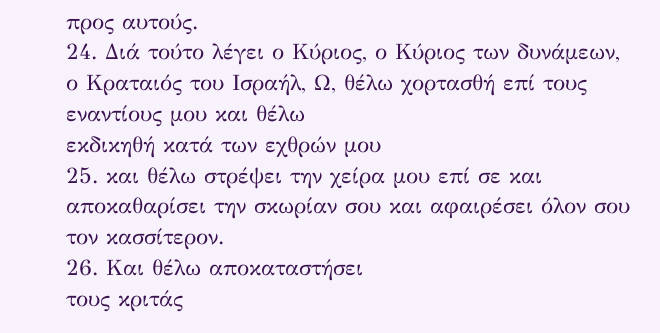προς αυτούς.
24. Διά τούτο λέγει ο Κύριος, ο Κύριος των δυνάμεων,
ο Κραταιός του Ισραήλ, Ω, θέλω χορτασθή επί τους εναντίους μου και θέλω
εκδικηθή κατά των εχθρών μου
25. και θέλω στρέψει την χείρα μου επί σε και
αποκαθαρίσει την σκωρίαν σου και αφαιρέσει όλον σου τον κασσίτερον.
26. Και θέλω αποκαταστήσει
τους κριτάς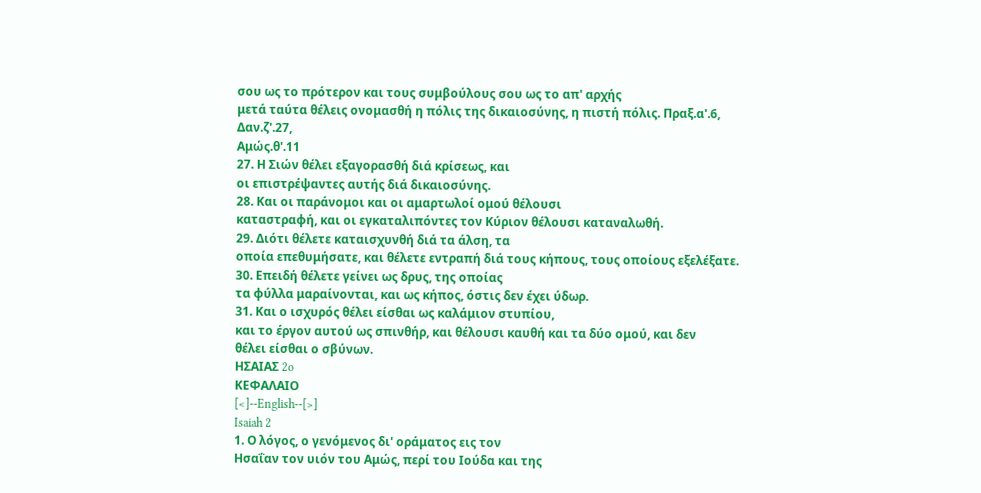σου ως το πρότερον και τους συμβούλους σου ως το απ' αρχής
μετά ταύτα θέλεις ονομασθή η πόλις της δικαιοσύνης, η πιστή πόλις. Πραξ.α'.6,
Δαν.ζ'.27,
Αμώς.θ'.11
27. Η Σιών θέλει εξαγορασθή διά κρίσεως, και
οι επιστρέψαντες αυτής διά δικαιοσύνης.
28. Και οι παράνομοι και οι αμαρτωλοί ομού θέλουσι
καταστραφή, και οι εγκαταλιπόντες τον Κύριον θέλουσι καταναλωθή.
29. Διότι θέλετε καταισχυνθή διά τα άλση, τα
οποία επεθυμήσατε, και θέλετε εντραπή διά τους κήπους, τους οποίους εξελέξατε.
30. Επειδή θέλετε γείνει ως δρυς, της οποίας
τα φύλλα μαραίνονται, και ως κήπος, όστις δεν έχει ύδωρ.
31. Και ο ισχυρός θέλει είσθαι ως καλάμιον στυπίου,
και το έργον αυτού ως σπινθήρ, και θέλουσι καυθή και τα δύο ομού, και δεν
θέλει είσθαι ο σβύνων.
ΗΣΑΙΑΣ 2o
ΚΕΦΑΛΑΙΟ
[<]--English--[>]
Isaiah 2
1. Ο λόγος, ο γενόμενος δι' οράματος εις τον
Ησαΐαν τον υιόν του Αμώς, περί του Ιούδα και της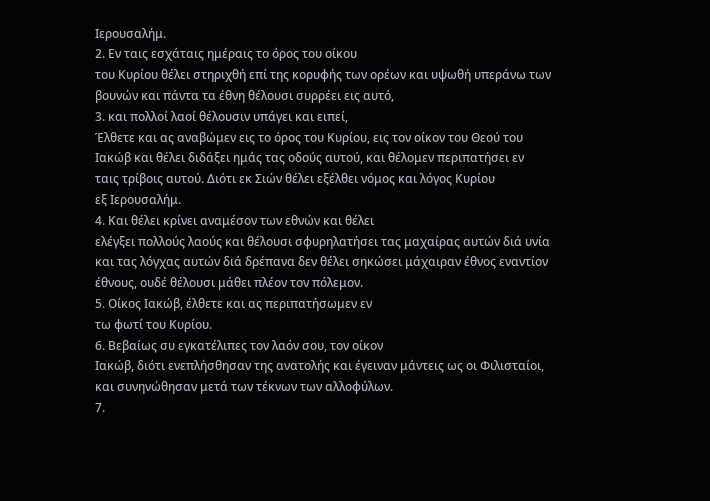Ιερουσαλήμ.
2. Εν ταις εσχάταις ημέραις το όρος του οίκου
του Κυρίου θέλει στηριχθή επί της κορυφής των ορέων και υψωθή υπεράνω των
βουνών και πάντα τα έθνη θέλουσι συρρέει εις αυτό,
3. και πολλοί λαοί θέλουσιν υπάγει και ειπεί,
Έλθετε και ας αναβώμεν εις το όρος του Κυρίου, εις τον οίκον του Θεού του
Ιακώβ και θέλει διδάξει ημάς τας οδούς αυτού, και θέλομεν περιπατήσει εν
ταις τρίβοις αυτού. Διότι εκ Σιών θέλει εξέλθει νόμος και λόγος Κυρίου
εξ Ιερουσαλήμ.
4. Και θέλει κρίνει αναμέσον των εθνών και θέλει
ελέγξει πολλούς λαούς και θέλουσι σφυρηλατήσει τας μαχαίρας αυτών διά υνία
και τας λόγχας αυτών διά δρέπανα δεν θέλει σηκώσει μάχαιραν έθνος εναντίον
έθνους, ουδέ θέλουσι μάθει πλέον τον πόλεμον.
5. Οίκος Ιακώβ, έλθετε και ας περιπατήσωμεν εν
τω φωτί του Κυρίου.
6. Βεβαίως συ εγκατέλιπες τον λαόν σου, τον οίκον
Ιακώβ, διότι ενεπλήσθησαν της ανατολής και έγειναν μάντεις ως οι Φιλισταίοι,
και συνηνώθησαν μετά των τέκνων των αλλοφύλων.
7.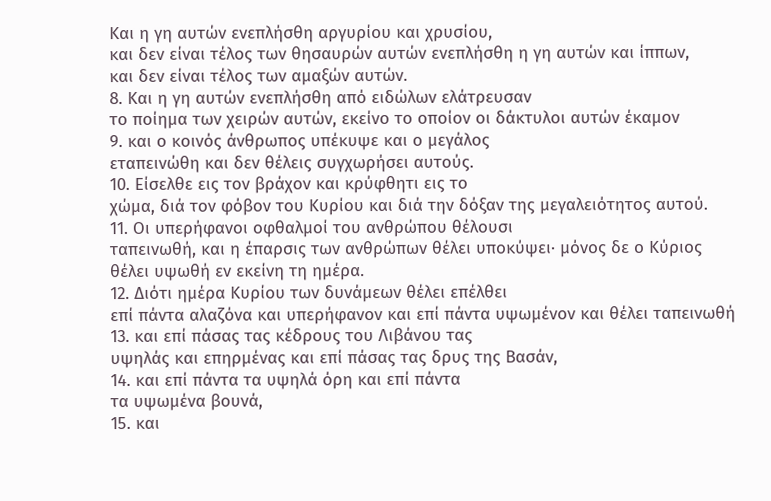Και η γη αυτών ενεπλήσθη αργυρίου και χρυσίου,
και δεν είναι τέλος των θησαυρών αυτών ενεπλήσθη η γη αυτών και ίππων,
και δεν είναι τέλος των αμαξών αυτών.
8. Και η γη αυτών ενεπλήσθη από ειδώλων ελάτρευσαν
το ποίημα των χειρών αυτών, εκείνο το οποίον οι δάκτυλοι αυτών έκαμον
9. και ο κοινός άνθρωπος υπέκυψε και ο μεγάλος
εταπεινώθη και δεν θέλεις συγχωρήσει αυτούς.
10. Είσελθε εις τον βράχον και κρύφθητι εις το
χώμα, διά τον φόβον του Κυρίου και διά την δόξαν της μεγαλειότητος αυτού.
11. Οι υπερήφανοι οφθαλμοί του ανθρώπου θέλουσι
ταπεινωθή, και η έπαρσις των ανθρώπων θέλει υποκύψει· μόνος δε ο Κύριος
θέλει υψωθή εν εκείνη τη ημέρα.
12. Διότι ημέρα Κυρίου των δυνάμεων θέλει επέλθει
επί πάντα αλαζόνα και υπερήφανον και επί πάντα υψωμένον και θέλει ταπεινωθή
13. και επί πάσας τας κέδρους του Λιβάνου τας
υψηλάς και επηρμένας και επί πάσας τας δρυς της Βασάν,
14. και επί πάντα τα υψηλά όρη και επί πάντα
τα υψωμένα βουνά,
15. και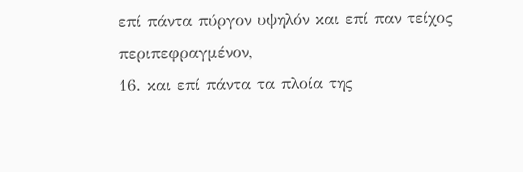επί πάντα πύργον υψηλόν και επί παν τείχος
περιπεφραγμένον,
16. και επί πάντα τα πλοία της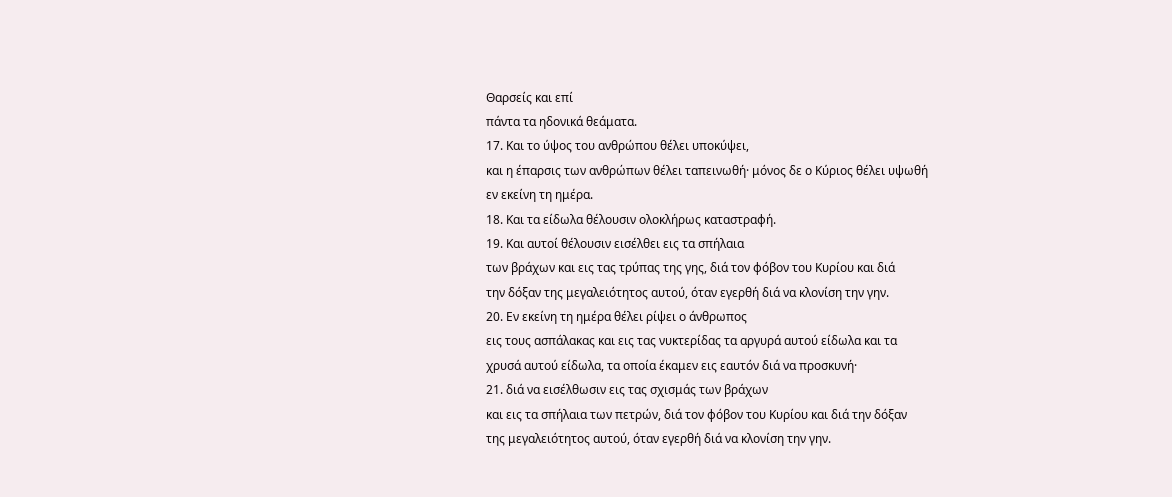Θαρσείς και επί
πάντα τα ηδονικά θεάματα.
17. Και το ύψος του ανθρώπου θέλει υποκύψει,
και η έπαρσις των ανθρώπων θέλει ταπεινωθή· μόνος δε ο Κύριος θέλει υψωθή
εν εκείνη τη ημέρα.
18. Και τα είδωλα θέλουσιν ολοκλήρως καταστραφή.
19. Και αυτοί θέλουσιν εισέλθει εις τα σπήλαια
των βράχων και εις τας τρύπας της γης, διά τον φόβον του Κυρίου και διά
την δόξαν της μεγαλειότητος αυτού, όταν εγερθή διά να κλονίση την γην.
20. Εν εκείνη τη ημέρα θέλει ρίψει ο άνθρωπος
εις τους ασπάλακας και εις τας νυκτερίδας τα αργυρά αυτού είδωλα και τα
χρυσά αυτού είδωλα, τα οποία έκαμεν εις εαυτόν διά να προσκυνή·
21. διά να εισέλθωσιν εις τας σχισμάς των βράχων
και εις τα σπήλαια των πετρών, διά τον φόβον του Κυρίου και διά την δόξαν
της μεγαλειότητος αυτού, όταν εγερθή διά να κλονίση την γην.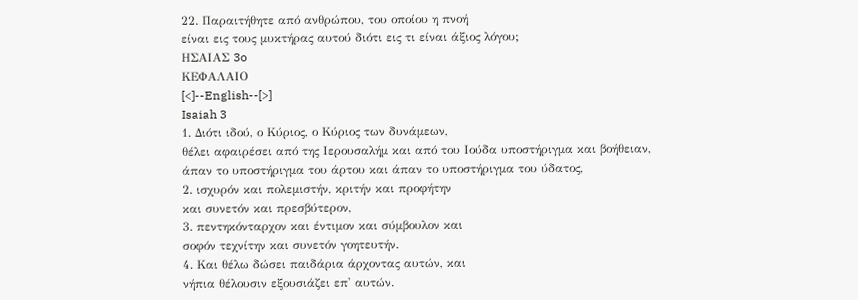22. Παραιτήθητε από ανθρώπου, του οποίου η πνοή
είναι εις τους μυκτήρας αυτού διότι εις τι είναι άξιος λόγου;
ΗΣΑΙΑΣ 3o
ΚΕΦΑΛΑΙΟ
[<]--English--[>]
Isaiah 3
1. Διότι ιδού, ο Κύριος, ο Κύριος των δυνάμεων,
θέλει αφαιρέσει από της Ιερουσαλήμ και από του Ιούδα υποστήριγμα και βοήθειαν,
άπαν το υποστήριγμα του άρτου και άπαν το υποστήριγμα του ύδατος,
2. ισχυρόν και πολεμιστήν, κριτήν και προφήτην
και συνετόν και πρεσβύτερον,
3. πεντηκόνταρχον και έντιμον και σύμβουλον και
σοφόν τεχνίτην και συνετόν γοητευτήν.
4. Και θέλω δώσει παιδάρια άρχοντας αυτών, και
νήπια θέλουσιν εξουσιάζει επ' αυτών.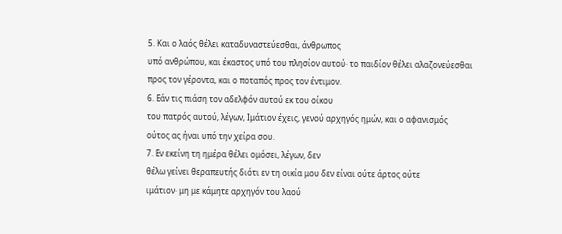5. Και ο λαός θέλει καταδυναστεύεσθαι, άνθρωπος
υπό ανθρώπου, και έκαστος υπό του πλησίον αυτού· το παιδίον θέλει αλαζονεύεσθαι
προς τον γέροντα, και ο ποταπός προς τον έντιμον.
6. Εάν τις πιάση τον αδελφόν αυτού εκ του οίκου
του πατρός αυτού, λέγων, Ιμάτιον έχεις, γενού αρχηγός ημών, και ο αφανισμός
ούτος ας ήναι υπό την χείρα σου.
7. Εν εκείνη τη ημέρα θέλει ομόσει, λέγων, δεν
θέλω γείνει θεραπευτής διότι εν τη οικία μου δεν είναι ούτε άρτος ούτε
ιμάτιον· μη με κάμητε αρχηγόν του λαού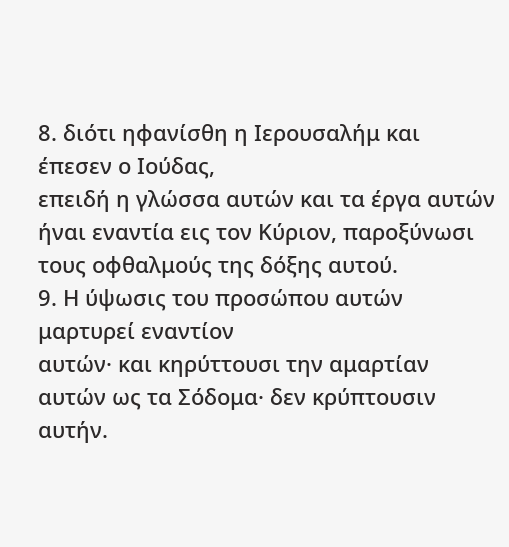8. διότι ηφανίσθη η Ιερουσαλήμ και έπεσεν ο Ιούδας,
επειδή η γλώσσα αυτών και τα έργα αυτών ήναι εναντία εις τον Κύριον, παροξύνωσι
τους οφθαλμούς της δόξης αυτού.
9. Η ύψωσις του προσώπου αυτών μαρτυρεί εναντίον
αυτών· και κηρύττουσι την αμαρτίαν αυτών ως τα Σόδομα· δεν κρύπτουσιν αυτήν.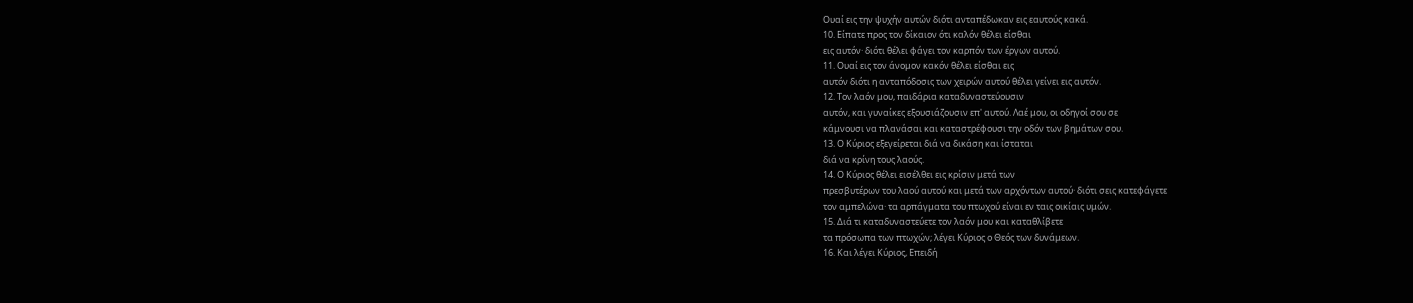Ουαί εις την ψυχήν αυτών διότι ανταπέδωκαν εις εαυτούς κακά.
10. Είπατε προς τον δίκαιον ότι καλόν θέλει είσθαι
εις αυτόν· διότι θέλει φάγει τον καρπόν των έργων αυτού.
11. Ουαί εις τον άνομον κακόν θέλει είσθαι εις
αυτόν διότι η ανταπόδοσις των χειρών αυτού θέλει γείνει εις αυτόν.
12. Τον λαόν μου, παιδάρια καταδυναστεύουσιν
αυτόν, και γυναίκες εξουσιάζουσιν επ' αυτού. Λαέ μου, οι οδηγοί σου σε
κάμνουσι να πλανάσαι και καταστρέφουσι την οδόν των βημάτων σου.
13. Ο Κύριος εξεγείρεται διά να δικάση και ίσταται
διά να κρίνη τους λαούς.
14. Ο Κύριος θέλει εισέλθει εις κρίσιν μετά των
πρεσβυτέρων του λαού αυτού και μετά των αρχόντων αυτού· διότι σεις κατεφάγετε
τον αμπελώνα· τα αρπάγματα του πτωχού είναι εν ταις οικίαις υμών.
15. Διά τι καταδυναστεύετε τον λαόν μου και καταθλίβετε
τα πρόσωπα των πτωχών; λέγει Κύριος ο Θεός των δυνάμεων.
16. Και λέγει Κύριος, Επειδή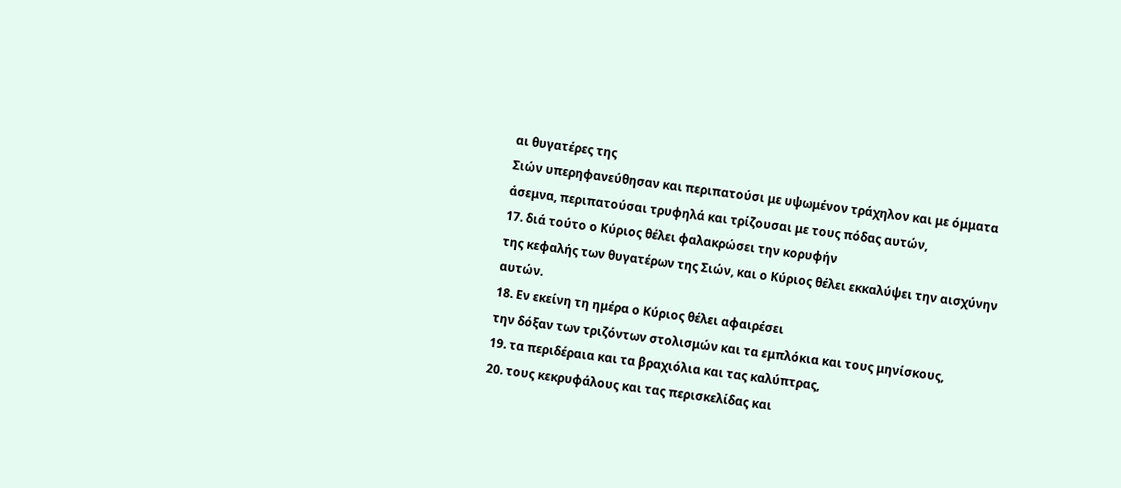αι θυγατέρες της
Σιών υπερηφανεύθησαν και περιπατούσι με υψωμένον τράχηλον και με όμματα
άσεμνα, περιπατούσαι τρυφηλά και τρίζουσαι με τους πόδας αυτών,
17. διά τούτο ο Κύριος θέλει φαλακρώσει την κορυφήν
της κεφαλής των θυγατέρων της Σιών, και ο Κύριος θέλει εκκαλύψει την αισχύνην
αυτών.
18. Εν εκείνη τη ημέρα ο Κύριος θέλει αφαιρέσει
την δόξαν των τριζόντων στολισμών και τα εμπλόκια και τους μηνίσκους,
19. τα περιδέραια και τα βραχιόλια και τας καλύπτρας,
20. τους κεκρυφάλους και τας περισκελίδας και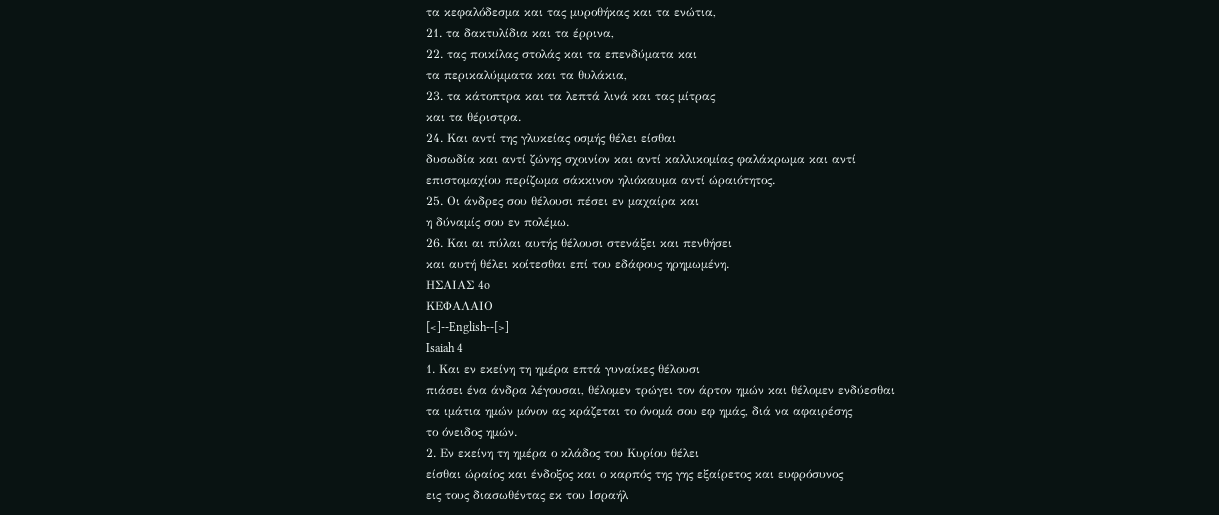τα κεφαλόδεσμα και τας μυροθήκας και τα ενώτια,
21. τα δακτυλίδια και τα έρρινα,
22. τας ποικίλας στολάς και τα επενδύματα και
τα περικαλύμματα και τα θυλάκια,
23. τα κάτοπτρα και τα λεπτά λινά και τας μίτρας
και τα θέριστρα.
24. Και αντί της γλυκείας οσμής θέλει είσθαι
δυσωδία και αντί ζώνης σχοινίον και αντί καλλικομίας φαλάκρωμα και αντί
επιστομαχίου περίζωμα σάκκινον ηλιόκαυμα αντί ώραιότητος.
25. Οι άνδρες σου θέλουσι πέσει εν μαχαίρα και
η δύναμίς σου εν πολέμω.
26. Και αι πύλαι αυτής θέλουσι στενάξει και πενθήσει
και αυτή θέλει κοίτεσθαι επί του εδάφους ηρημωμένη.
ΗΣΑΙΑΣ 4o
ΚΕΦΑΛΑΙΟ
[<]--English--[>]
Isaiah 4
1. Και εν εκείνη τη ημέρα επτά γυναίκες θέλουσι
πιάσει ένα άνδρα λέγουσαι, θέλομεν τρώγει τον άρτον ημών και θέλομεν ενδύεσθαι
τα ιμάτια ημών μόνον ας κράζεται το όνομά σου εφ ημάς, διά να αφαιρέσης
το όνειδος ημών.
2. Εν εκείνη τη ημέρα ο κλάδος του Κυρίου θέλει
είσθαι ώραίος και ένδοξος και ο καρπός της γης εξαίρετος και ευφρόσυνος
εις τους διασωθέντας εκ του Ισραήλ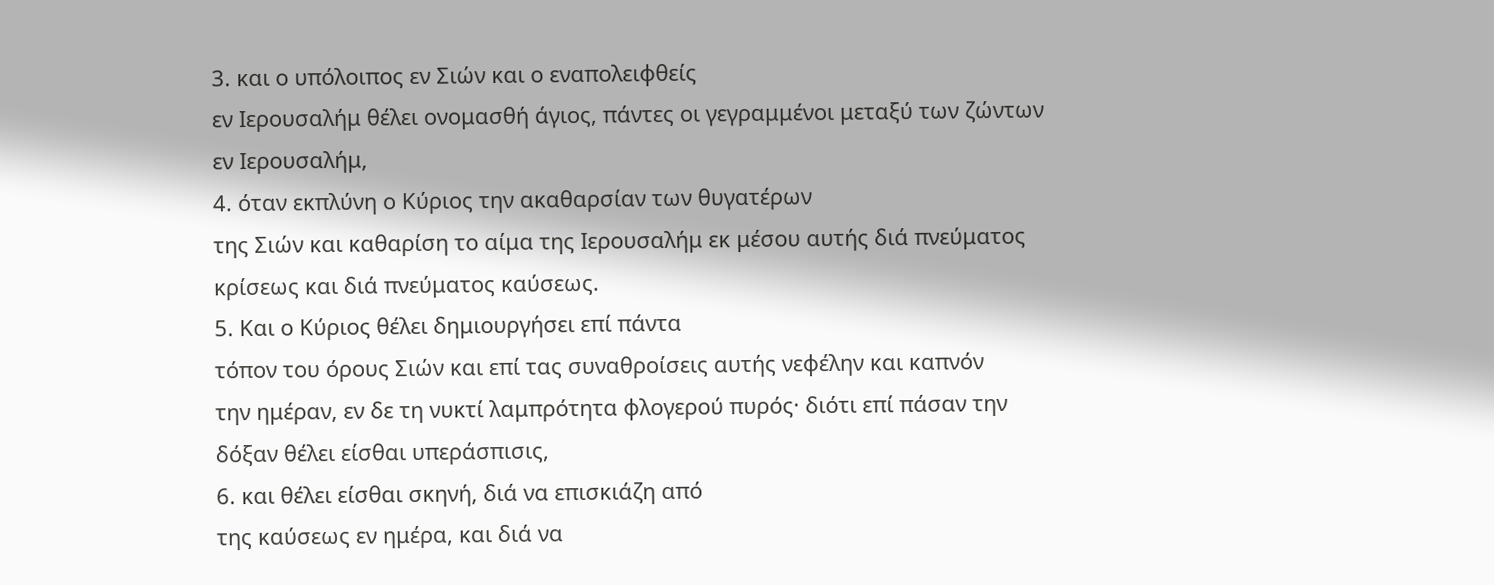3. και ο υπόλοιπος εν Σιών και ο εναπολειφθείς
εν Ιερουσαλήμ θέλει ονομασθή άγιος, πάντες οι γεγραμμένοι μεταξύ των ζώντων
εν Ιερουσαλήμ,
4. όταν εκπλύνη ο Κύριος την ακαθαρσίαν των θυγατέρων
της Σιών και καθαρίση το αίμα της Ιερουσαλήμ εκ μέσου αυτής διά πνεύματος
κρίσεως και διά πνεύματος καύσεως.
5. Και ο Κύριος θέλει δημιουργήσει επί πάντα
τόπον του όρους Σιών και επί τας συναθροίσεις αυτής νεφέλην και καπνόν
την ημέραν, εν δε τη νυκτί λαμπρότητα φλογερού πυρός· διότι επί πάσαν την
δόξαν θέλει είσθαι υπεράσπισις,
6. και θέλει είσθαι σκηνή, διά να επισκιάζη από
της καύσεως εν ημέρα, και διά να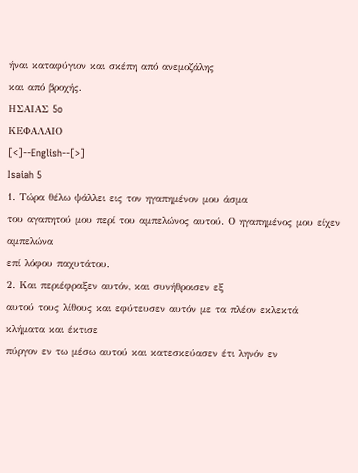ήναι καταφύγιον και σκέπη από ανεμοζάλης
και από βροχής.
ΗΣΑΙΑΣ 5o
ΚΕΦΑΛΑΙΟ
[<]--English--[>]
Isaiah 5
1. Τώρα θέλω ψάλλει εις τον ηγαπημένον μου άσμα
του αγαπητού μου περί του αμπελώνος αυτού. Ο ηγαπημένος μου είχεν αμπελώνα
επί λόφου παχυτάτου.
2. Και περιέφραξεν αυτόν, και συνήθροισεν εξ
αυτού τους λίθους και εφύτευσεν αυτόν με τα πλέον εκλεκτά κλήματα και έκτισε
πύργον εν τω μέσω αυτού και κατεσκεύασεν έτι ληνόν εν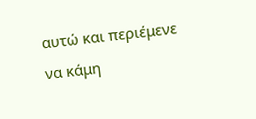αυτώ και περιέμενε
να κάμη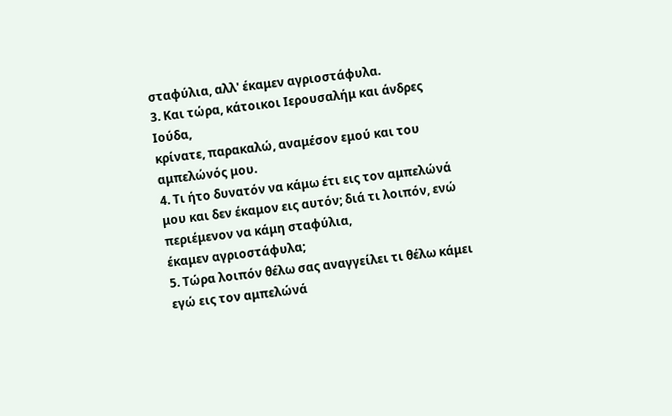σταφύλια, αλλ' έκαμεν αγριοστάφυλα.
3. Και τώρα, κάτοικοι Ιερουσαλήμ και άνδρες Ιούδα,
κρίνατε, παρακαλώ, αναμέσον εμού και του αμπελώνός μου.
4. Τι ήτο δυνατόν να κάμω έτι εις τον αμπελώνά
μου και δεν έκαμον εις αυτόν; διά τι λοιπόν, ενώ περιέμενον να κάμη σταφύλια,
έκαμεν αγριοστάφυλα;
5. Τώρα λοιπόν θέλω σας αναγγείλει τι θέλω κάμει
εγώ εις τον αμπελώνά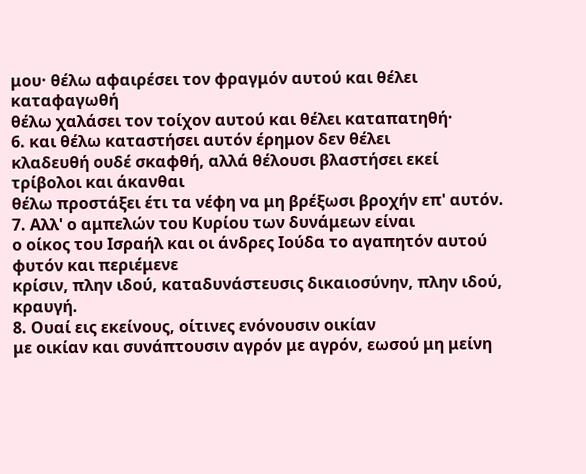μου· θέλω αφαιρέσει τον φραγμόν αυτού και θέλει καταφαγωθή
θέλω χαλάσει τον τοίχον αυτού και θέλει καταπατηθή·
6. και θέλω καταστήσει αυτόν έρημον δεν θέλει
κλαδευθή ουδέ σκαφθή, αλλά θέλουσι βλαστήσει εκεί τρίβολοι και άκανθαι
θέλω προστάξει έτι τα νέφη να μη βρέξωσι βροχήν επ' αυτόν.
7. Αλλ' ο αμπελών του Κυρίου των δυνάμεων είναι
ο οίκος του Ισραήλ και οι άνδρες Ιούδα το αγαπητόν αυτού φυτόν και περιέμενε
κρίσιν, πλην ιδού, καταδυνάστευσις δικαιοσύνην, πλην ιδού, κραυγή.
8. Ουαί εις εκείνους, οίτινες ενόνουσιν οικίαν
με οικίαν και συνάπτουσιν αγρόν με αγρόν, εωσού μη μείνη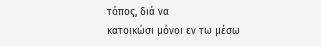τόπος, διά να
κατοικώσι μόνοι εν τω μέσω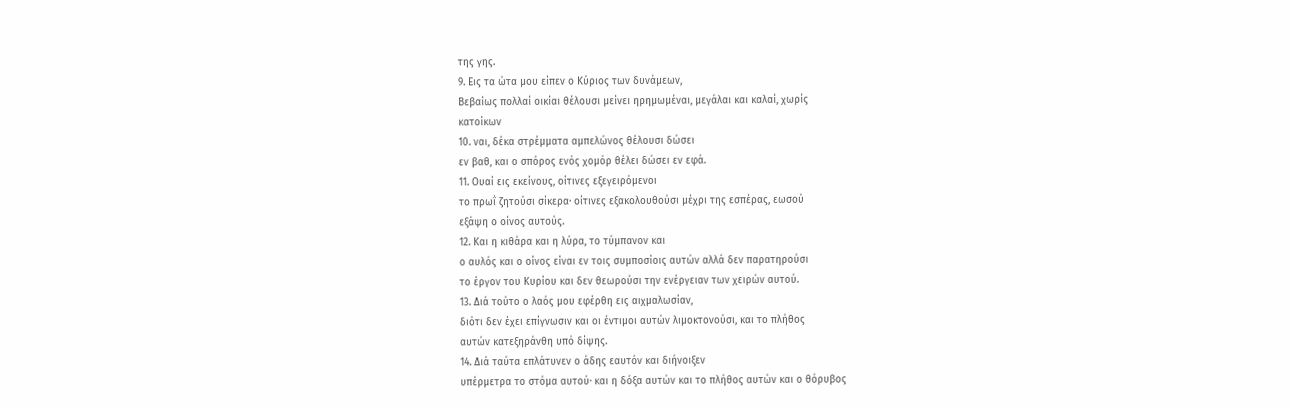της γης.
9. Εις τα ώτα μου είπεν ο Κύριος των δυνάμεων,
Βεβαίως πολλαί οικίαι θέλουσι μείνει ηρημωμέναι, μεγάλαι και καλαί, χωρίς
κατοίκων
10. ναι, δέκα στρέμματα αμπελώνος θέλουσι δώσει
εν βαθ, και ο σπόρος ενός χομόρ θέλει δώσει εν εφά.
11. Ουαί εις εκείνους, οίτινες εξεγειρόμενοι
το πρωΐ ζητούσι σίκερα· οίτινες εξακολουθούσι μέχρι της εσπέρας, εωσού
εξάψη ο οίνος αυτούς.
12. Και η κιθάρα και η λύρα, το τύμπανον και
ο αυλός και ο οίνος είναι εν τοις συμποσίοις αυτών αλλά δεν παρατηρούσι
το έργον του Κυρίου και δεν θεωρούσι την ενέργειαν των χειρών αυτού.
13. Διά τούτο ο λαός μου εφέρθη εις αιχμαλωσίαν,
διότι δεν έχει επίγνωσιν και οι έντιμοι αυτών λιμοκτονούσι, και το πλήθος
αυτών κατεξηράνθη υπό δίψης.
14. Διά ταύτα επλάτυνεν ο άδης εαυτόν και διήνοιξεν
υπέρμετρα το στόμα αυτού· και η δόξα αυτών και το πλήθος αυτών και ο θόρυβος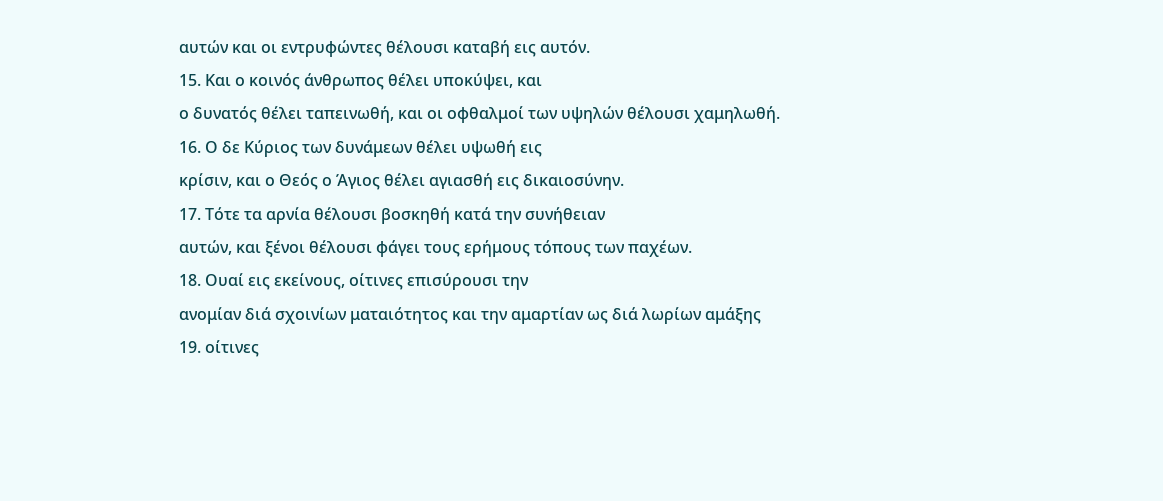αυτών και οι εντρυφώντες θέλουσι καταβή εις αυτόν.
15. Και ο κοινός άνθρωπος θέλει υποκύψει, και
ο δυνατός θέλει ταπεινωθή, και οι οφθαλμοί των υψηλών θέλουσι χαμηλωθή.
16. Ο δε Κύριος των δυνάμεων θέλει υψωθή εις
κρίσιν, και ο Θεός ο Άγιος θέλει αγιασθή εις δικαιοσύνην.
17. Τότε τα αρνία θέλουσι βοσκηθή κατά την συνήθειαν
αυτών, και ξένοι θέλουσι φάγει τους ερήμους τόπους των παχέων.
18. Ουαί εις εκείνους, οίτινες επισύρουσι την
ανομίαν διά σχοινίων ματαιότητος και την αμαρτίαν ως διά λωρίων αμάξης
19. οίτινες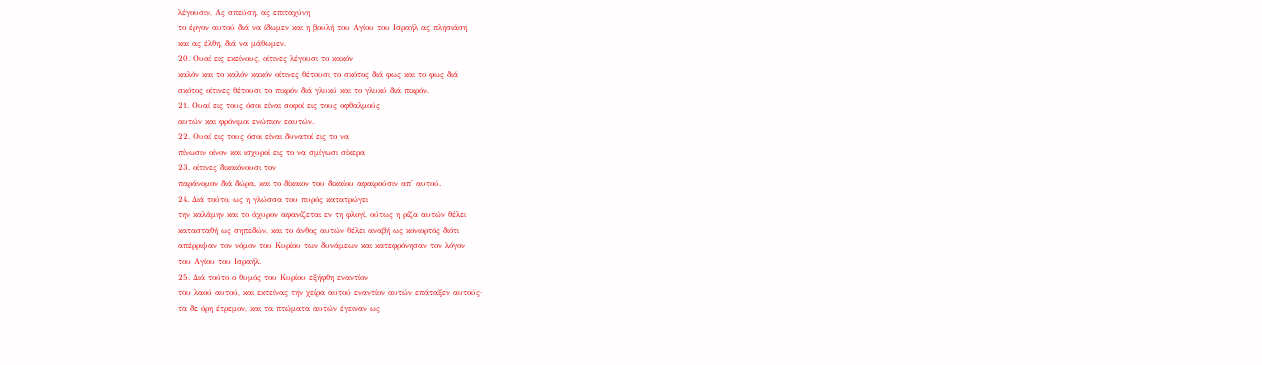λέγουσιν, Ας σπεύση, ας επιταχύνη
το έργον αυτού διά να ίδωμεν και η βουλή του Αγίου του Ισραήλ ας πλησιάση
και ας έλθη, διά να μάθωμεν.
20. Ουαί εις εκείνους, οίτινες λέγουσι το κακόν
καλόν και το καλόν κακόν οίτινες θέτουσι το σκότος διά φως και το φως διά
σκότος οίτινες θέτουσι το πικρόν διά γλυκύ και το γλυκύ διά πικρόν.
21. Ουαί εις τους όσοι είναι σοφοί εις τους οφθαλμούς
αυτών και φρόνιμοι ενώπιον εαυτών.
22. Ουαί εις τους όσοι είναι δυνατοί εις το να
πίνωσιν οίνον και ισχυροί εις το να σμίγωσι σίκερα
23. οίτινες δικαιόνουσι τον
παράνομον διά δώρα, και το δίκαιον του δικαίου αφαιρούσιν απ' αυτού.
24. Διά τούτο, ως η γλώσσα του πυρός κατατρώγει
την καλάμην και το άχυρον αφανίζεται εν τη φλογί, ούτως η ρίζα αυτών θέλει
κατασταθή ως σηπεδών, και το άνθος αυτών θέλει αναβή ως κονιορτός διότι
απέρριψαν τον νόμον του Κυρίου των δυνάμεων και κατεφρόνησαν τον λόγον
του Αγίου του Ισραήλ.
25. Διά τούτο ο θυμός του Κυρίου εξήφθη εναντίον
του λαού αυτού, και εκτείνας την χείρα αυτού εναντίον αυτών επάταξεν αυτούς·
τα δε όρη έτρεμον, και τα πτώματα αυτών έγειναν ως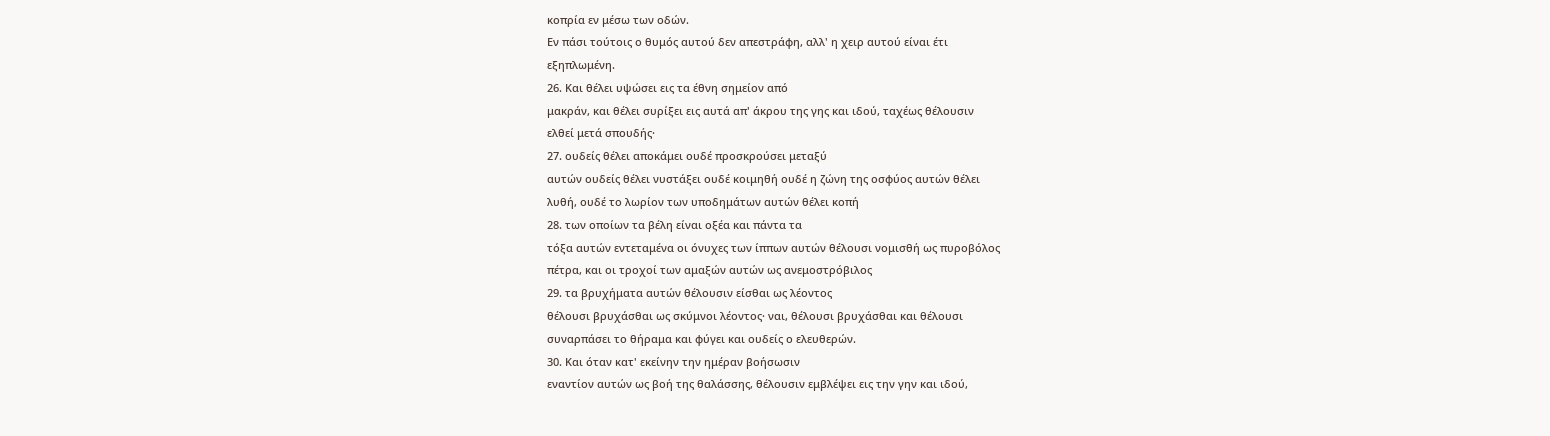κοπρία εν μέσω των οδών.
Εν πάσι τούτοις ο θυμός αυτού δεν απεστράφη, αλλ' η χειρ αυτού είναι έτι
εξηπλωμένη.
26. Και θέλει υψώσει εις τα έθνη σημείον από
μακράν, και θέλει συρίξει εις αυτά απ' άκρου της γης και ιδού, ταχέως θέλουσιν
ελθεί μετά σπουδής·
27. ουδείς θέλει αποκάμει ουδέ προσκρούσει μεταξύ
αυτών ουδείς θέλει νυστάξει ουδέ κοιμηθή ουδέ η ζώνη της οσφύος αυτών θέλει
λυθή, ουδέ το λωρίον των υποδημάτων αυτών θέλει κοπή
28. των οποίων τα βέλη είναι οξέα και πάντα τα
τόξα αυτών εντεταμένα οι όνυχες των ίππων αυτών θέλουσι νομισθή ως πυροβόλος
πέτρα, και οι τροχοί των αμαξών αυτών ως ανεμοστρόβιλος
29. τα βρυχήματα αυτών θέλουσιν είσθαι ως λέοντος
θέλουσι βρυχάσθαι ως σκύμνοι λέοντος· ναι, θέλουσι βρυχάσθαι και θέλουσι
συναρπάσει το θήραμα και φύγει και ουδείς ο ελευθερών.
30. Και όταν κατ' εκείνην την ημέραν βοήσωσιν
εναντίον αυτών ως βοή της θαλάσσης, θέλουσιν εμβλέψει εις την γην και ιδού,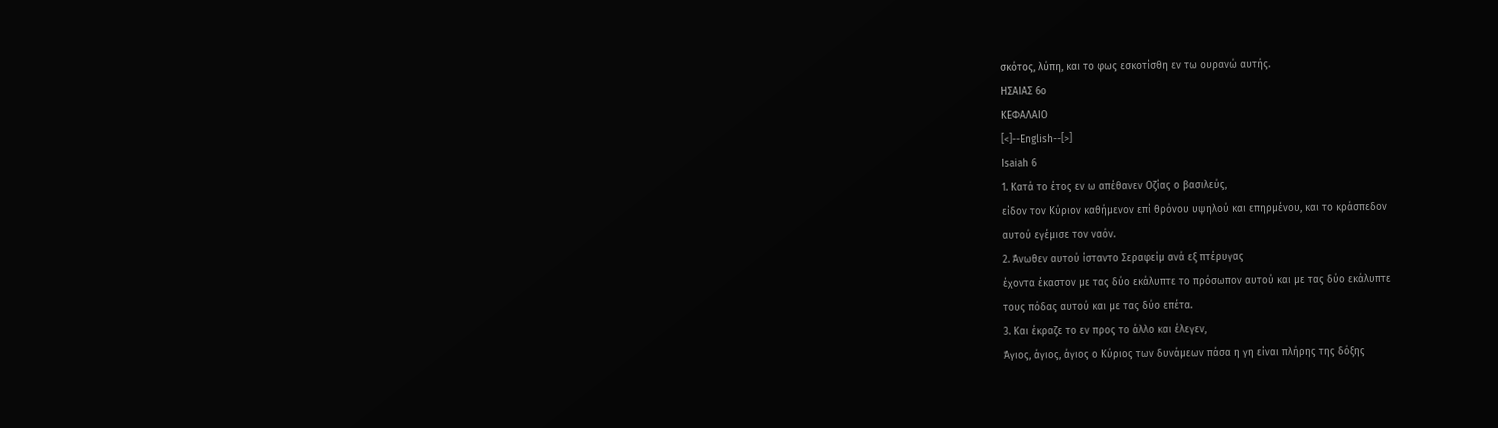σκότος, λύπη, και το φως εσκοτίσθη εν τω ουρανώ αυτής.
ΗΣΑΙΑΣ 6o
ΚΕΦΑΛΑΙΟ
[<]--English--[>]
Isaiah 6
1. Κατά το έτος εν ω απέθανεν Οζίας ο βασιλεύς,
είδον τον Κύριον καθήμενον επί θρόνου υψηλού και επηρμένου, και το κράσπεδον
αυτού εγέμισε τον ναόν.
2. Άνωθεν αυτού ίσταντο Σεραφείμ ανά εξ πτέρυγας
έχοντα έκαστον με τας δύο εκάλυπτε το πρόσωπον αυτού και με τας δύο εκάλυπτε
τους πόδας αυτού και με τας δύο επέτα.
3. Και έκραζε το εν προς το άλλο και έλεγεν,
Άγιος, άγιος, άγιος ο Κύριος των δυνάμεων πάσα η γη είναι πλήρης της δόξης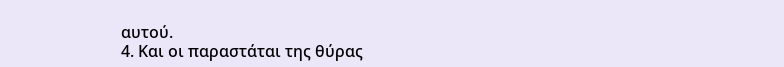αυτού.
4. Και οι παραστάται της θύρας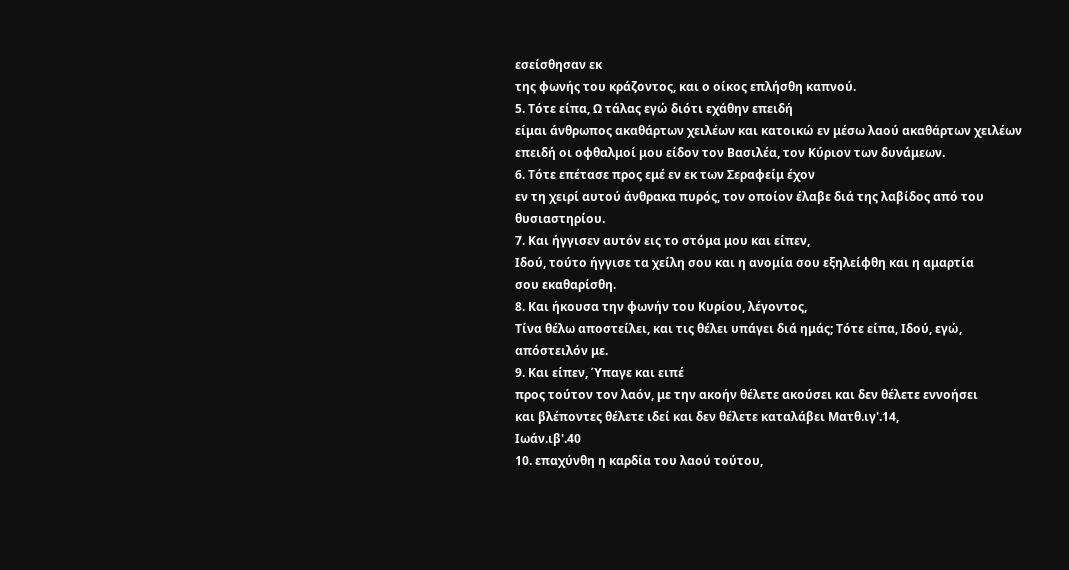εσείσθησαν εκ
της φωνής του κράζοντος, και ο οίκος επλήσθη καπνού.
5. Τότε είπα, Ω τάλας εγώ διότι εχάθην επειδή
είμαι άνθρωπος ακαθάρτων χειλέων και κατοικώ εν μέσω λαού ακαθάρτων χειλέων
επειδή οι οφθαλμοί μου είδον τον Βασιλέα, τον Κύριον των δυνάμεων.
6. Τότε επέτασε προς εμέ εν εκ των Σεραφείμ έχον
εν τη χειρί αυτού άνθρακα πυρός, τον οποίον έλαβε διά της λαβίδος από του
θυσιαστηρίου.
7. Και ήγγισεν αυτόν εις το στόμα μου και είπεν,
Ιδού, τούτο ήγγισε τα χείλη σου και η ανομία σου εξηλείφθη και η αμαρτία
σου εκαθαρίσθη.
8. Και ήκουσα την φωνήν του Κυρίου, λέγοντος,
Τίνα θέλω αποστείλει, και τις θέλει υπάγει διά ημάς; Τότε είπα, Ιδού, εγώ,
απόστειλόν με.
9. Και είπεν, Ύπαγε και ειπέ
προς τούτον τον λαόν, με την ακοήν θέλετε ακούσει και δεν θέλετε εννοήσει
και βλέποντες θέλετε ιδεί και δεν θέλετε καταλάβει Ματθ.ιγ'.14,
Ιωάν.ιβ'.40
10. επαχύνθη η καρδία του λαού τούτου,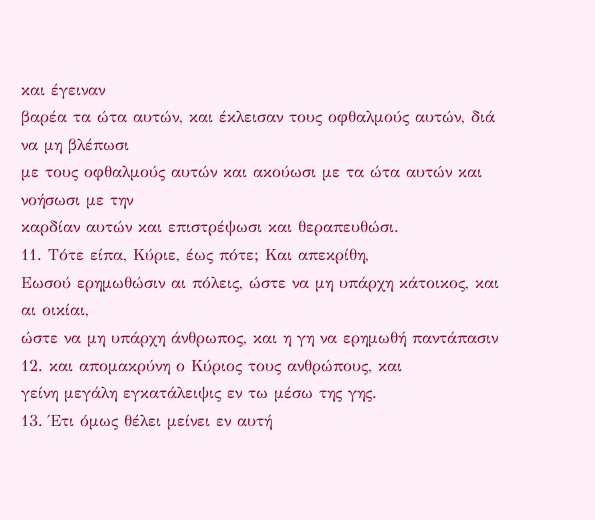και έγειναν
βαρέα τα ώτα αυτών, και έκλεισαν τους οφθαλμούς αυτών, διά να μη βλέπωσι
με τους οφθαλμούς αυτών και ακούωσι με τα ώτα αυτών και νοήσωσι με την
καρδίαν αυτών και επιστρέψωσι και θεραπευθώσι.
11. Τότε είπα, Κύριε, έως πότε; Και απεκρίθη,
Εωσού ερημωθώσιν αι πόλεις, ώστε να μη υπάρχη κάτοικος, και αι οικίαι,
ώστε να μη υπάρχη άνθρωπος, και η γη να ερημωθή παντάπασιν
12. και απομακρύνη ο Κύριος τους ανθρώπους, και
γείνη μεγάλη εγκατάλειψις εν τω μέσω της γης.
13. Έτι όμως θέλει μείνει εν αυτή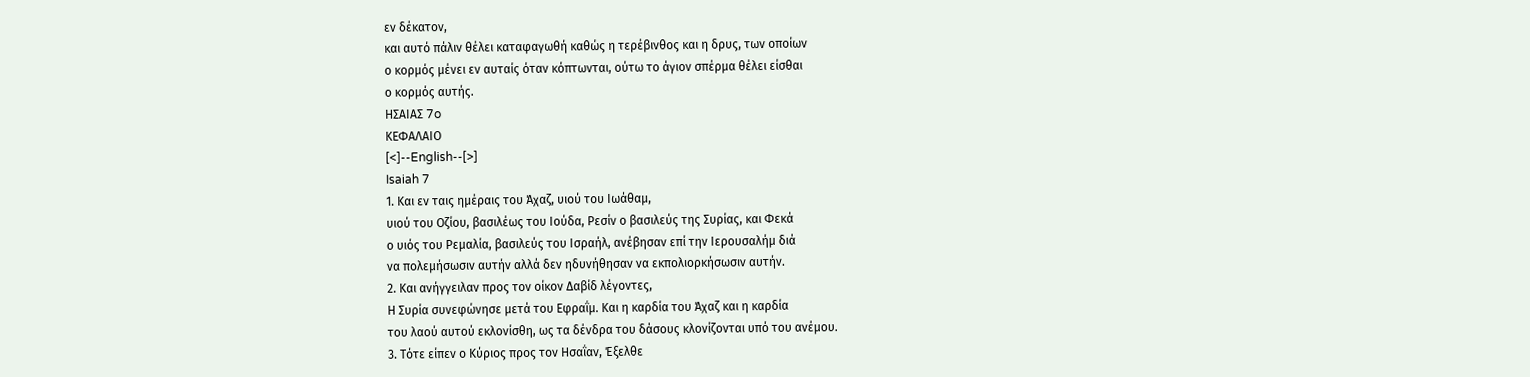εν δέκατον,
και αυτό πάλιν θέλει καταφαγωθή καθώς η τερέβινθος και η δρυς, των οποίων
ο κορμός μένει εν αυταίς όταν κόπτωνται, ούτω το άγιον σπέρμα θέλει είσθαι
ο κορμός αυτής.
ΗΣΑΙΑΣ 7o
ΚΕΦΑΛΑΙΟ
[<]--English--[>]
Isaiah 7
1. Και εν ταις ημέραις του Άχαζ, υιού του Ιωάθαμ,
υιού του Οζίου, βασιλέως του Ιούδα, Ρεσίν ο βασιλεύς της Συρίας, και Φεκά
ο υιός του Ρεμαλία, βασιλεύς του Ισραήλ, ανέβησαν επί την Ιερουσαλήμ διά
να πολεμήσωσιν αυτήν αλλά δεν ηδυνήθησαν να εκπολιορκήσωσιν αυτήν.
2. Και ανήγγειλαν προς τον οίκον Δαβίδ λέγοντες,
Η Συρία συνεφώνησε μετά του Εφραΐμ. Και η καρδία του Άχαζ και η καρδία
του λαού αυτού εκλονίσθη, ως τα δένδρα του δάσους κλονίζονται υπό του ανέμου.
3. Τότε είπεν ο Κύριος προς τον Ησαΐαν, Έξελθε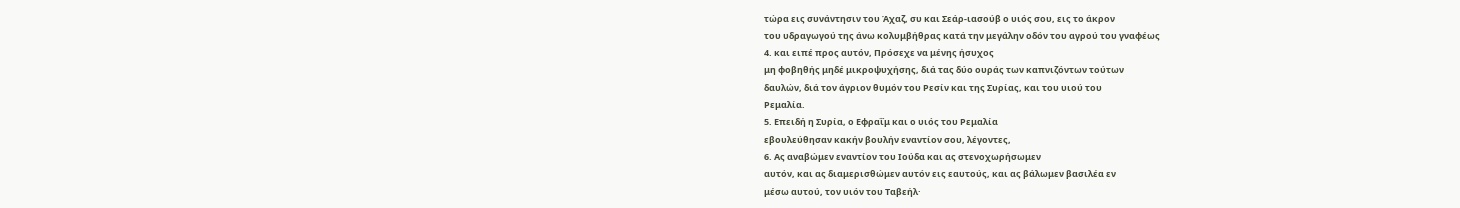τώρα εις συνάντησιν του Άχαζ, συ και Σεάρ-ιασούβ ο υιός σου, εις το άκρον
του υδραγωγού της άνω κολυμβήθρας κατά την μεγάλην οδόν του αγρού του γναφέως
4. και ειπέ προς αυτόν, Πρόσεχε να μένης ήσυχος
μη φοβηθής μηδέ μικροψυχήσης, διά τας δύο ουράς των καπνιζόντων τούτων
δαυλών, διά τον άγριον θυμόν του Ρεσίν και της Συρίας, και του υιού του
Ρεμαλία.
5. Επειδή η Συρία, ο Εφραΐμ και ο υιός του Ρεμαλία
εβουλεύθησαν κακήν βουλήν εναντίον σου, λέγοντες,
6. Ας αναβώμεν εναντίον του Ιούδα και ας στενοχωρήσωμεν
αυτόν, και ας διαμερισθώμεν αυτόν εις εαυτούς, και ας βάλωμεν βασιλέα εν
μέσω αυτού, τον υιόν του Ταβεήλ·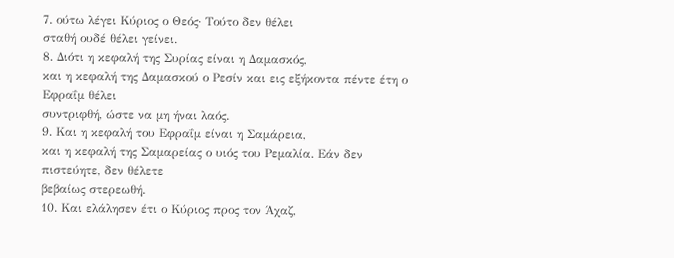7. ούτω λέγει Κύριος ο Θεός· Τούτο δεν θέλει
σταθή ουδέ θέλει γείνει.
8. Διότι η κεφαλή της Συρίας είναι η Δαμασκός,
και η κεφαλή της Δαμασκού ο Ρεσίν και εις εξήκοντα πέντε έτη ο Εφραΐμ θέλει
συντριφθή, ώστε να μη ήναι λαός.
9. Και η κεφαλή του Εφραΐμ είναι η Σαμάρεια,
και η κεφαλή της Σαμαρείας ο υιός του Ρεμαλία. Εάν δεν πιστεύητε, δεν θέλετε
βεβαίως στερεωθή.
10. Και ελάλησεν έτι ο Κύριος προς τον Άχαζ,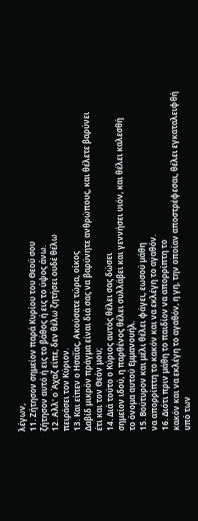λέγων,
11. Ζήτησον σημείον παρά Κυρίου του Θεού σου
ζήτησον αυτό ή εις το βάθος ή εις το ύψος άνω.
12. Αλλ' ο Άχαζ είπε, δεν θέλω ζητήσει ουδέ θέλω
πειράσει τον Κύριον.
13. Και είπεν ο Ησαΐας, Ακούσατε τώρα, οίκος
Δαβίδ μικρόν πράγμα είναι διά σας να βαρύνητε ανθρώπους, και θέλετε βαρύνει
έτι και τον Θεόν μου;
14. Διά τούτο ο Κύριος αυτός θέλει σας δώσει
σημείον ιδού, η παρθένος θέλει συλλάβει και γεννήσει υιόν, και θέλει καλεσθή
το όνομα αυτού Εμμανουήλ.
15. Βούτυρον και μέλι θέλει φάγει, εωσού μάθη
να απορρίπτη το κακόν και να εκλέγη το αγαθόν.
16. Διότι πριν μάθη το παιδίον να απορρίπτη το
κακόν και να εκλέγη το αγαθόν, η γη, την οποίαν αποστρέφεσαι, θέλει εγκαταλειφθή
υπό των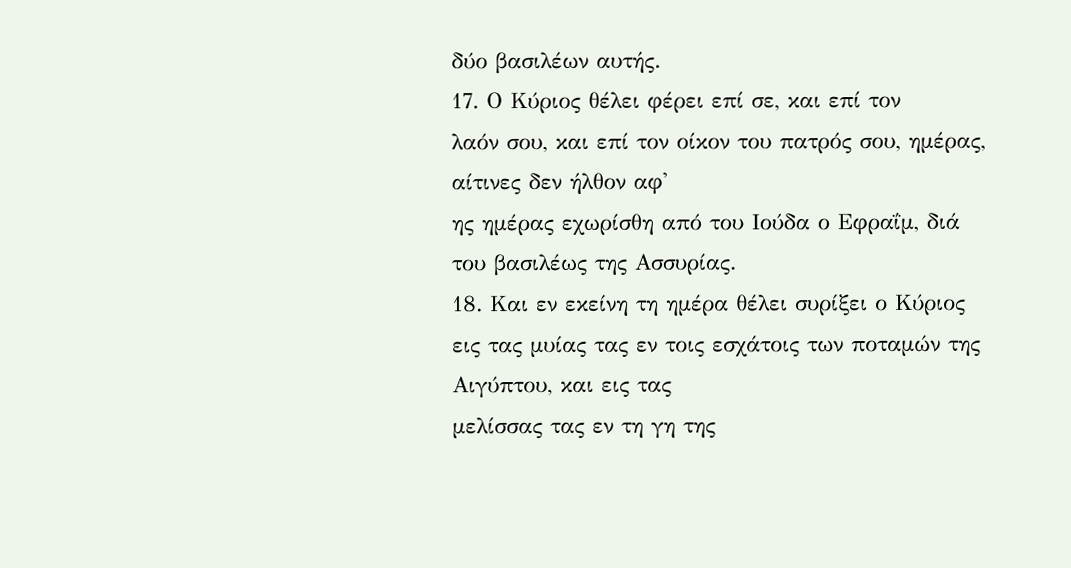δύο βασιλέων αυτής.
17. Ο Κύριος θέλει φέρει επί σε, και επί τον
λαόν σου, και επί τον οίκον του πατρός σου, ημέρας, αίτινες δεν ήλθον αφ'
ης ημέρας εχωρίσθη από του Ιούδα ο Εφραΐμ, διά του βασιλέως της Ασσυρίας.
18. Και εν εκείνη τη ημέρα θέλει συρίξει ο Κύριος
εις τας μυίας τας εν τοις εσχάτοις των ποταμών της Αιγύπτου, και εις τας
μελίσσας τας εν τη γη της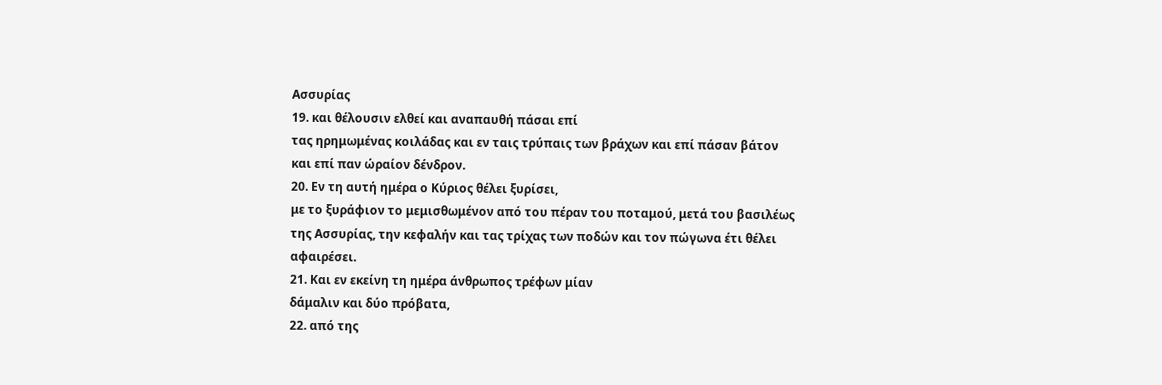Ασσυρίας
19. και θέλουσιν ελθεί και αναπαυθή πάσαι επί
τας ηρημωμένας κοιλάδας και εν ταις τρύπαις των βράχων και επί πάσαν βάτον
και επί παν ώραίον δένδρον.
20. Εν τη αυτή ημέρα ο Κύριος θέλει ξυρίσει,
με το ξυράφιον το μεμισθωμένον από του πέραν του ποταμού, μετά του βασιλέως
της Ασσυρίας, την κεφαλήν και τας τρίχας των ποδών και τον πώγωνα έτι θέλει
αφαιρέσει.
21. Και εν εκείνη τη ημέρα άνθρωπος τρέφων μίαν
δάμαλιν και δύο πρόβατα,
22. από της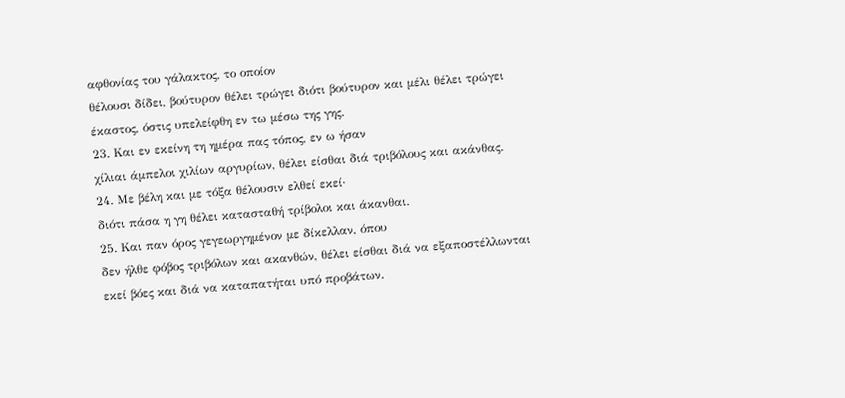αφθονίας του γάλακτος, το οποίον
θέλουσι δίδει, βούτυρον θέλει τρώγει διότι βούτυρον και μέλι θέλει τρώγει
έκαστος, όστις υπελείφθη εν τω μέσω της γης.
23. Και εν εκείνη τη ημέρα πας τόπος, εν ω ήσαν
χίλιαι άμπελοι χιλίων αργυρίων, θέλει είσθαι διά τριβόλους και ακάνθας.
24. Με βέλη και με τόξα θέλουσιν ελθεί εκεί·
διότι πάσα η γη θέλει κατασταθή τρίβολοι και άκανθαι.
25. Και παν όρος γεγεωργημένον με δίκελλαν, όπου
δεν ήλθε φόβος τριβόλων και ακανθών, θέλει είσθαι διά να εξαποστέλλωνται
εκεί βόες και διά να καταπατήται υπό προβάτων.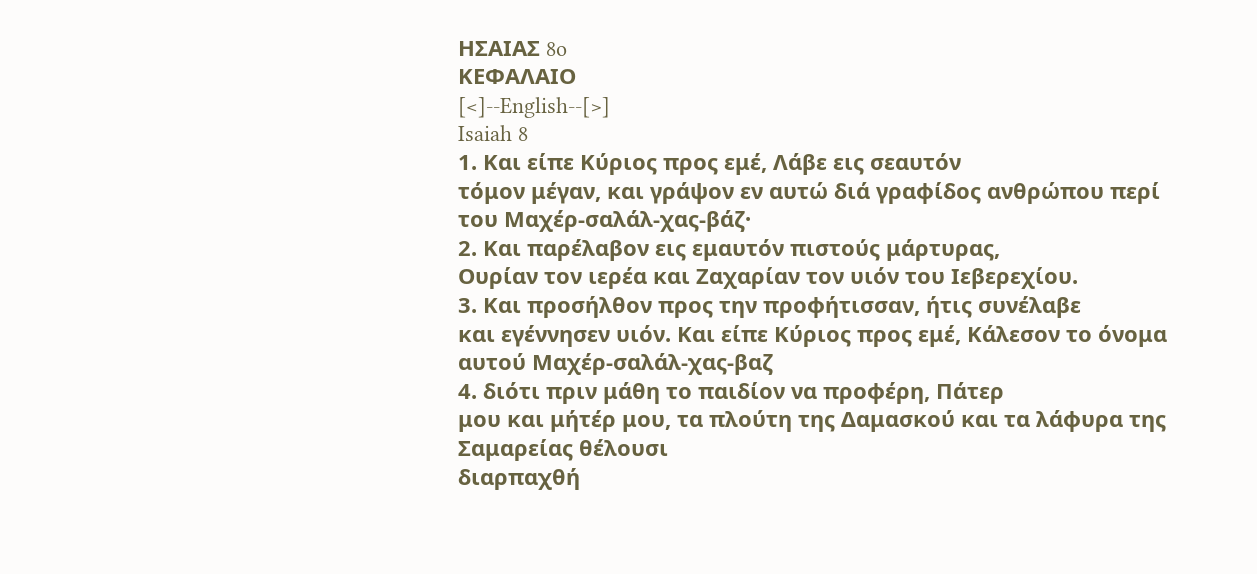ΗΣΑΙΑΣ 8o
ΚΕΦΑΛΑΙΟ
[<]--English--[>]
Isaiah 8
1. Και είπε Κύριος προς εμέ, Λάβε εις σεαυτόν
τόμον μέγαν, και γράψον εν αυτώ διά γραφίδος ανθρώπου περί του Μαχέρ-σαλάλ-χας-βάζ·
2. Και παρέλαβον εις εμαυτόν πιστούς μάρτυρας,
Ουρίαν τον ιερέα και Ζαχαρίαν τον υιόν του Ιεβερεχίου.
3. Και προσήλθον προς την προφήτισσαν, ήτις συνέλαβε
και εγέννησεν υιόν. Και είπε Κύριος προς εμέ, Κάλεσον το όνομα αυτού Μαχέρ-σαλάλ-χας-βαζ
4. διότι πριν μάθη το παιδίον να προφέρη, Πάτερ
μου και μήτέρ μου, τα πλούτη της Δαμασκού και τα λάφυρα της Σαμαρείας θέλουσι
διαρπαχθή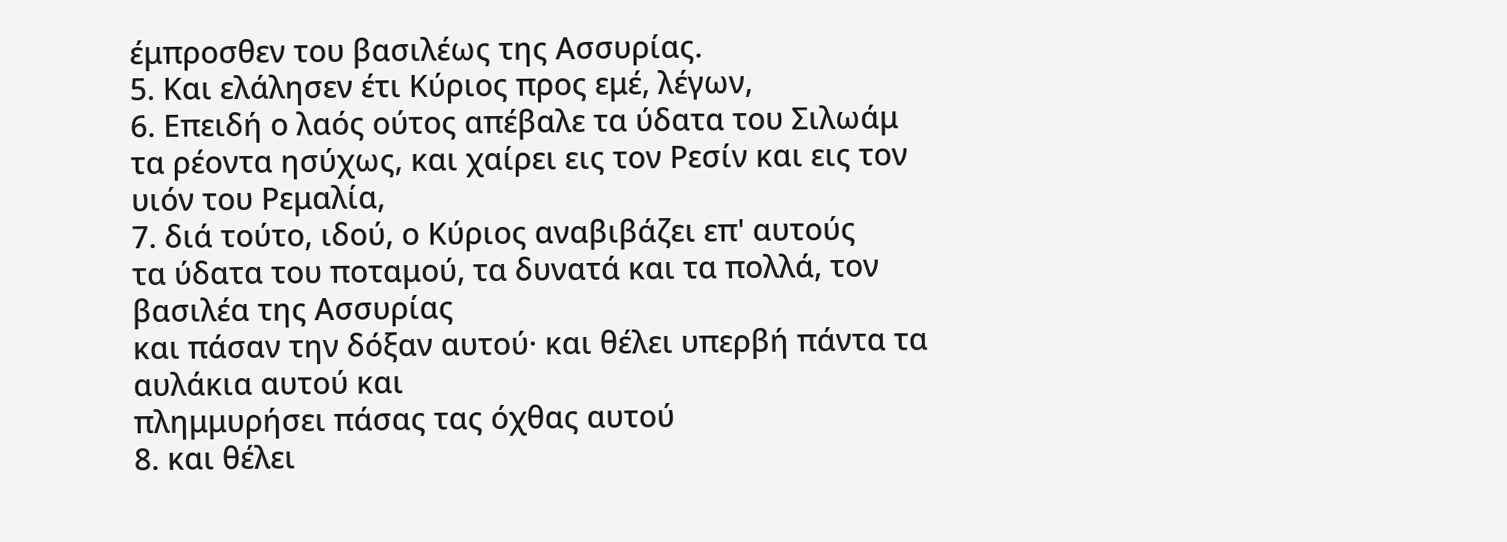έμπροσθεν του βασιλέως της Ασσυρίας.
5. Και ελάλησεν έτι Κύριος προς εμέ, λέγων,
6. Επειδή ο λαός ούτος απέβαλε τα ύδατα του Σιλωάμ
τα ρέοντα ησύχως, και χαίρει εις τον Ρεσίν και εις τον υιόν του Ρεμαλία,
7. διά τούτο, ιδού, ο Κύριος αναβιβάζει επ' αυτούς
τα ύδατα του ποταμού, τα δυνατά και τα πολλά, τον βασιλέα της Ασσυρίας
και πάσαν την δόξαν αυτού· και θέλει υπερβή πάντα τα αυλάκια αυτού και
πλημμυρήσει πάσας τας όχθας αυτού
8. και θέλει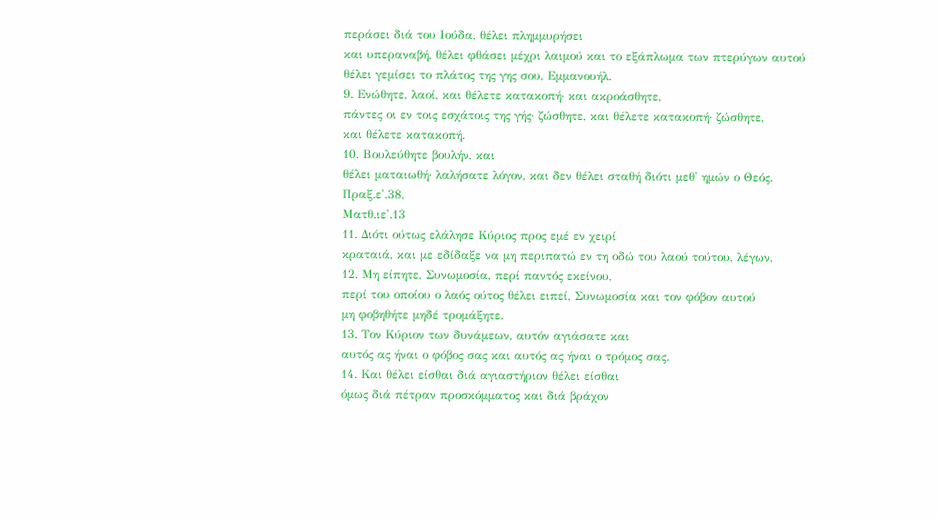περάσει διά του Ιούδα, θέλει πλημμυρήσει
και υπεραναβή, θέλει φθάσει μέχρι λαιμού και το εξάπλωμα των πτερύγων αυτού
θέλει γεμίσει το πλάτος της γης σου, Εμμανουήλ.
9. Ενώθητε, λαοί, και θέλετε κατακοπή· και ακροάσθητε,
πάντες οι εν τοις εσχάτοις της γής· ζώσθητε, και θέλετε κατακοπή· ζώσθητε,
και θέλετε κατακοπή.
10. Βουλεύθητε βουλήν, και
θέλει ματαιωθή· λαλήσατε λόγον, και δεν θέλει σταθή διότι μεθ' ημών ο Θεός.
Πραξ.ε'.38,
Ματθ.ιε'.13
11. Διότι ούτως ελάλησε Κύριος προς εμέ εν χειρί
κραταιά, και με εδίδαξε να μη περιπατώ εν τη οδώ του λαού τούτου, λέγων,
12. Μη είπητε, Συνωμοσία, περί παντός εκείνου,
περί του οποίου ο λαός ούτος θέλει ειπεί, Συνωμοσία και τον φόβον αυτού
μη φοβηθήτε μηδέ τρομάξητε.
13. Τον Κύριον των δυνάμεων, αυτόν αγιάσατε και
αυτός ας ήναι ο φόβος σας και αυτός ας ήναι ο τρόμος σας.
14. Και θέλει είσθαι διά αγιαστήριον θέλει είσθαι
όμως διά πέτραν προσκόμματος και διά βράχον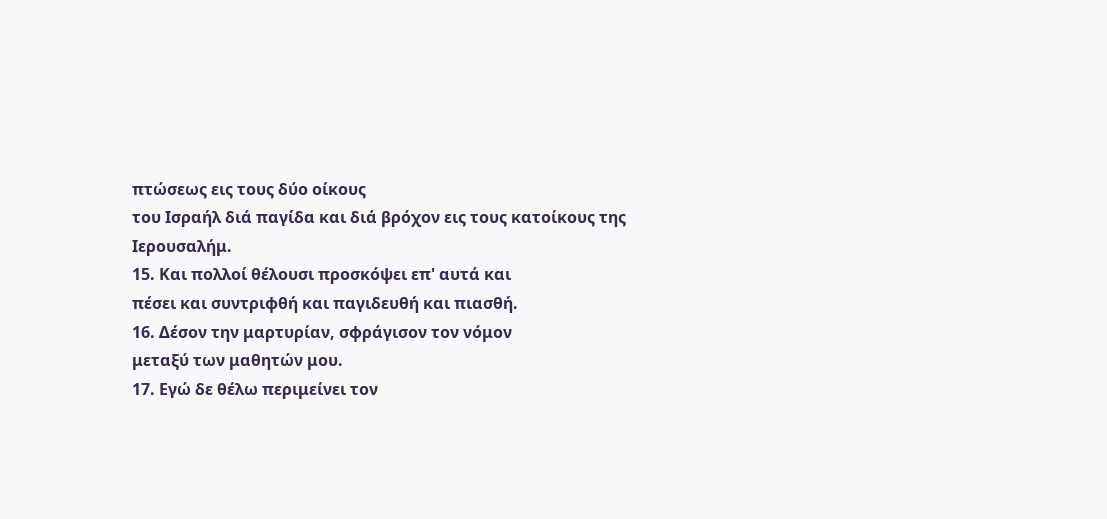πτώσεως εις τους δύο οίκους
του Ισραήλ διά παγίδα και διά βρόχον εις τους κατοίκους της Ιερουσαλήμ.
15. Και πολλοί θέλουσι προσκόψει επ' αυτά και
πέσει και συντριφθή και παγιδευθή και πιασθή.
16. Δέσον την μαρτυρίαν, σφράγισον τον νόμον
μεταξύ των μαθητών μου.
17. Εγώ δε θέλω περιμείνει τον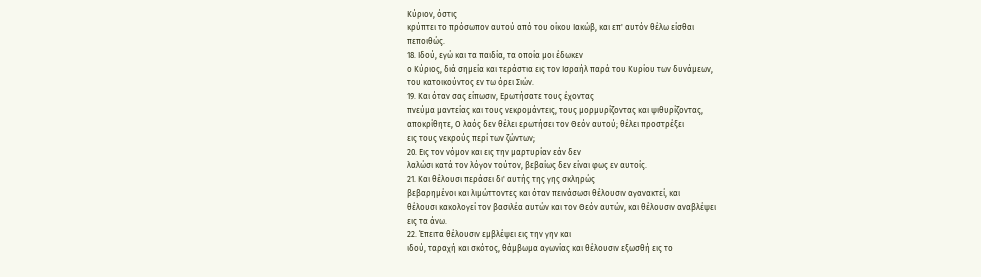Κύριον, όστις
κρύπτει το πρόσωπον αυτού από του οίκου Ιακώβ, και επ' αυτόν θέλω είσθαι
πεποιθώς.
18. Ιδού, εγώ και τα παιδία, τα οποία μοι έδωκεν
ο Κύριος, διά σημεία και τεράστια εις τον Ισραήλ παρά του Κυρίου των δυνάμεων,
του κατοικούντος εν τω όρει Σιών.
19. Και όταν σας είπωσιν, Ερωτήσατε τους έχοντας
πνεύμα μαντείας και τους νεκρομάντεις, τους μορμυρίζοντας και ψιθυρίζοντας,
αποκρίθητε, Ο λαός δεν θέλει ερωτήσει τον Θεόν αυτού; θέλει προστρέξει
εις τους νεκρούς περί των ζώντων;
20. Εις τον νόμον και εις την μαρτυρίαν εάν δεν
λαλώσι κατά τον λόγον τούτον, βεβαίως δεν είναι φως εν αυτοίς.
21. Και θέλουσι περάσει δι' αυτής της γης σκληρώς
βεβαρημένοι και λιμώττοντες και όταν πεινάσωσι θέλουσιν αγανακτεί, και
θέλουσι κακολογεί τον βασιλέα αυτών και τον Θεόν αυτών, και θέλουσιν αναβλέψει
εις τα άνω.
22. Έπειτα θέλουσιν εμβλέψει εις την γην και
ιδού, ταραχή και σκότος, θάμβωμα αγωνίας και θέλουσιν εξωσθή εις το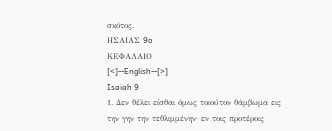σκότος.
ΗΣΑΙΑΣ 9o
ΚΕΦΑΛΑΙΟ
[<]--English--[>]
Isaiah 9
1. Δεν θέλει είσθαι όμως τοιούτον θάμβωμα εις
την γην την τεθλιμμένην· εν τοις προτέροις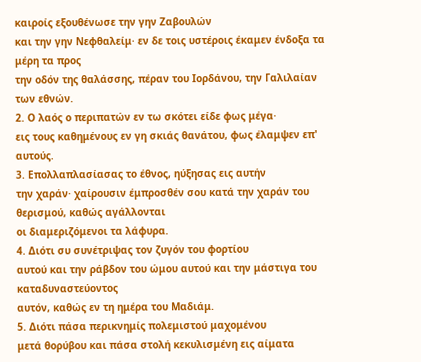καιροίς εξουθένωσε την γην Ζαβουλών
και την γην Νεφθαλείμ· εν δε τοις υστέροις έκαμεν ένδοξα τα μέρη τα προς
την οδόν της θαλάσσης, πέραν του Ιορδάνου, την Γαλιλαίαν των εθνών.
2. Ο λαός ο περιπατών εν τω σκότει είδε φως μέγα·
εις τους καθημένους εν γη σκιάς θανάτου, φως έλαμψεν επ' αυτούς.
3. Επολλαπλασίασας το έθνος, ηύξησας εις αυτήν
την χαράν· χαίρουσιν έμπροσθέν σου κατά την χαράν του θερισμού, καθώς αγάλλονται
οι διαμεριζόμενοι τα λάφυρα.
4. Διότι συ συνέτριψας τον ζυγόν του φορτίου
αυτού και την ράβδον του ώμου αυτού και την μάστιγα του καταδυναστεύοντος
αυτόν, καθώς εν τη ημέρα του Μαδιάμ.
5. Διότι πάσα περικνημίς πολεμιστού μαχομένου
μετά θορύβου και πάσα στολή κεκυλισμένη εις αίματα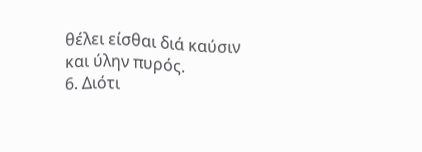θέλει είσθαι διά καύσιν
και ύλην πυρός.
6. Διότι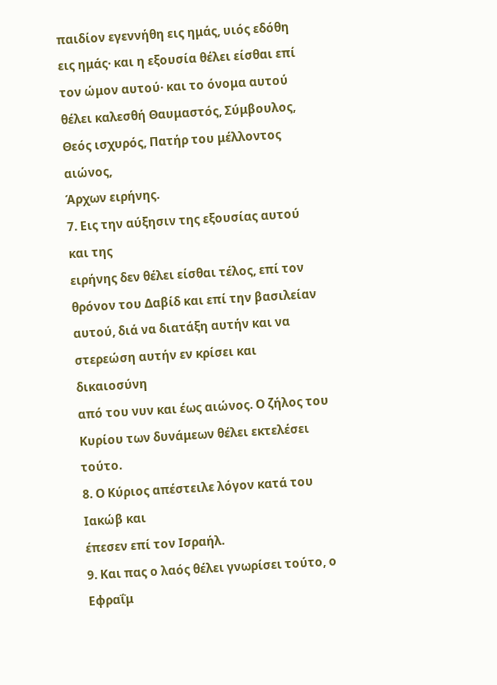παιδίον εγεννήθη εις ημάς, υιός εδόθη
εις ημάς· και η εξουσία θέλει είσθαι επί τον ώμον αυτού· και το όνομα αυτού
θέλει καλεσθή Θαυμαστός, Σύμβουλος, Θεός ισχυρός, Πατήρ του μέλλοντος αιώνος,
Άρχων ειρήνης.
7. Εις την αύξησιν της εξουσίας αυτού και της
ειρήνης δεν θέλει είσθαι τέλος, επί τον θρόνον του Δαβίδ και επί την βασιλείαν
αυτού, διά να διατάξη αυτήν και να στερεώση αυτήν εν κρίσει και δικαιοσύνη
από του νυν και έως αιώνος. Ο ζήλος του Κυρίου των δυνάμεων θέλει εκτελέσει
τούτο.
8. Ο Κύριος απέστειλε λόγον κατά του Ιακώβ και
έπεσεν επί τον Ισραήλ.
9. Και πας ο λαός θέλει γνωρίσει τούτο, ο Εφραΐμ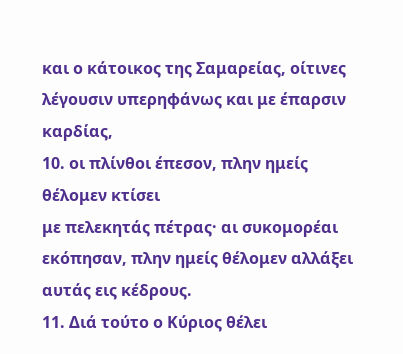και ο κάτοικος της Σαμαρείας, οίτινες λέγουσιν υπερηφάνως και με έπαρσιν
καρδίας,
10. οι πλίνθοι έπεσον, πλην ημείς θέλομεν κτίσει
με πελεκητάς πέτρας· αι συκομορέαι εκόπησαν, πλην ημείς θέλομεν αλλάξει
αυτάς εις κέδρους.
11. Διά τούτο ο Κύριος θέλει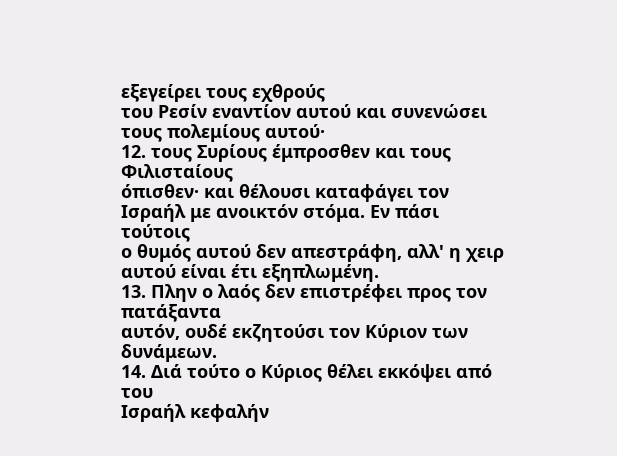εξεγείρει τους εχθρούς
του Ρεσίν εναντίον αυτού και συνενώσει τους πολεμίους αυτού·
12. τους Συρίους έμπροσθεν και τους Φιλισταίους
όπισθεν· και θέλουσι καταφάγει τον Ισραήλ με ανοικτόν στόμα. Εν πάσι τούτοις
ο θυμός αυτού δεν απεστράφη, αλλ' η χειρ αυτού είναι έτι εξηπλωμένη.
13. Πλην ο λαός δεν επιστρέφει προς τον πατάξαντα
αυτόν, ουδέ εκζητούσι τον Κύριον των δυνάμεων.
14. Διά τούτο ο Κύριος θέλει εκκόψει από του
Ισραήλ κεφαλήν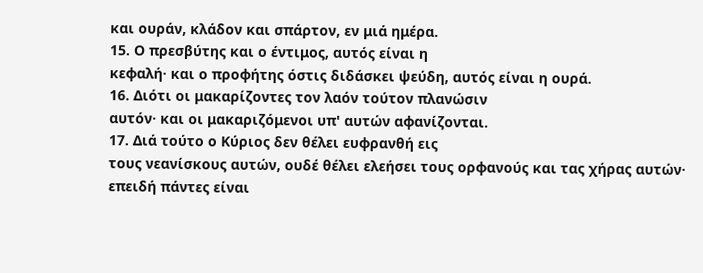και ουράν, κλάδον και σπάρτον, εν μιά ημέρα.
15. Ο πρεσβύτης και ο έντιμος, αυτός είναι η
κεφαλή· και ο προφήτης όστις διδάσκει ψεύδη, αυτός είναι η ουρά.
16. Διότι οι μακαρίζοντες τον λαόν τούτον πλανώσιν
αυτόν· και οι μακαριζόμενοι υπ' αυτών αφανίζονται.
17. Διά τούτο ο Κύριος δεν θέλει ευφρανθή εις
τους νεανίσκους αυτών, ουδέ θέλει ελεήσει τους ορφανούς και τας χήρας αυτών·
επειδή πάντες είναι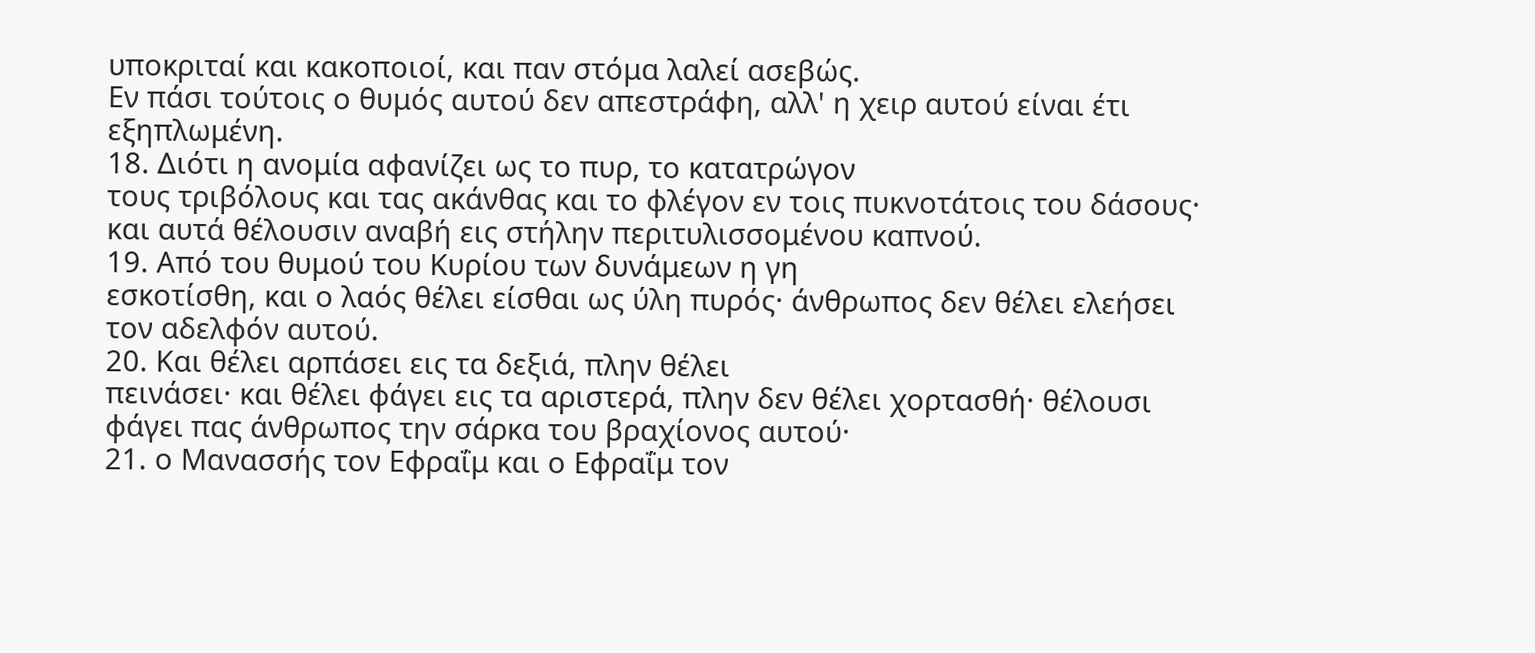υποκριταί και κακοποιοί, και παν στόμα λαλεί ασεβώς.
Εν πάσι τούτοις ο θυμός αυτού δεν απεστράφη, αλλ' η χειρ αυτού είναι έτι
εξηπλωμένη.
18. Διότι η ανομία αφανίζει ως το πυρ, το κατατρώγον
τους τριβόλους και τας ακάνθας και το φλέγον εν τοις πυκνοτάτοις του δάσους·
και αυτά θέλουσιν αναβή εις στήλην περιτυλισσομένου καπνού.
19. Από του θυμού του Κυρίου των δυνάμεων η γη
εσκοτίσθη, και ο λαός θέλει είσθαι ως ύλη πυρός· άνθρωπος δεν θέλει ελεήσει
τον αδελφόν αυτού.
20. Και θέλει αρπάσει εις τα δεξιά, πλην θέλει
πεινάσει· και θέλει φάγει εις τα αριστερά, πλην δεν θέλει χορτασθή· θέλουσι
φάγει πας άνθρωπος την σάρκα του βραχίονος αυτού·
21. ο Μανασσής τον Εφραΐμ και ο Εφραΐμ τον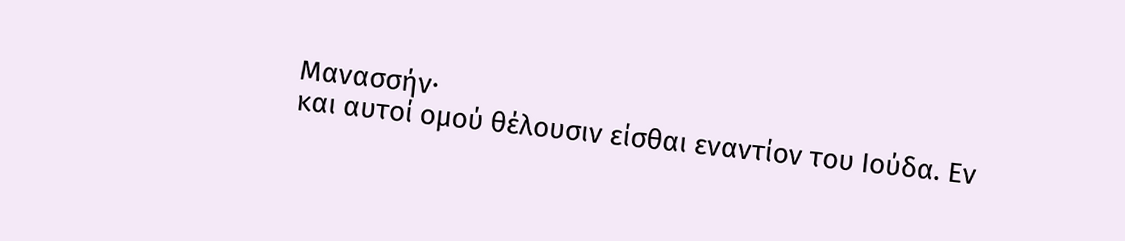Μανασσήν·
και αυτοί ομού θέλουσιν είσθαι εναντίον του Ιούδα. Εν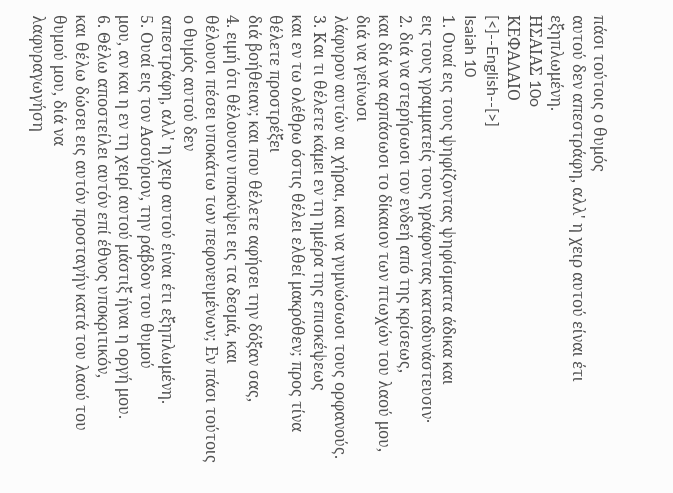πάσι τούτοις ο θυμός
αυτού δεν απεστράφη, αλλ' η χειρ αυτού είναι έτι εξηπλωμένη.
ΗΣΑΙΑΣ 10o
ΚΕΦΑΛΑΙΟ
[<]--English--[>]
Isaiah 10
1. Ουαί εις τους ψηφίζοντας ψηφίσματα άδικα και
εις τους γραμματείς τους γράφοντας καταδυνάστευσιν·
2. διά να στερήσωσι τον ενδεή από της κρίσεως,
και διά να αρπάσωσι το δίκαιον των πτωχών του λαού μου, διά να γείνωσι
λάφυρον αυτών αι χήραι, και να γυμνώσωσι τους ορφανούς.
3. Και τι θέλετε κάμει εν τη ημέρα της επισκέψεως
και εν τω ολέθρω όστις θέλει ελθεί μακρόθεν; προς τίνα θέλετε προστρέξει
διά βοήθειαν; και που θέλετε αφήσει την δόξαν σας,
4. ειμή ότι θέλουσιν υποκύψει εις τα δεσμά, και
θέλουσι πέσει υποκάτω των πεφονευμένων; Εν πάσι τούτοις ο θυμός αυτού δεν
απεστράφη, αλλ' η χειρ αυτού είναι έτι εξηπλωμένη.
5. Ουαί εις τον Ασσύριον, την ράβδον του θυμού
μου, αν και η εν τη χειρί αυτού μάστιξ ήναι η οργή μου.
6. Θέλω αποστείλει αυτόν επί έθνος υποκριτικόν,
και θέλω δώσει εις αυτόν προσταγήν κατά του λαού του θυμού μου, διά να
λαφυραγωγήση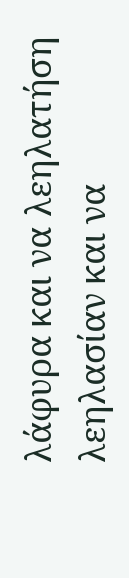λάφυρα και να λεηλατήση λεηλασίαν και να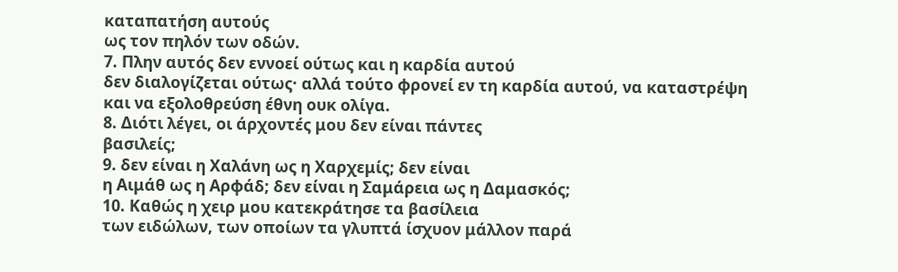καταπατήση αυτούς
ως τον πηλόν των οδών.
7. Πλην αυτός δεν εννοεί ούτως και η καρδία αυτού
δεν διαλογίζεται ούτως· αλλά τούτο φρονεί εν τη καρδία αυτού, να καταστρέψη
και να εξολοθρεύση έθνη ουκ ολίγα.
8. Διότι λέγει, οι άρχοντές μου δεν είναι πάντες
βασιλείς;
9. δεν είναι η Χαλάνη ως η Χαρχεμίς; δεν είναι
η Αιμάθ ως η Αρφάδ; δεν είναι η Σαμάρεια ως η Δαμασκός;
10. Καθώς η χειρ μου κατεκράτησε τα βασίλεια
των ειδώλων, των οποίων τα γλυπτά ίσχυον μάλλον παρά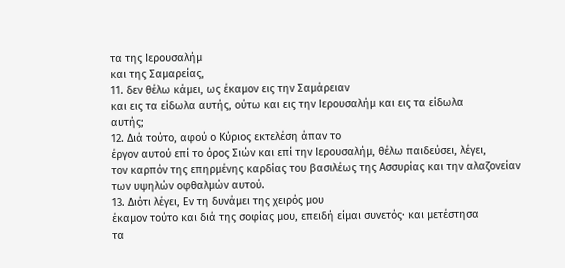τα της Ιερουσαλήμ
και της Σαμαρείας,
11. δεν θέλω κάμει, ως έκαμον εις την Σαμάρειαν
και εις τα είδωλα αυτής, ούτω και εις την Ιερουσαλήμ και εις τα είδωλα
αυτής;
12. Διά τούτο, αφού ο Κύριος εκτελέση άπαν το
έργον αυτού επί το όρος Σιών και επί την Ιερουσαλήμ, θέλω παιδεύσει, λέγει,
τον καρπόν της επηρμένης καρδίας του βασιλέως της Ασσυρίας και την αλαζονείαν
των υψηλών οφθαλμών αυτού.
13. Διότι λέγει, Εν τη δυνάμει της χειρός μου
έκαμον τούτο και διά της σοφίας μου, επειδή είμαι συνετός· και μετέστησα
τα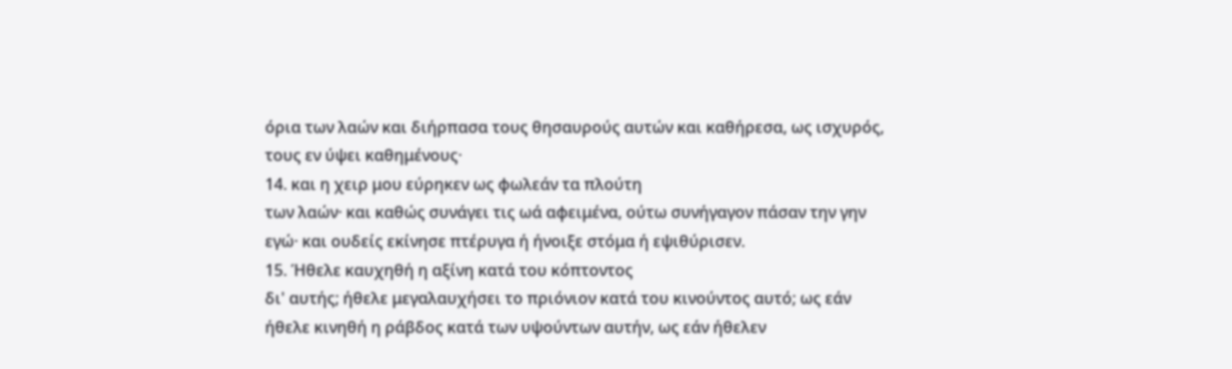όρια των λαών και διήρπασα τους θησαυρούς αυτών και καθήρεσα, ως ισχυρός,
τους εν ύψει καθημένους·
14. και η χειρ μου εύρηκεν ως φωλεάν τα πλούτη
των λαών· και καθώς συνάγει τις ωά αφειμένα, ούτω συνήγαγον πάσαν την γην
εγώ· και ουδείς εκίνησε πτέρυγα ή ήνοιξε στόμα ή εψιθύρισεν.
15. Ήθελε καυχηθή η αξίνη κατά του κόπτοντος
δι' αυτής; ήθελε μεγαλαυχήσει το πριόνιον κατά του κινούντος αυτό; ως εάν
ήθελε κινηθή η ράβδος κατά των υψούντων αυτήν, ως εάν ήθελεν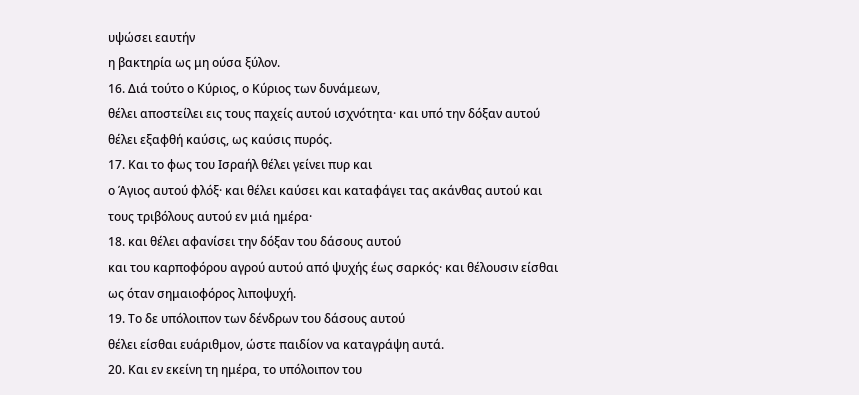υψώσει εαυτήν
η βακτηρία ως μη ούσα ξύλον.
16. Διά τούτο ο Κύριος, ο Κύριος των δυνάμεων,
θέλει αποστείλει εις τους παχείς αυτού ισχνότητα· και υπό την δόξαν αυτού
θέλει εξαφθή καύσις, ως καύσις πυρός.
17. Και το φως του Ισραήλ θέλει γείνει πυρ και
ο Άγιος αυτού φλόξ· και θέλει καύσει και καταφάγει τας ακάνθας αυτού και
τους τριβόλους αυτού εν μιά ημέρα·
18. και θέλει αφανίσει την δόξαν του δάσους αυτού
και του καρποφόρου αγρού αυτού από ψυχής έως σαρκός· και θέλουσιν είσθαι
ως όταν σημαιοφόρος λιποψυχή.
19. Το δε υπόλοιπον των δένδρων του δάσους αυτού
θέλει είσθαι ευάριθμον, ώστε παιδίον να καταγράψη αυτά.
20. Και εν εκείνη τη ημέρα, το υπόλοιπον του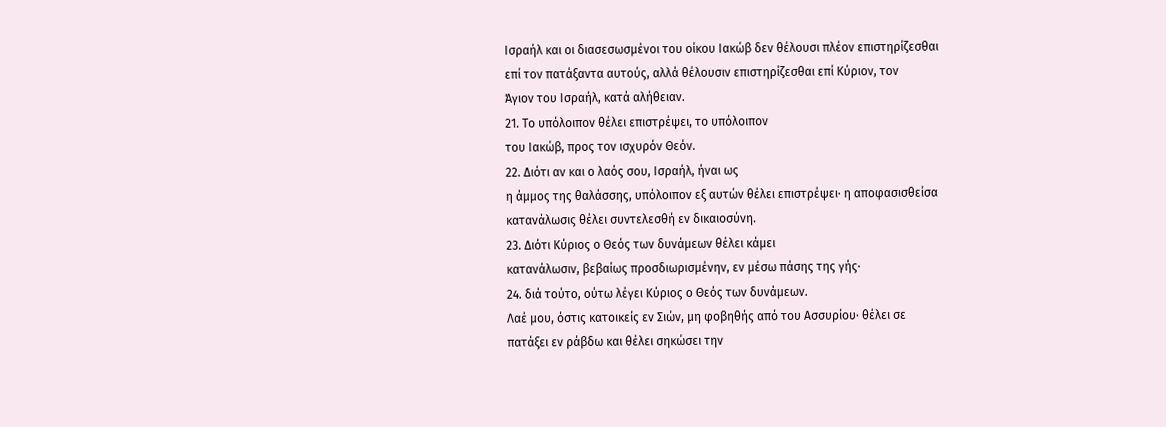Ισραήλ και οι διασεσωσμένοι του οίκου Ιακώβ δεν θέλουσι πλέον επιστηρίζεσθαι
επί τον πατάξαντα αυτούς, αλλά θέλουσιν επιστηρίζεσθαι επί Κύριον, τον
Άγιον του Ισραήλ, κατά αλήθειαν.
21. Το υπόλοιπον θέλει επιστρέψει, το υπόλοιπον
του Ιακώβ, προς τον ισχυρόν Θεόν.
22. Διότι αν και ο λαός σου, Ισραήλ, ήναι ως
η άμμος της θαλάσσης, υπόλοιπον εξ αυτών θέλει επιστρέψει· η αποφασισθείσα
κατανάλωσις θέλει συντελεσθή εν δικαιοσύνη.
23. Διότι Κύριος ο Θεός των δυνάμεων θέλει κάμει
κατανάλωσιν, βεβαίως προσδιωρισμένην, εν μέσω πάσης της γής·
24. διά τούτο, ούτω λέγει Κύριος ο Θεός των δυνάμεων.
Λαέ μου, όστις κατοικείς εν Σιών, μη φοβηθής από του Ασσυρίου· θέλει σε
πατάξει εν ράβδω και θέλει σηκώσει την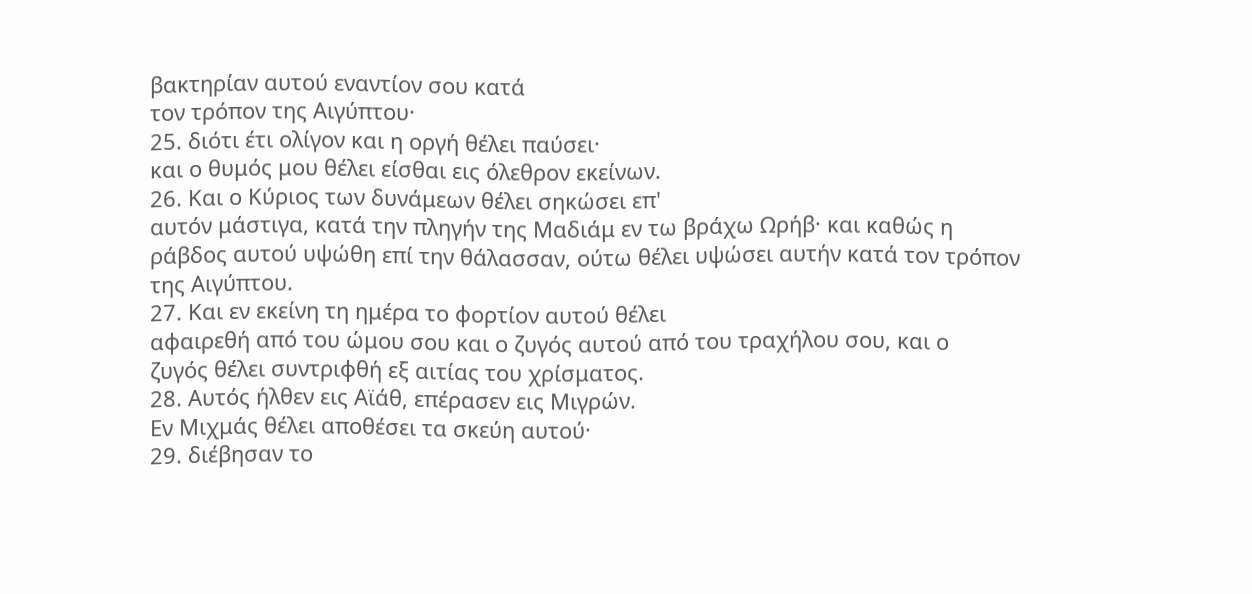βακτηρίαν αυτού εναντίον σου κατά
τον τρόπον της Αιγύπτου·
25. διότι έτι ολίγον και η οργή θέλει παύσει·
και ο θυμός μου θέλει είσθαι εις όλεθρον εκείνων.
26. Και ο Κύριος των δυνάμεων θέλει σηκώσει επ'
αυτόν μάστιγα, κατά την πληγήν της Μαδιάμ εν τω βράχω Ωρήβ· και καθώς η
ράβδος αυτού υψώθη επί την θάλασσαν, ούτω θέλει υψώσει αυτήν κατά τον τρόπον
της Αιγύπτου.
27. Και εν εκείνη τη ημέρα το φορτίον αυτού θέλει
αφαιρεθή από του ώμου σου και ο ζυγός αυτού από του τραχήλου σου, και ο
ζυγός θέλει συντριφθή εξ αιτίας του χρίσματος.
28. Αυτός ήλθεν εις Αϊάθ, επέρασεν εις Μιγρών.
Εν Μιχμάς θέλει αποθέσει τα σκεύη αυτού·
29. διέβησαν το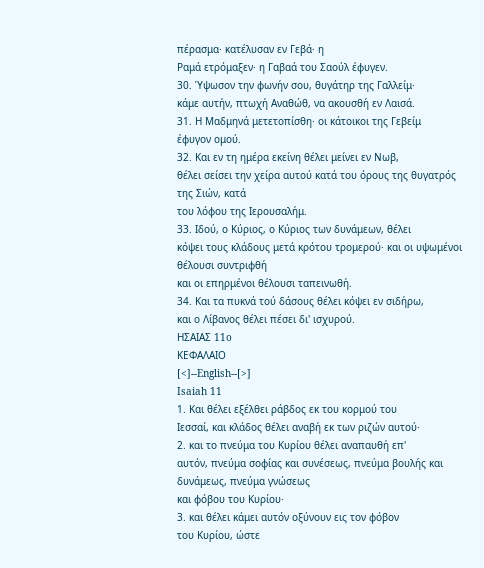πέρασμα· κατέλυσαν εν Γεβά· η
Ραμά ετρόμαξεν· η Γαβαά του Σαούλ έφυγεν.
30. Ύψωσον την φωνήν σου, θυγάτηρ της Γαλλείμ·
κάμε αυτήν, πτωχή Αναθώθ, να ακουσθή εν Λαισά.
31. Η Μαδμηνά μετετοπίσθη· οι κάτοικοι της Γεβείμ
έφυγον ομού.
32. Και εν τη ημέρα εκείνη θέλει μείνει εν Νωβ,
θέλει σείσει την χείρα αυτού κατά του όρους της θυγατρός της Σιών, κατά
του λόφου της Ιερουσαλήμ.
33. Ιδού, ο Κύριος, ο Κύριος των δυνάμεων, θέλει
κόψει τους κλάδους μετά κρότου τρομερού· και οι υψωμένοι θέλουσι συντριφθή
και οι επηρμένοι θέλουσι ταπεινωθή.
34. Και τα πυκνά τού δάσους θέλει κόψει εν σιδήρω,
και ο Λίβανος θέλει πέσει δι' ισχυρού.
ΗΣΑΙΑΣ 11o
ΚΕΦΑΛΑΙΟ
[<]--English--[>]
Isaiah 11
1. Και θέλει εξέλθει ράβδος εκ του κορμού του
Ιεσσαί, και κλάδος θέλει αναβή εκ των ριζών αυτού·
2. και το πνεύμα του Κυρίου θέλει αναπαυθή επ'
αυτόν, πνεύμα σοφίας και συνέσεως, πνεύμα βουλής και δυνάμεως, πνεύμα γνώσεως
και φόβου του Κυρίου·
3. και θέλει κάμει αυτόν οξύνουν εις τον φόβον
του Κυρίου, ώστε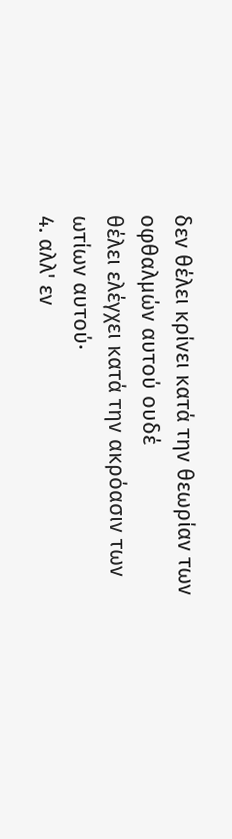δεν θέλει κρίνει κατά την θεωρίαν των οφθαλμών αυτού ουδέ
θέλει ελέγχει κατά την ακρόασιν των ωτίων αυτού·
4. αλλ' εν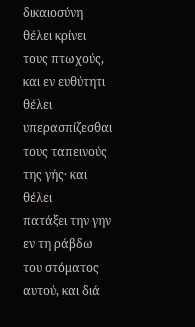δικαιοσύνη θέλει κρίνει τους πτωχούς,
και εν ευθύτητι θέλει υπερασπίζεσθαι τους ταπεινούς της γής· και θέλει
πατάξει την γην εν τη ράβδω του στόματος αυτού, και διά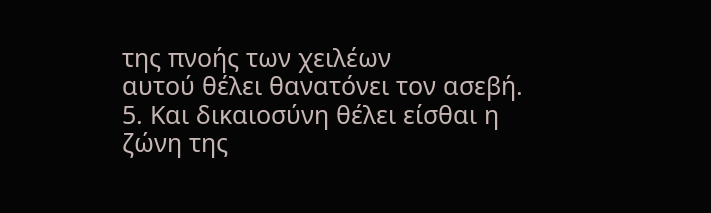της πνοής των χειλέων
αυτού θέλει θανατόνει τον ασεβή.
5. Και δικαιοσύνη θέλει είσθαι η ζώνη της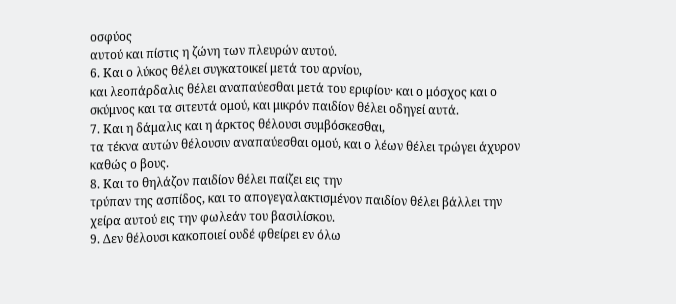οσφύος
αυτού και πίστις η ζώνη των πλευρών αυτού.
6. Και ο λύκος θέλει συγκατοικεί μετά του αρνίου,
και λεοπάρδαλις θέλει αναπαύεσθαι μετά του εριφίου· και ο μόσχος και ο
σκύμνος και τα σιτευτά ομού, και μικρόν παιδίον θέλει οδηγεί αυτά.
7. Και η δάμαλις και η άρκτος θέλουσι συμβόσκεσθαι,
τα τέκνα αυτών θέλουσιν αναπαύεσθαι ομού, και ο λέων θέλει τρώγει άχυρον
καθώς ο βους.
8. Και το θηλάζον παιδίον θέλει παίζει εις την
τρύπαν της ασπίδος, και το απογεγαλακτισμένον παιδίον θέλει βάλλει την
χείρα αυτού εις την φωλεάν του βασιλίσκου.
9. Δεν θέλουσι κακοποιεί ουδέ φθείρει εν όλω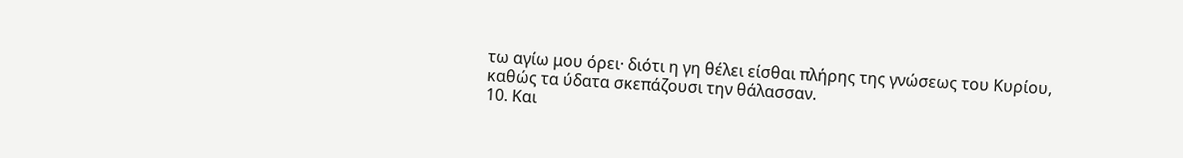τω αγίω μου όρει· διότι η γη θέλει είσθαι πλήρης της γνώσεως του Κυρίου,
καθώς τα ύδατα σκεπάζουσι την θάλασσαν.
10. Και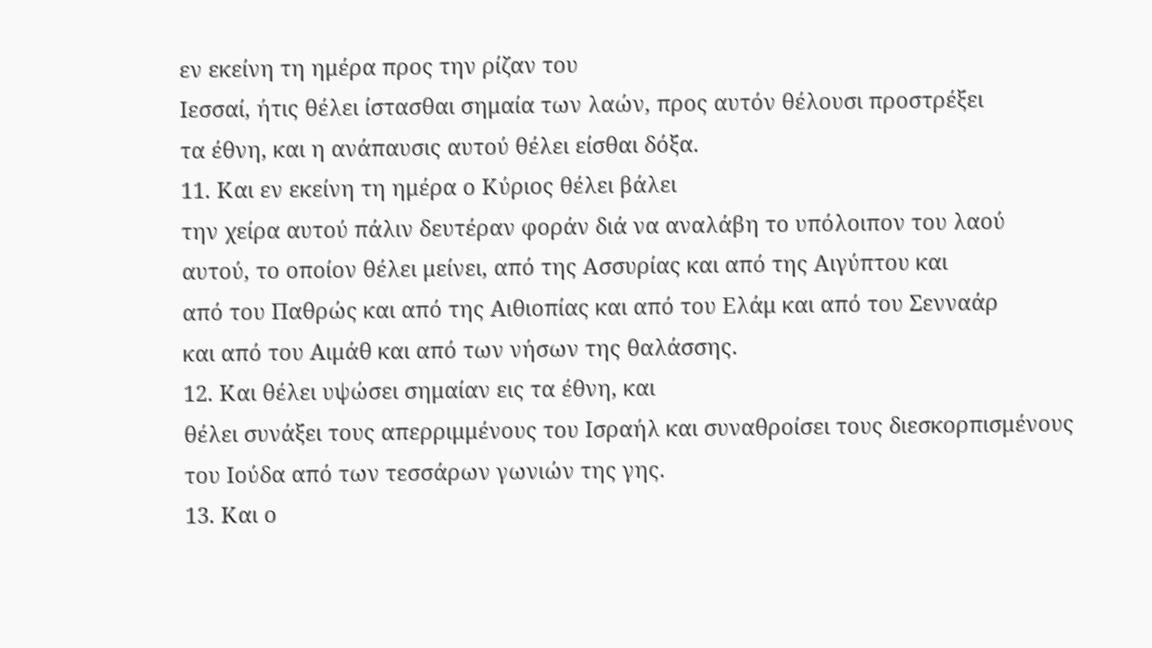εν εκείνη τη ημέρα προς την ρίζαν του
Ιεσσαί, ήτις θέλει ίστασθαι σημαία των λαών, προς αυτόν θέλουσι προστρέξει
τα έθνη, και η ανάπαυσις αυτού θέλει είσθαι δόξα.
11. Και εν εκείνη τη ημέρα ο Κύριος θέλει βάλει
την χείρα αυτού πάλιν δευτέραν φοράν διά να αναλάβη το υπόλοιπον του λαού
αυτού, το οποίον θέλει μείνει, από της Ασσυρίας και από της Αιγύπτου και
από του Παθρώς και από της Αιθιοπίας και από του Ελάμ και από του Σενναάρ
και από του Αιμάθ και από των νήσων της θαλάσσης.
12. Και θέλει υψώσει σημαίαν εις τα έθνη, και
θέλει συνάξει τους απερριμμένους του Ισραήλ και συναθροίσει τους διεσκορπισμένους
του Ιούδα από των τεσσάρων γωνιών της γης.
13. Και ο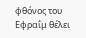φθόνος του Εφραΐμ θέλει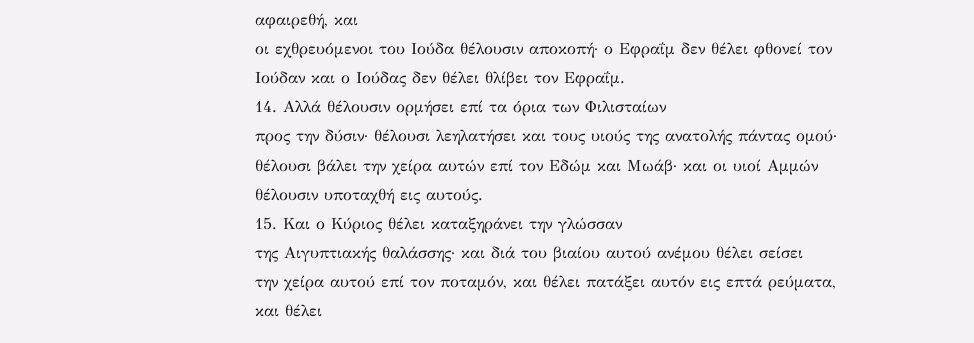αφαιρεθή, και
οι εχθρευόμενοι του Ιούδα θέλουσιν αποκοπή· ο Εφραΐμ δεν θέλει φθονεί τον
Ιούδαν και ο Ιούδας δεν θέλει θλίβει τον Εφραΐμ.
14. Αλλά θέλουσιν ορμήσει επί τα όρια των Φιλισταίων
προς την δύσιν· θέλουσι λεηλατήσει και τους υιούς της ανατολής πάντας ομού·
θέλουσι βάλει την χείρα αυτών επί τον Εδώμ και Μωάβ· και οι υιοί Αμμών
θέλουσιν υποταχθή εις αυτούς.
15. Και ο Κύριος θέλει καταξηράνει την γλώσσαν
της Αιγυπτιακής θαλάσσης· και διά του βιαίου αυτού ανέμου θέλει σείσει
την χείρα αυτού επί τον ποταμόν, και θέλει πατάξει αυτόν εις επτά ρεύματα,
και θέλει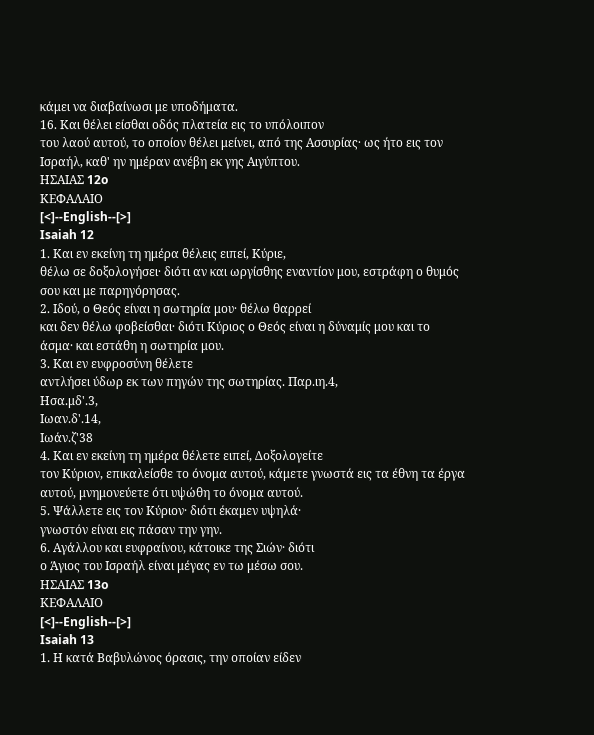κάμει να διαβαίνωσι με υποδήματα.
16. Και θέλει είσθαι οδός πλατεία εις το υπόλοιπον
του λαού αυτού, το οποίον θέλει μείνει, από της Ασσυρίας· ως ήτο εις τον
Ισραήλ, καθ' ην ημέραν ανέβη εκ γης Αιγύπτου.
ΗΣΑΙΑΣ 12o
ΚΕΦΑΛΑΙΟ
[<]--English--[>]
Isaiah 12
1. Και εν εκείνη τη ημέρα θέλεις ειπεί, Κύριε,
θέλω σε δοξολογήσει· διότι αν και ωργίσθης εναντίον μου, εστράφη ο θυμός
σου και με παρηγόρησας.
2. Ιδού, ο Θεός είναι η σωτηρία μου· θέλω θαρρεί
και δεν θέλω φοβείσθαι· διότι Κύριος ο Θεός είναι η δύναμίς μου και το
άσμα· και εστάθη η σωτηρία μου.
3. Και εν ευφροσύνη θέλετε
αντλήσει ύδωρ εκ των πηγών της σωτηρίας. Παρ.ιη.4,
Ησα.μδ'.3,
Ιωαν.δ'.14,
Ιωάν.ζ'38
4. Και εν εκείνη τη ημέρα θέλετε ειπεί, Δοξολογείτε
τον Κύριον, επικαλείσθε το όνομα αυτού, κάμετε γνωστά εις τα έθνη τα έργα
αυτού, μνημονεύετε ότι υψώθη το όνομα αυτού.
5. Ψάλλετε εις τον Κύριον· διότι έκαμεν υψηλά·
γνωστόν είναι εις πάσαν την γην.
6. Αγάλλου και ευφραίνου, κάτοικε της Σιών· διότι
ο Άγιος του Ισραήλ είναι μέγας εν τω μέσω σου.
ΗΣΑΙΑΣ 13o
ΚΕΦΑΛΑΙΟ
[<]--English--[>]
Isaiah 13
1. Η κατά Βαβυλώνος όρασις, την οποίαν είδεν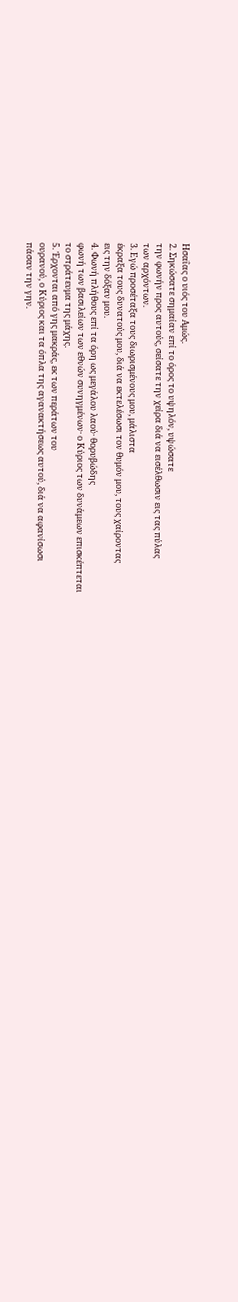Ησαΐας ο υιός του Αμώς.
2. Σηκώσατε σημαίαν επί το όρος το υψηλόν, υψώσατε
την φωνήν προς αυτούς, σείσατε την χείρα διά να εισέλθωσιν εις τας πύλας
των αρχόντων.
3. Εγώ προσέταξα τους διωρισμένους μου, μάλιστα
έκραξα τους δυνατούς μου, διά να εκτελέσωσι τον θυμόν μου, τους χαίροντας
εις την δόξαν μου.
4. Φωνή πλήθους επί τα όρη ως μεγάλου λαού· θορυβώδης
φωνή των βασιλείων των εθνών συνηγμένων· ο Κύριος των δυνάμεων επισκέπτεται
το στράτευμα της μάχης.
5. Έρχονται από γης μακράς, εκ των περάτων του
ουρανού, ο Κύριος και τα όπλα της αγανακτήσεως αυτού, διά να αφανίσωσι
πάσαν την γην.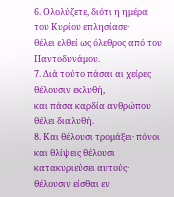6. Ολολύζετε, διότι η ημέρα του Κυρίου επλησίασε·
θέλει ελθεί ως όλεθρος από του Παντοδυνάμου.
7. Διά τούτο πάσαι αι χείρες θέλουσιν εκλυθή,
και πάσα καρδία ανθρώπου θέλει διαλυθή.
8. Και θέλουσι τρομάξει· πόνοι και θλίψεις θέλουσι
κατακυριεύσει αυτούς· θέλουσιν είσθαι εν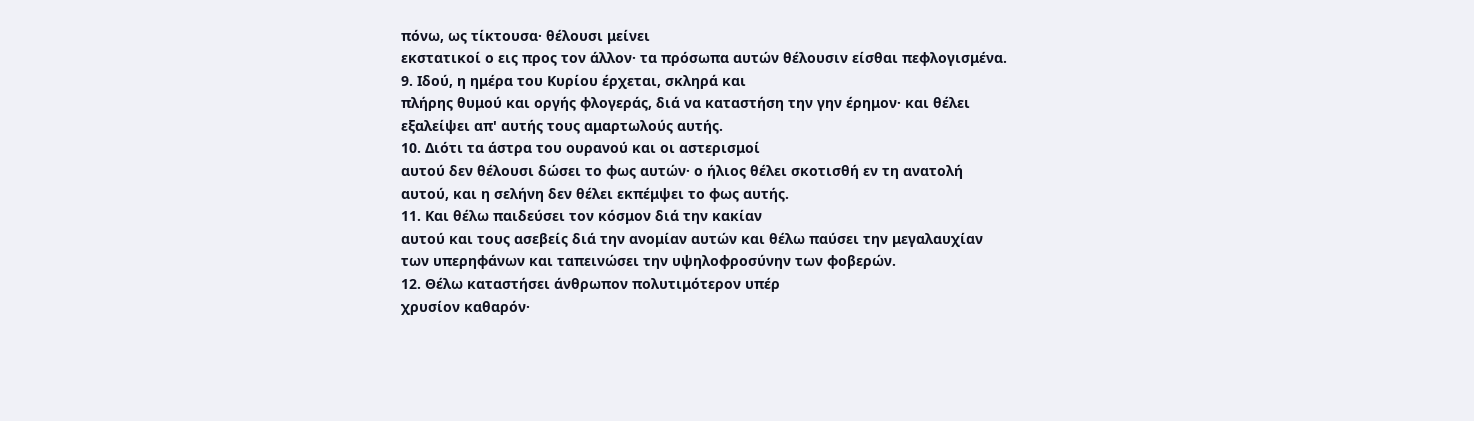πόνω, ως τίκτουσα· θέλουσι μείνει
εκστατικοί ο εις προς τον άλλον· τα πρόσωπα αυτών θέλουσιν είσθαι πεφλογισμένα.
9. Ιδού, η ημέρα του Κυρίου έρχεται, σκληρά και
πλήρης θυμού και οργής φλογεράς, διά να καταστήση την γην έρημον· και θέλει
εξαλείψει απ' αυτής τους αμαρτωλούς αυτής.
10. Διότι τα άστρα του ουρανού και οι αστερισμοί
αυτού δεν θέλουσι δώσει το φως αυτών· ο ήλιος θέλει σκοτισθή εν τη ανατολή
αυτού, και η σελήνη δεν θέλει εκπέμψει το φως αυτής.
11. Και θέλω παιδεύσει τον κόσμον διά την κακίαν
αυτού και τους ασεβείς διά την ανομίαν αυτών και θέλω παύσει την μεγαλαυχίαν
των υπερηφάνων και ταπεινώσει την υψηλοφροσύνην των φοβερών.
12. Θέλω καταστήσει άνθρωπον πολυτιμότερον υπέρ
χρυσίον καθαρόν·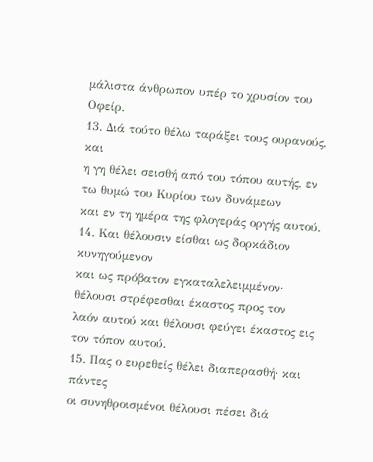μάλιστα άνθρωπον υπέρ το χρυσίον του Οφείρ.
13. Διά τούτο θέλω ταράξει τους ουρανούς, και
η γη θέλει σεισθή από του τόπου αυτής, εν τω θυμώ του Κυρίου των δυνάμεων
και εν τη ημέρα της φλογεράς οργής αυτού.
14. Και θέλουσιν είσθαι ως δορκάδιον κυνηγούμενον
και ως πρόβατον εγκαταλελειμμένον· θέλουσι στρέφεσθαι έκαστος προς τον
λαόν αυτού και θέλουσι φεύγει έκαστος εις τον τόπον αυτού.
15. Πας ο ευρεθείς θέλει διαπερασθή· και πάντες
οι συνηθροισμένοι θέλουσι πέσει διά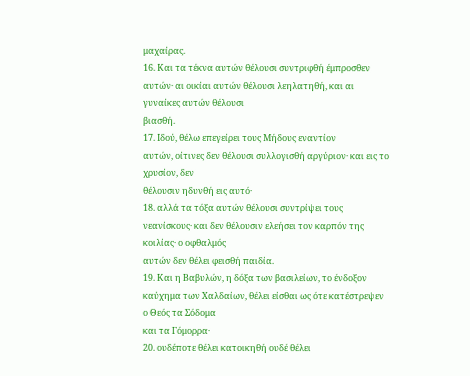μαχαίρας.
16. Και τα τέκνα αυτών θέλουσι συντριφθή έμπροσθεν
αυτών· αι οικίαι αυτών θέλουσι λεηλατηθή, και αι γυναίκες αυτών θέλουσι
βιασθή.
17. Ιδού, θέλω επεγείρει τους Μήδους εναντίον
αυτών, οίτινες δεν θέλουσι συλλογισθή αργύριον· και εις το χρυσίον, δεν
θέλουσιν ηδυνθή εις αυτό·
18. αλλά τα τόξα αυτών θέλουσι συντρίψει τους
νεανίσκους· και δεν θέλουσιν ελεήσει τον καρπόν της κοιλίας· ο οφθαλμός
αυτών δεν θέλει φεισθή παιδία.
19. Και η Βαβυλών, η δόξα των βασιλείων, το ένδοξον
καύχημα των Χαλδαίων, θέλει είσθαι ως ότε κατέστρεψεν ο Θεός τα Σόδομα
και τα Γόμορρα·
20. ουδέποτε θέλει κατοικηθή ουδέ θέλει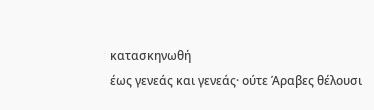κατασκηνωθή
έως γενεάς και γενεάς· ούτε Άραβες θέλουσι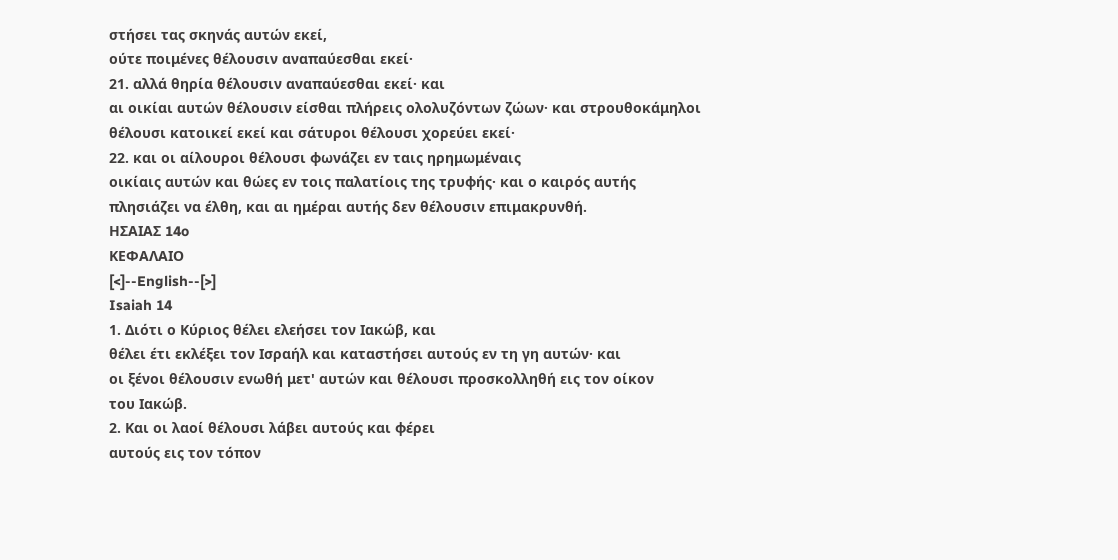στήσει τας σκηνάς αυτών εκεί,
ούτε ποιμένες θέλουσιν αναπαύεσθαι εκεί·
21. αλλά θηρία θέλουσιν αναπαύεσθαι εκεί· και
αι οικίαι αυτών θέλουσιν είσθαι πλήρεις ολολυζόντων ζώων· και στρουθοκάμηλοι
θέλουσι κατοικεί εκεί και σάτυροι θέλουσι χορεύει εκεί·
22. και οι αίλουροι θέλουσι φωνάζει εν ταις ηρημωμέναις
οικίαις αυτών και θώες εν τοις παλατίοις της τρυφής· και ο καιρός αυτής
πλησιάζει να έλθη, και αι ημέραι αυτής δεν θέλουσιν επιμακρυνθή.
ΗΣΑΙΑΣ 14o
ΚΕΦΑΛΑΙΟ
[<]--English--[>]
Isaiah 14
1. Διότι ο Κύριος θέλει ελεήσει τον Ιακώβ, και
θέλει έτι εκλέξει τον Ισραήλ και καταστήσει αυτούς εν τη γη αυτών· και
οι ξένοι θέλουσιν ενωθή μετ' αυτών και θέλουσι προσκολληθή εις τον οίκον
του Ιακώβ.
2. Και οι λαοί θέλουσι λάβει αυτούς και φέρει
αυτούς εις τον τόπον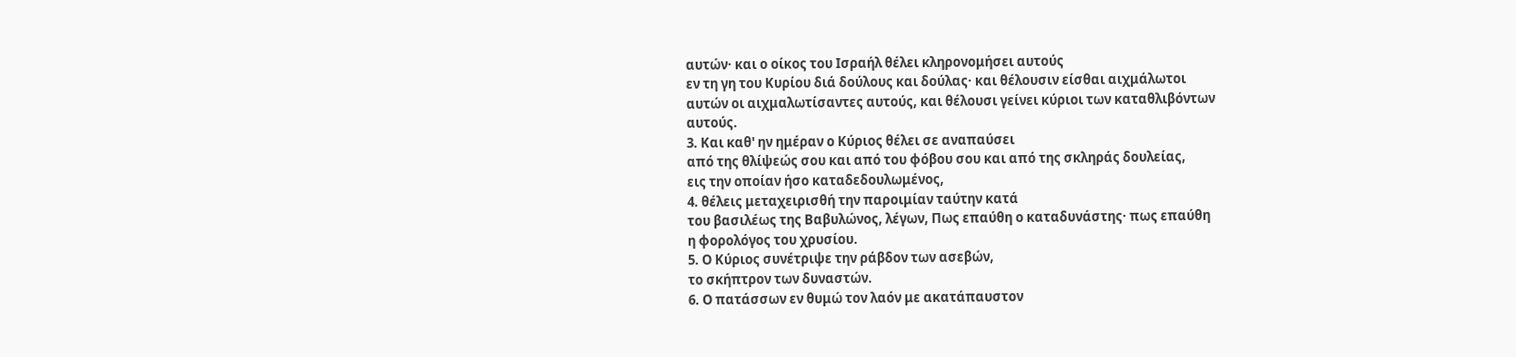αυτών· και ο οίκος του Ισραήλ θέλει κληρονομήσει αυτούς
εν τη γη του Κυρίου διά δούλους και δούλας· και θέλουσιν είσθαι αιχμάλωτοι
αυτών οι αιχμαλωτίσαντες αυτούς, και θέλουσι γείνει κύριοι των καταθλιβόντων
αυτούς.
3. Και καθ' ην ημέραν ο Κύριος θέλει σε αναπαύσει
από της θλίψεώς σου και από του φόβου σου και από της σκληράς δουλείας,
εις την οποίαν ήσο καταδεδουλωμένος,
4. θέλεις μεταχειρισθή την παροιμίαν ταύτην κατά
του βασιλέως της Βαβυλώνος, λέγων, Πως επαύθη ο καταδυνάστης· πως επαύθη
η φορολόγος του χρυσίου.
5. Ο Κύριος συνέτριψε την ράβδον των ασεβών,
το σκήπτρον των δυναστών.
6. Ο πατάσσων εν θυμώ τον λαόν με ακατάπαυστον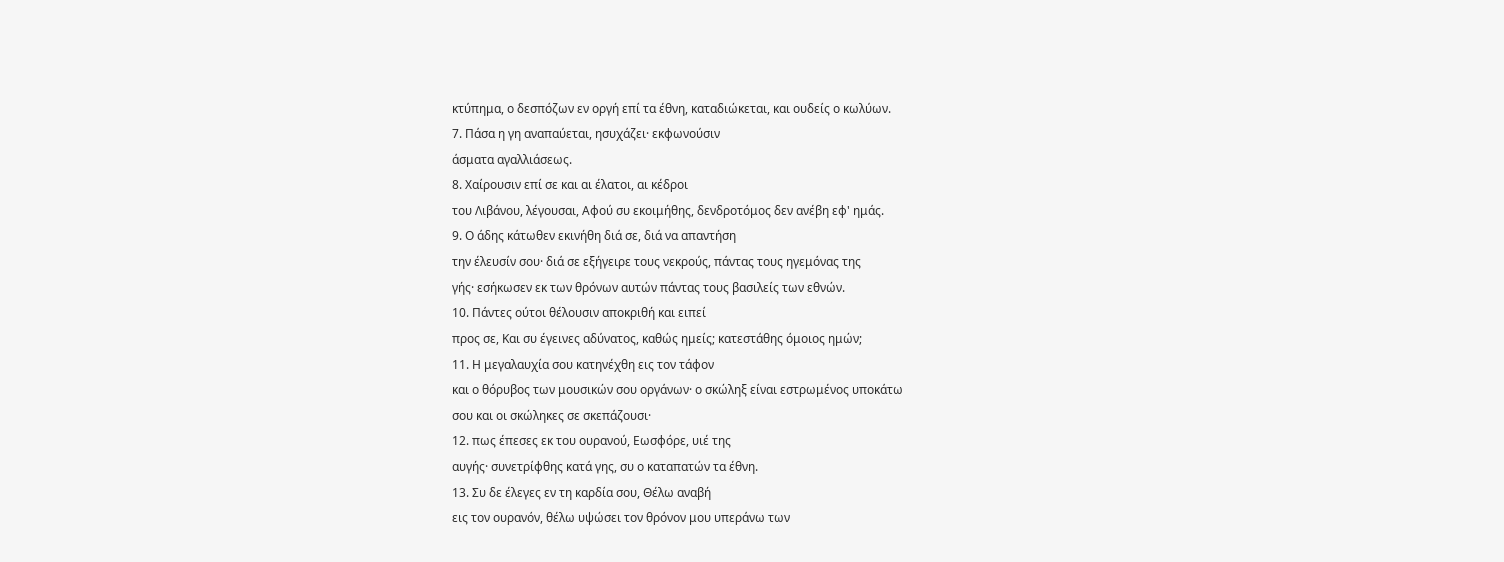κτύπημα, ο δεσπόζων εν οργή επί τα έθνη, καταδιώκεται, και ουδείς ο κωλύων.
7. Πάσα η γη αναπαύεται, ησυχάζει· εκφωνούσιν
άσματα αγαλλιάσεως.
8. Χαίρουσιν επί σε και αι έλατοι, αι κέδροι
του Λιβάνου, λέγουσαι, Αφού συ εκοιμήθης, δενδροτόμος δεν ανέβη εφ' ημάς.
9. Ο άδης κάτωθεν εκινήθη διά σε, διά να απαντήση
την έλευσίν σου· διά σε εξήγειρε τους νεκρούς, πάντας τους ηγεμόνας της
γής· εσήκωσεν εκ των θρόνων αυτών πάντας τους βασιλείς των εθνών.
10. Πάντες ούτοι θέλουσιν αποκριθή και ειπεί
προς σε, Και συ έγεινες αδύνατος, καθώς ημείς; κατεστάθης όμοιος ημών;
11. Η μεγαλαυχία σου κατηνέχθη εις τον τάφον
και ο θόρυβος των μουσικών σου οργάνων· ο σκώληξ είναι εστρωμένος υποκάτω
σου και οι σκώληκες σε σκεπάζουσι·
12. πως έπεσες εκ του ουρανού, Εωσφόρε, υιέ της
αυγής· συνετρίφθης κατά γης, συ ο καταπατών τα έθνη.
13. Συ δε έλεγες εν τη καρδία σου, Θέλω αναβή
εις τον ουρανόν, θέλω υψώσει τον θρόνον μου υπεράνω των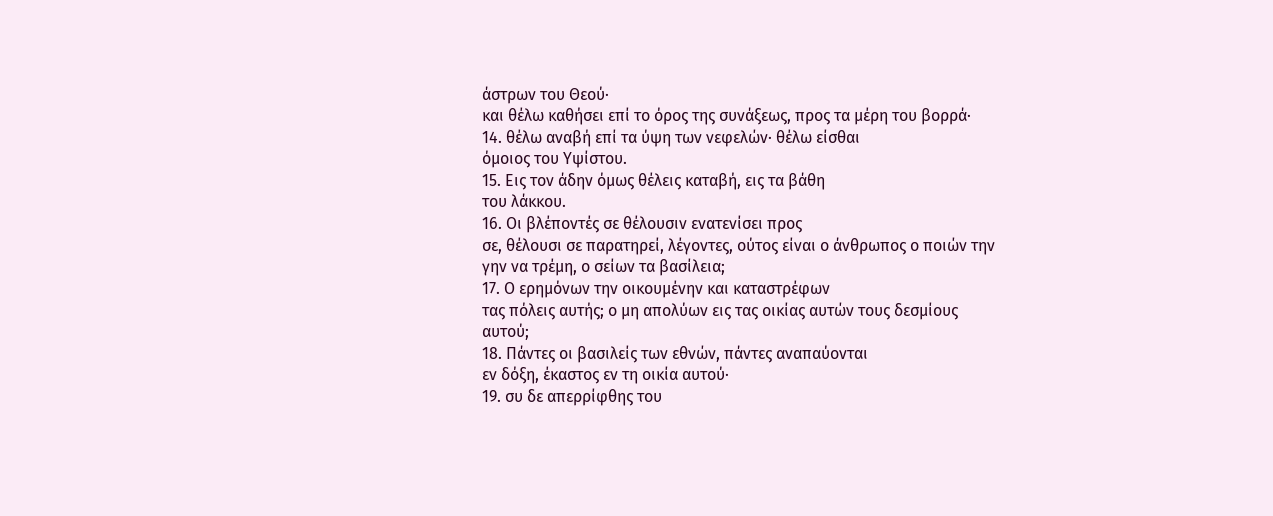άστρων του Θεού·
και θέλω καθήσει επί το όρος της συνάξεως, προς τα μέρη του βορρά·
14. θέλω αναβή επί τα ύψη των νεφελών· θέλω είσθαι
όμοιος του Υψίστου.
15. Εις τον άδην όμως θέλεις καταβή, εις τα βάθη
του λάκκου.
16. Οι βλέποντές σε θέλουσιν ενατενίσει προς
σε, θέλουσι σε παρατηρεί, λέγοντες, ούτος είναι ο άνθρωπος ο ποιών την
γην να τρέμη, ο σείων τα βασίλεια;
17. Ο ερημόνων την οικουμένην και καταστρέφων
τας πόλεις αυτής; ο μη απολύων εις τας οικίας αυτών τους δεσμίους αυτού;
18. Πάντες οι βασιλείς των εθνών, πάντες αναπαύονται
εν δόξη, έκαστος εν τη οικία αυτού·
19. συ δε απερρίφθης του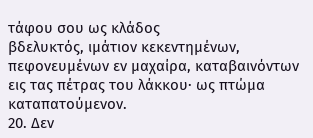τάφου σου ως κλάδος
βδελυκτός, ιμάτιον κεκεντημένων, πεφονευμένων εν μαχαίρα, καταβαινόντων
εις τας πέτρας του λάκκου· ως πτώμα καταπατούμενον.
20. Δεν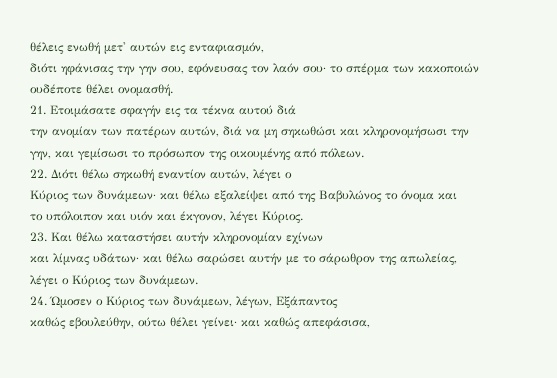θέλεις ενωθή μετ' αυτών εις ενταφιασμόν,
διότι ηφάνισας την γην σου, εφόνευσας τον λαόν σου· το σπέρμα των κακοποιών
ουδέποτε θέλει ονομασθή.
21. Ετοιμάσατε σφαγήν εις τα τέκνα αυτού διά
την ανομίαν των πατέρων αυτών, διά να μη σηκωθώσι και κληρονομήσωσι την
γην, και γεμίσωσι το πρόσωπον της οικουμένης από πόλεων.
22. Διότι θέλω σηκωθή εναντίον αυτών, λέγει ο
Κύριος των δυνάμεων· και θέλω εξαλείψει από της Βαβυλώνος το όνομα και
το υπόλοιπον και υιόν και έκγονον, λέγει Κύριος.
23. Και θέλω καταστήσει αυτήν κληρονομίαν εχίνων
και λίμνας υδάτων· και θέλω σαρώσει αυτήν με το σάρωθρον της απωλείας,
λέγει ο Κύριος των δυνάμεων.
24. Ώμοσεν ο Κύριος των δυνάμεων, λέγων, Εξάπαντος
καθώς εβουλεύθην, ούτω θέλει γείνει· και καθώς απεφάσισα,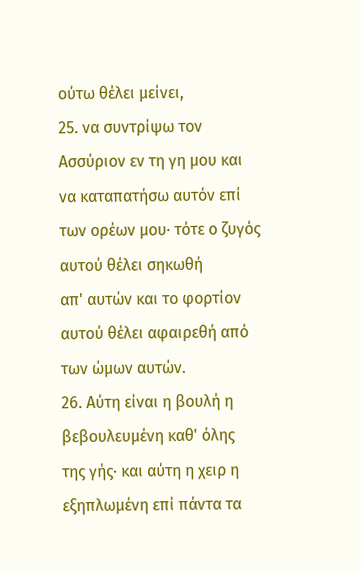ούτω θέλει μείνει,
25. να συντρίψω τον Ασσύριον εν τη γη μου και
να καταπατήσω αυτόν επί των ορέων μου· τότε ο ζυγός αυτού θέλει σηκωθή
απ' αυτών και το φορτίον αυτού θέλει αφαιρεθή από των ώμων αυτών.
26. Αύτη είναι η βουλή η βεβουλευμένη καθ' όλης
της γής· και αύτη η χειρ η εξηπλωμένη επί πάντα τα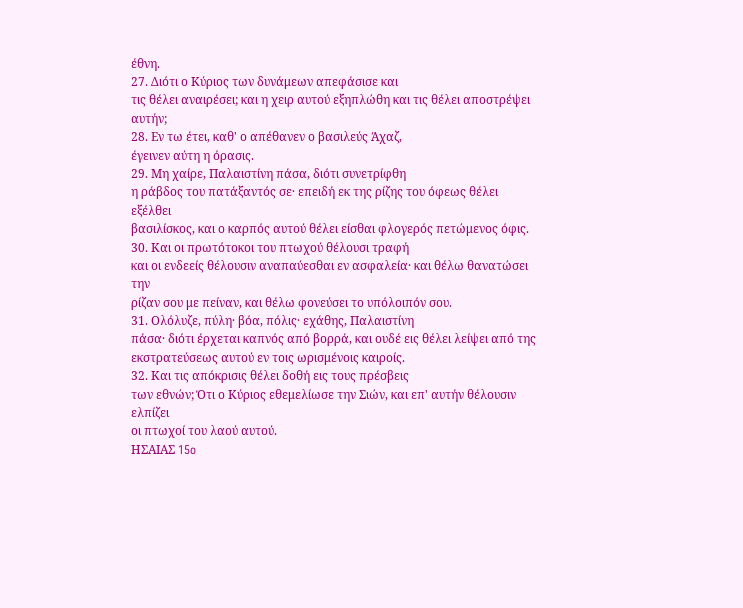έθνη.
27. Διότι ο Κύριος των δυνάμεων απεφάσισε και
τις θέλει αναιρέσει; και η χειρ αυτού εξηπλώθη και τις θέλει αποστρέψει
αυτήν;
28. Εν τω έτει, καθ' ο απέθανεν ο βασιλεύς Άχαζ,
έγεινεν αύτη η όρασις.
29. Μη χαίρε, Παλαιστίνη πάσα, διότι συνετρίφθη
η ράβδος του πατάξαντός σε· επειδή εκ της ρίζης του όφεως θέλει εξέλθει
βασιλίσκος, και ο καρπός αυτού θέλει είσθαι φλογερός πετώμενος όφις.
30. Και οι πρωτότοκοι του πτωχού θέλουσι τραφή
και οι ενδεείς θέλουσιν αναπαύεσθαι εν ασφαλεία· και θέλω θανατώσει την
ρίζαν σου με πείναν, και θέλω φονεύσει το υπόλοιπόν σου.
31. Ολόλυζε, πύλη· βόα, πόλις· εχάθης, Παλαιστίνη
πάσα· διότι έρχεται καπνός από βορρά, και ουδέ εις θέλει λείψει από της
εκστρατεύσεως αυτού εν τοις ωρισμένοις καιροίς.
32. Και τις απόκρισις θέλει δοθή εις τους πρέσβεις
των εθνών; Ότι ο Κύριος εθεμελίωσε την Σιών, και επ' αυτήν θέλουσιν ελπίζει
οι πτωχοί του λαού αυτού.
ΗΣΑΙΑΣ 15o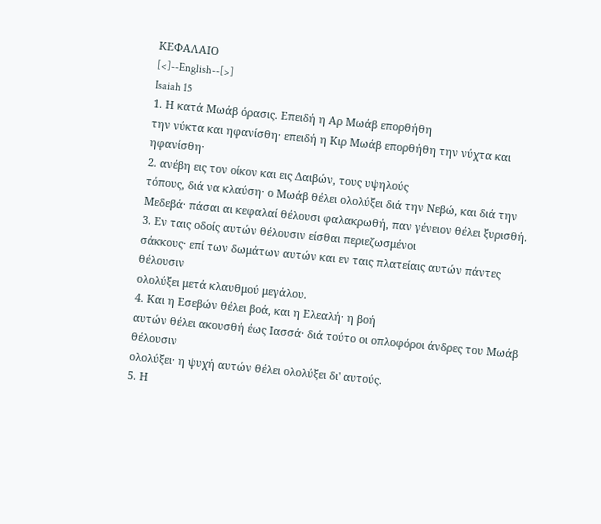ΚΕΦΑΛΑΙΟ
[<]--English--[>]
Isaiah 15
1. Η κατά Μωάβ όρασις. Επειδή η Αρ Μωάβ επορθήθη
την νύκτα και ηφανίσθη· επειδή η Κιρ Μωάβ επορθήθη την νύχτα και ηφανίσθη·
2. ανέβη εις τον οίκον και εις Δαιβών, τους υψηλούς
τόπους, διά να κλαύση· ο Μωάβ θέλει ολολύξει διά την Νεβώ, και διά την
Μεδεβά· πάσαι αι κεφαλαί θέλουσι φαλακρωθή, παν γένειον θέλει ξυρισθή.
3. Εν ταις οδοίς αυτών θέλουσιν είσθαι περιεζωσμένοι
σάκκους· επί των δωμάτων αυτών και εν ταις πλατείαις αυτών πάντες θέλουσιν
ολολύξει μετά κλαυθμού μεγάλου.
4. Και η Εσεβών θέλει βοά, και η Ελεαλή· η βοή
αυτών θέλει ακουσθή έως Ιασσά· διά τούτο οι οπλοφόροι άνδρες του Μωάβ θέλουσιν
ολολύξει· η ψυχή αυτών θέλει ολολύξει δι' αυτούς.
5. Η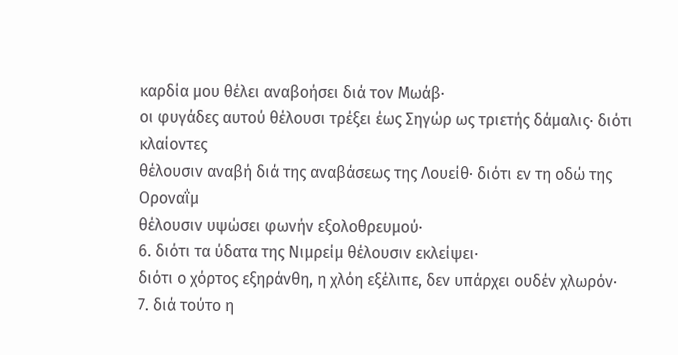καρδία μου θέλει αναβοήσει διά τον Μωάβ·
οι φυγάδες αυτού θέλουσι τρέξει έως Σηγώρ ως τριετής δάμαλις· διότι κλαίοντες
θέλουσιν αναβή διά της αναβάσεως της Λουείθ· διότι εν τη οδώ της Οροναΐμ
θέλουσιν υψώσει φωνήν εξολοθρευμού·
6. διότι τα ύδατα της Νιμρείμ θέλουσιν εκλείψει·
διότι ο χόρτος εξηράνθη, η χλόη εξέλιπε, δεν υπάρχει ουδέν χλωρόν·
7. διά τούτο η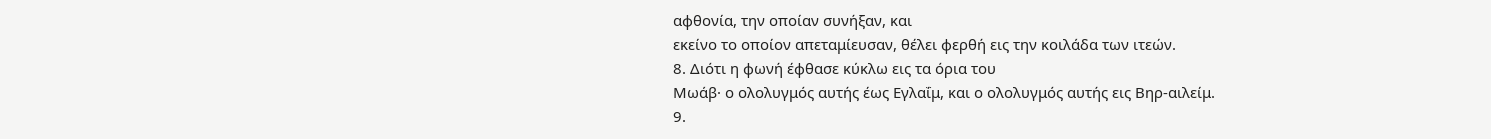αφθονία, την οποίαν συνήξαν, και
εκείνο το οποίον απεταμίευσαν, θέλει φερθή εις την κοιλάδα των ιτεών.
8. Διότι η φωνή έφθασε κύκλω εις τα όρια του
Μωάβ· ο ολολυγμός αυτής έως Εγλαΐμ, και ο ολολυγμός αυτής εις Βηρ-αιλείμ.
9.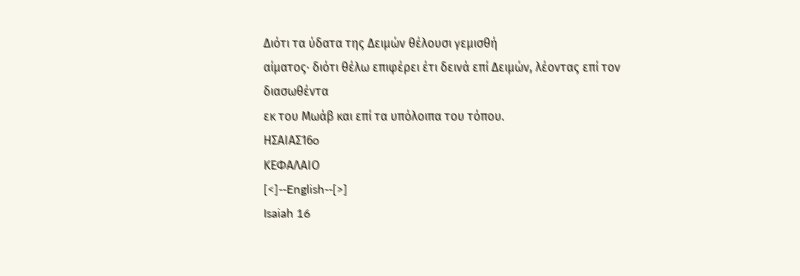Διότι τα ύδατα της Δειμών θέλουσι γεμισθή
αίματος· διότι θέλω επιφέρει έτι δεινά επί Δειμών, λέοντας επί τον διασωθέντα
εκ του Μωάβ και επί τα υπόλοιπα του τόπου.
ΗΣΑΙΑΣ16o
ΚΕΦΑΛΑΙΟ
[<]--English--[>]
Isaiah 16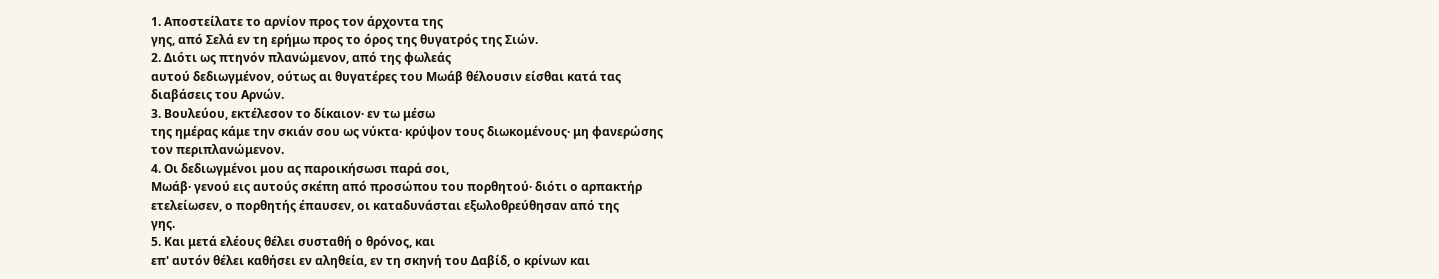1. Αποστείλατε το αρνίον προς τον άρχοντα της
γης, από Σελά εν τη ερήμω προς το όρος της θυγατρός της Σιών.
2. Διότι ως πτηνόν πλανώμενον, από της φωλεάς
αυτού δεδιωγμένον, ούτως αι θυγατέρες του Μωάβ θέλουσιν είσθαι κατά τας
διαβάσεις του Αρνών.
3. Βουλεύου, εκτέλεσον το δίκαιον· εν τω μέσω
της ημέρας κάμε την σκιάν σου ως νύκτα· κρύψον τους διωκομένους· μη φανερώσης
τον περιπλανώμενον.
4. Οι δεδιωγμένοι μου ας παροικήσωσι παρά σοι,
Μωάβ· γενού εις αυτούς σκέπη από προσώπου του πορθητού· διότι ο αρπακτήρ
ετελείωσεν, ο πορθητής έπαυσεν, οι καταδυνάσται εξωλοθρεύθησαν από της
γης.
5. Και μετά ελέους θέλει συσταθή ο θρόνος, και
επ' αυτόν θέλει καθήσει εν αληθεία, εν τη σκηνή του Δαβίδ, ο κρίνων και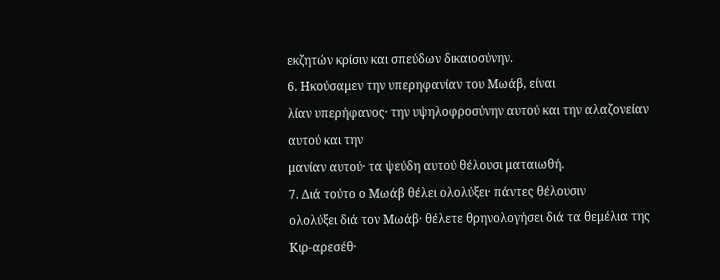εκζητών κρίσιν και σπεύδων δικαιοσύνην.
6. Ηκούσαμεν την υπερηφανίαν του Μωάβ, είναι
λίαν υπερήφανος· την υψηλοφροσύνην αυτού και την αλαζονείαν αυτού και την
μανίαν αυτού· τα ψεύδη αυτού θέλουσι ματαιωθή.
7. Διά τούτο ο Μωάβ θέλει ολολύξει· πάντες θέλουσιν
ολολύξει διά τον Μωάβ· θέλετε θρηνολογήσει διά τα θεμέλια της Κιρ-αρεσέθ·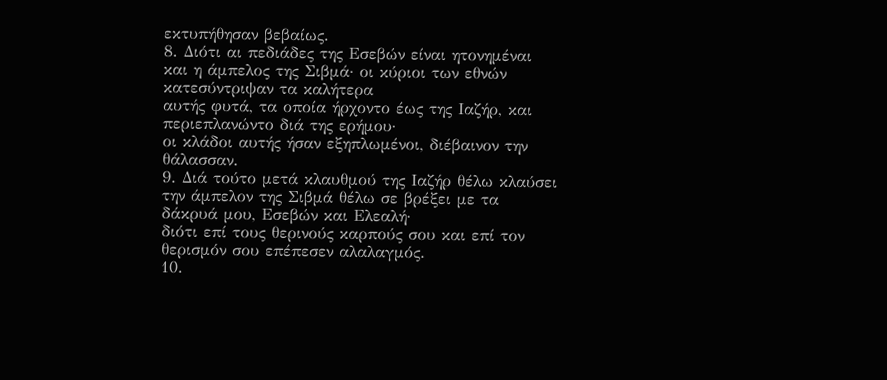εκτυπήθησαν βεβαίως.
8. Διότι αι πεδιάδες της Εσεβών είναι ητονημέναι
και η άμπελος της Σιβμά· οι κύριοι των εθνών κατεσύντριψαν τα καλήτερα
αυτής φυτά, τα οποία ήρχοντο έως της Ιαζήρ, και περιεπλανώντο διά της ερήμου·
οι κλάδοι αυτής ήσαν εξηπλωμένοι, διέβαινον την θάλασσαν.
9. Διά τούτο μετά κλαυθμού της Ιαζήρ θέλω κλαύσει
την άμπελον της Σιβμά θέλω σε βρέξει με τα δάκρυά μου, Εσεβών και Ελεαλή·
διότι επί τους θερινούς καρπούς σου και επί τον θερισμόν σου επέπεσεν αλαλαγμός.
10.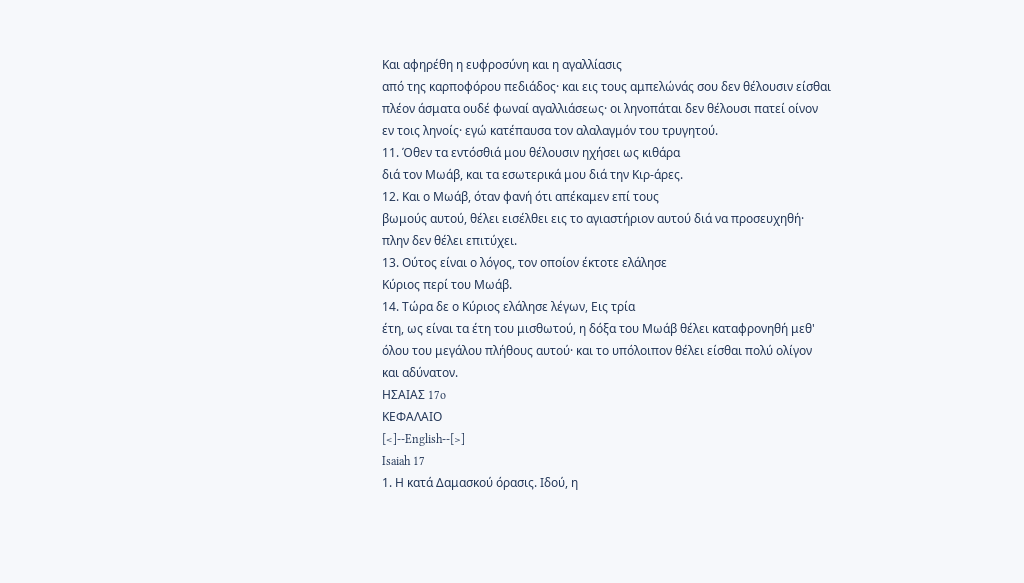Και αφηρέθη η ευφροσύνη και η αγαλλίασις
από της καρποφόρου πεδιάδος· και εις τους αμπελώνάς σου δεν θέλουσιν είσθαι
πλέον άσματα ουδέ φωναί αγαλλιάσεως· οι ληνοπάται δεν θέλουσι πατεί οίνον
εν τοις ληνοίς· εγώ κατέπαυσα τον αλαλαγμόν του τρυγητού.
11. Όθεν τα εντόσθιά μου θέλουσιν ηχήσει ως κιθάρα
διά τον Μωάβ, και τα εσωτερικά μου διά την Κιρ-άρες.
12. Και ο Μωάβ, όταν φανή ότι απέκαμεν επί τους
βωμούς αυτού, θέλει εισέλθει εις το αγιαστήριον αυτού διά να προσευχηθή·
πλην δεν θέλει επιτύχει.
13. Ούτος είναι ο λόγος, τον οποίον έκτοτε ελάλησε
Κύριος περί του Μωάβ.
14. Τώρα δε ο Κύριος ελάλησε λέγων, Εις τρία
έτη, ως είναι τα έτη του μισθωτού, η δόξα του Μωάβ θέλει καταφρονηθή μεθ'
όλου του μεγάλου πλήθους αυτού· και το υπόλοιπον θέλει είσθαι πολύ ολίγον
και αδύνατον.
ΗΣΑΙΑΣ 17o
ΚΕΦΑΛΑΙΟ
[<]--English--[>]
Isaiah 17
1. Η κατά Δαμασκού όρασις. Ιδού, η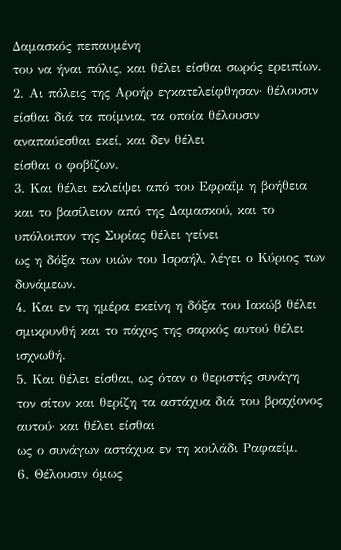Δαμασκός πεπαυμένη
του να ήναι πόλις, και θέλει είσθαι σωρός ερειπίων.
2. Αι πόλεις της Αροήρ εγκατελείφθησαν· θέλουσιν
είσθαι διά τα ποίμνια, τα οποία θέλουσιν αναπαύεσθαι εκεί, και δεν θέλει
είσθαι ο φοβίζων.
3. Και θέλει εκλείψει από του Εφραΐμ η βοήθεια
και το βασίλειον από της Δαμασκού, και το υπόλοιπον της Συρίας θέλει γείνει
ως η δόξα των υιών του Ισραήλ, λέγει ο Κύριος των δυνάμεων.
4. Και εν τη ημέρα εκείνη η δόξα του Ιακώβ θέλει
σμικρυνθή και το πάχος της σαρκός αυτού θέλει ισχνωθή.
5. Και θέλει είσθαι, ως όταν ο θεριστής συνάγη
τον σίτον και θερίζη τα αστάχυα διά του βραχίονος αυτού· και θέλει είσθαι
ως ο συνάγων αστάχυα εν τη κοιλάδι Ραφαείμ.
6. Θέλουσιν όμως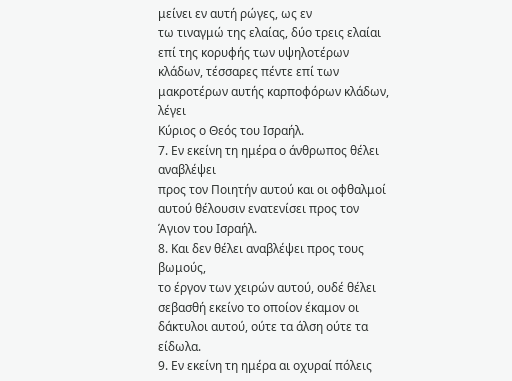μείνει εν αυτή ρώγες, ως εν
τω τιναγμώ της ελαίας, δύο τρεις ελαίαι επί της κορυφής των υψηλοτέρων
κλάδων, τέσσαρες πέντε επί των μακροτέρων αυτής καρποφόρων κλάδων, λέγει
Κύριος ο Θεός του Ισραήλ.
7. Εν εκείνη τη ημέρα ο άνθρωπος θέλει αναβλέψει
προς τον Ποιητήν αυτού και οι οφθαλμοί αυτού θέλουσιν ενατενίσει προς τον
Άγιον του Ισραήλ.
8. Και δεν θέλει αναβλέψει προς τους βωμούς,
το έργον των χειρών αυτού, ουδέ θέλει σεβασθή εκείνο το οποίον έκαμον οι
δάκτυλοι αυτού, ούτε τα άλση ούτε τα είδωλα.
9. Εν εκείνη τη ημέρα αι οχυραί πόλεις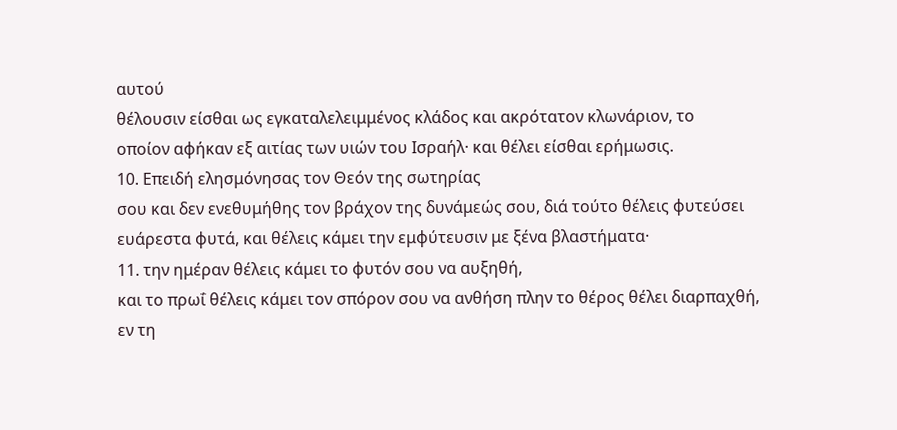αυτού
θέλουσιν είσθαι ως εγκαταλελειμμένος κλάδος και ακρότατον κλωνάριον, το
οποίον αφήκαν εξ αιτίας των υιών του Ισραήλ· και θέλει είσθαι ερήμωσις.
10. Επειδή ελησμόνησας τον Θεόν της σωτηρίας
σου και δεν ενεθυμήθης τον βράχον της δυνάμεώς σου, διά τούτο θέλεις φυτεύσει
ευάρεστα φυτά, και θέλεις κάμει την εμφύτευσιν με ξένα βλαστήματα·
11. την ημέραν θέλεις κάμει το φυτόν σου να αυξηθή,
και το πρωΐ θέλεις κάμει τον σπόρον σου να ανθήση πλην το θέρος θέλει διαρπαχθή,
εν τη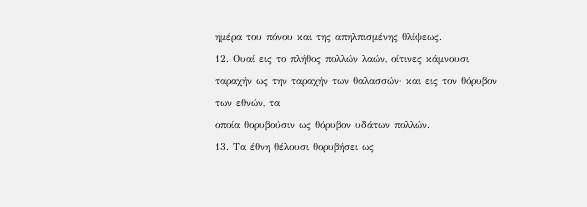ημέρα του πόνου και της απηλπισμένης θλίψεως.
12. Ουαί εις το πλήθος πολλών λαών, οίτινες κάμνουσι
ταραχήν ως την ταραχήν των θαλασσών· και εις τον θόρυβον των εθνών, τα
οποία θορυβούσιν ως θόρυβον υδάτων πολλών.
13. Τα έθνη θέλουσι θορυβήσει ως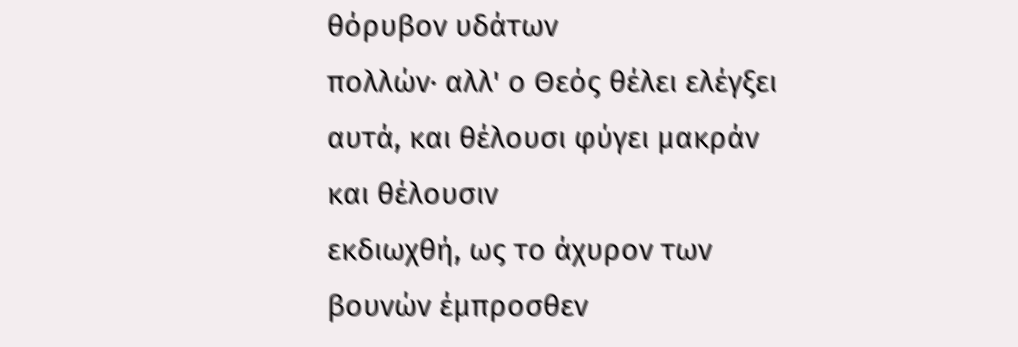θόρυβον υδάτων
πολλών· αλλ' ο Θεός θέλει ελέγξει αυτά, και θέλουσι φύγει μακράν και θέλουσιν
εκδιωχθή, ως το άχυρον των βουνών έμπροσθεν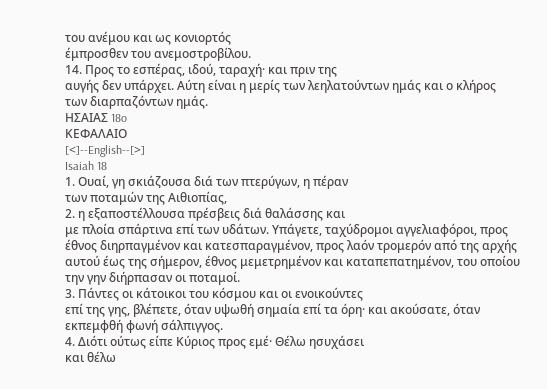του ανέμου και ως κονιορτός
έμπροσθεν του ανεμοστροβίλου.
14. Προς το εσπέρας, ιδού, ταραχή· και πριν της
αυγής δεν υπάρχει. Αύτη είναι η μερίς των λεηλατούντων ημάς και ο κλήρος
των διαρπαζόντων ημάς.
ΗΣΑΙΑΣ 18o
ΚΕΦΑΛΑΙΟ
[<]--English--[>]
Isaiah 18
1. Ουαί, γη σκιάζουσα διά των πτερύγων, η πέραν
των ποταμών της Αιθιοπίας,
2. η εξαποστέλλουσα πρέσβεις διά θαλάσσης και
με πλοία σπάρτινα επί των υδάτων. Υπάγετε, ταχύδρομοι αγγελιαφόροι, προς
έθνος διηρπαγμένον και κατεσπαραγμένον, προς λαόν τρομερόν από της αρχής
αυτού έως της σήμερον, έθνος μεμετρημένον και καταπεπατημένον, του οποίου
την γην διήρπασαν οι ποταμοί.
3. Πάντες οι κάτοικοι του κόσμου και οι ενοικούντες
επί της γης, βλέπετε, όταν υψωθή σημαία επί τα όρη· και ακούσατε, όταν
εκπεμφθή φωνή σάλπιγγος.
4. Διότι ούτως είπε Κύριος προς εμέ· Θέλω ησυχάσει
και θέλω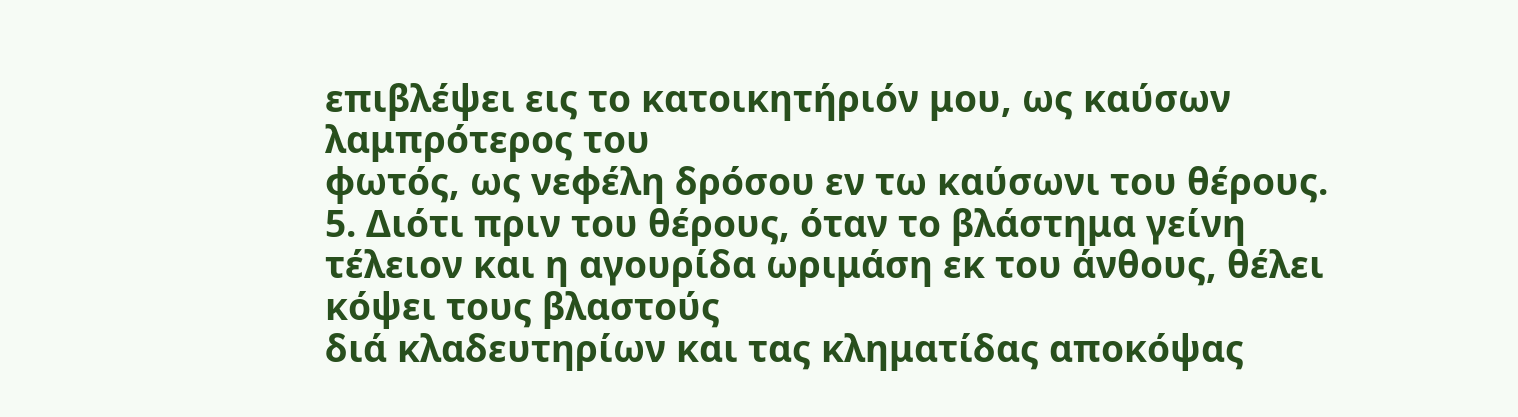επιβλέψει εις το κατοικητήριόν μου, ως καύσων λαμπρότερος του
φωτός, ως νεφέλη δρόσου εν τω καύσωνι του θέρους.
5. Διότι πριν του θέρους, όταν το βλάστημα γείνη
τέλειον και η αγουρίδα ωριμάση εκ του άνθους, θέλει κόψει τους βλαστούς
διά κλαδευτηρίων και τας κληματίδας αποκόψας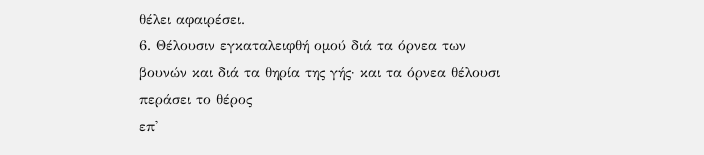θέλει αφαιρέσει.
6. Θέλουσιν εγκαταλειφθή ομού διά τα όρνεα των
βουνών και διά τα θηρία της γής· και τα όρνεα θέλουσι περάσει το θέρος
επ'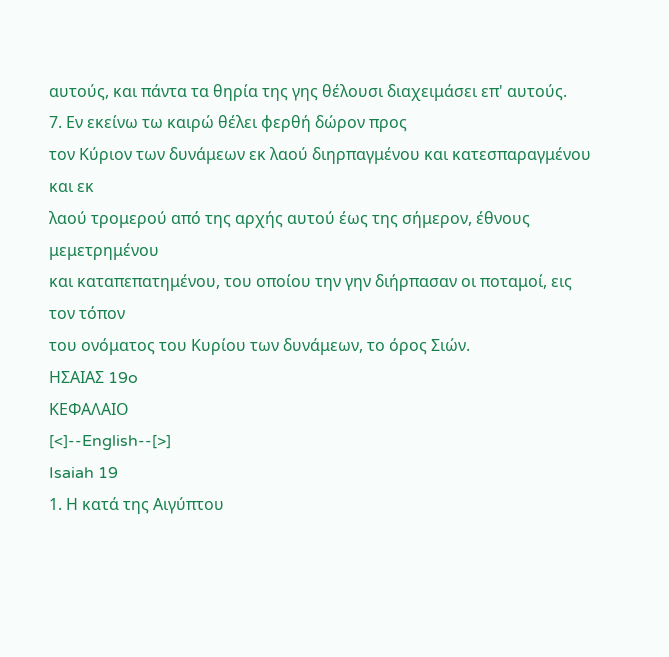αυτούς, και πάντα τα θηρία της γης θέλουσι διαχειμάσει επ' αυτούς.
7. Εν εκείνω τω καιρώ θέλει φερθή δώρον προς
τον Κύριον των δυνάμεων εκ λαού διηρπαγμένου και κατεσπαραγμένου και εκ
λαού τρομερού από της αρχής αυτού έως της σήμερον, έθνους μεμετρημένου
και καταπεπατημένου, του οποίου την γην διήρπασαν οι ποταμοί, εις τον τόπον
του ονόματος του Κυρίου των δυνάμεων, το όρος Σιών.
ΗΣΑΙΑΣ 19o
ΚΕΦΑΛΑΙΟ
[<]--English--[>]
Isaiah 19
1. Η κατά της Αιγύπτου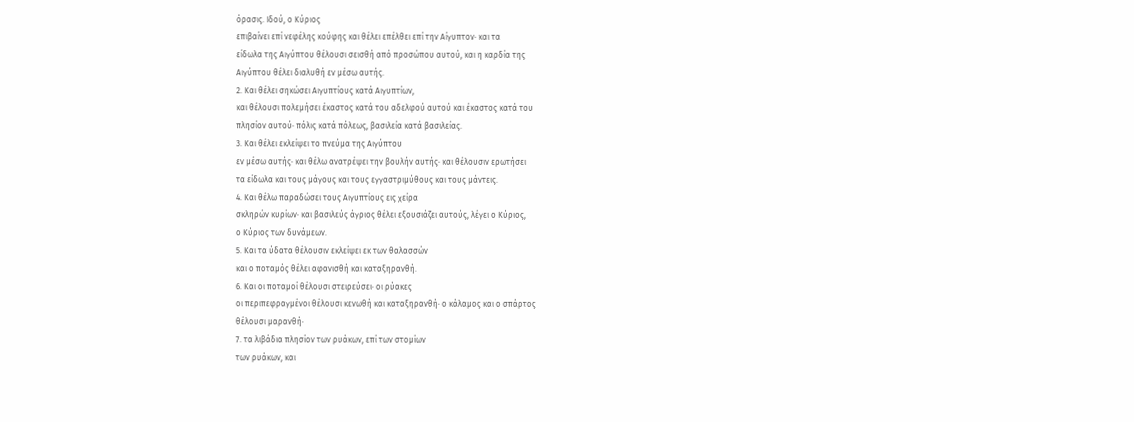όρασις. Ιδού, ο Κύριος
επιβαίνει επί νεφέλης κούφης και θέλει επέλθει επί την Αίγυπτον· και τα
είδωλα της Αιγύπτου θέλουσι σεισθή από προσώπου αυτού, και η καρδία της
Αιγύπτου θέλει διαλυθή εν μέσω αυτής.
2. Και θέλει σηκώσει Αιγυπτίους κατά Αιγυπτίων,
και θέλουσι πολεμήσει έκαστος κατά του αδελφού αυτού και έκαστος κατά του
πλησίον αυτού· πόλις κατά πόλεως, βασιλεία κατά βασιλείας.
3. Και θέλει εκλείψει το πνεύμα της Αιγύπτου
εν μέσω αυτής· και θέλω ανατρέψει την βουλήν αυτής· και θέλουσιν ερωτήσει
τα είδωλα και τους μάγους και τους εγγαστριμύθους και τους μάντεις.
4. Και θέλω παραδώσει τους Αιγυπτίους εις χείρα
σκληρών κυρίων· και βασιλεύς άγριος θέλει εξουσιάζει αυτούς, λέγει ο Κύριος,
ο Κύριος των δυνάμεων.
5. Και τα ύδατα θέλουσιν εκλείψει εκ των θαλασσών
και ο ποταμός θέλει αφανισθή και καταξηρανθή.
6. Και οι ποταμοί θέλουσι στειρεύσει· οι ρύακες
οι περιπεφραγμένοι θέλουσι κενωθή και καταξηρανθή· ο κάλαμος και ο σπάρτος
θέλουσι μαρανθή·
7. τα λιβάδια πλησίον των ρυάκων, επί των στομίων
των ρυάκων, και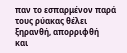παν το εσπαρμένον παρά τους ρύακας θέλει ξηρανθή, απορριφθή
και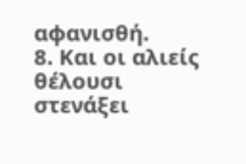αφανισθή.
8. Και οι αλιείς θέλουσι στενάξει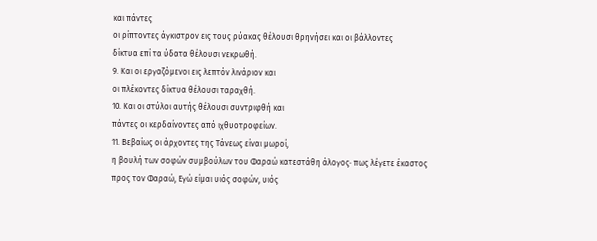και πάντες
οι ρίπτοντες άγκιστρον εις τους ρύακας θέλουσι θρηνήσει και οι βάλλοντες
δίκτυα επί τα ύδατα θέλουσι νεκρωθή.
9. Και οι εργαζόμενοι εις λεπτόν λινάριον και
οι πλέκοντες δίκτυα θέλουσι ταραχθή.
10. Και οι στύλοι αυτής θέλουσι συντριφθή και
πάντες οι κερδαίνοντες από ιχθυοτροφείων.
11. Βεβαίως οι άρχοντες της Τάνεως είναι μωροί,
η βουλή των σοφών συμβούλων του Φαραώ κατεστάθη άλογος· πως λέγετε έκαστος
προς τον Φαραώ, Εγώ είμαι υιός σοφών, υιός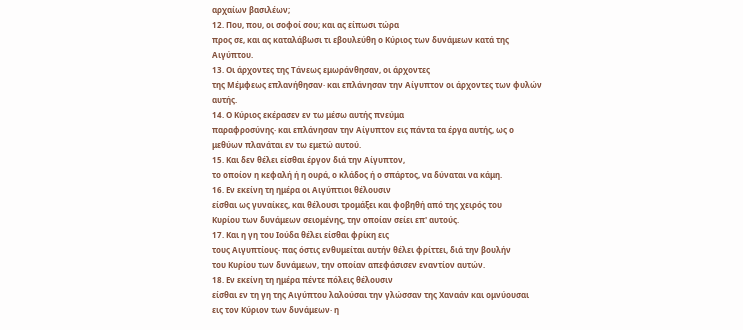αρχαίων βασιλέων;
12. Που, που, οι σοφοί σου; και ας είπωσι τώρα
προς σε, και ας καταλάβωσι τι εβουλεύθη ο Κύριος των δυνάμεων κατά της
Αιγύπτου.
13. Οι άρχοντες της Τάνεως εμωράνθησαν, οι άρχοντες
της Μέμφεως επλανήθησαν· και επλάνησαν την Αίγυπτον οι άρχοντες των φυλών
αυτής.
14. Ο Κύριος εκέρασεν εν τω μέσω αυτής πνεύμα
παραφροσύνης· και επλάνησαν την Αίγυπτον εις πάντα τα έργα αυτής, ως ο
μεθύων πλανάται εν τω εμετώ αυτού.
15. Και δεν θέλει είσθαι έργον διά την Αίγυπτον,
το οποίον η κεφαλή ή η ουρά, ο κλάδος ή ο σπάρτος, να δύναται να κάμη.
16. Εν εκείνη τη ημέρα οι Αιγύπτιοι θέλουσιν
είσθαι ως γυναίκες, και θέλουσι τρομάξει και φοβηθή από της χειρός του
Κυρίου των δυνάμεων σειομένης, την οποίαν σείει επ' αυτούς.
17. Και η γη του Ιούδα θέλει είσθαι φρίκη εις
τους Αιγυπτίους· πας όστις ενθυμείται αυτήν θέλει φρίττει, διά την βουλήν
του Κυρίου των δυνάμεων, την οποίαν απεφάσισεν εναντίον αυτών.
18. Εν εκείνη τη ημέρα πέντε πόλεις θέλουσιν
είσθαι εν τη γη της Αιγύπτου λαλούσαι την γλώσσαν της Χαναάν και ομνύουσαι
εις τον Κύριον των δυνάμεων· η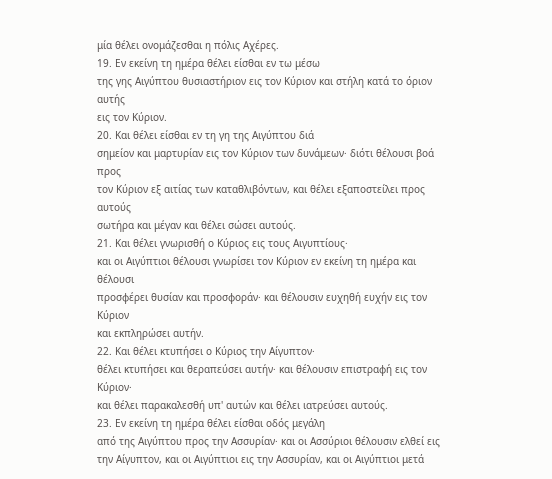μία θέλει ονομάζεσθαι η πόλις Αχέρες.
19. Εν εκείνη τη ημέρα θέλει είσθαι εν τω μέσω
της γης Αιγύπτου θυσιαστήριον εις τον Κύριον και στήλη κατά το όριον αυτής
εις τον Κύριον.
20. Και θέλει είσθαι εν τη γη της Αιγύπτου διά
σημείον και μαρτυρίαν εις τον Κύριον των δυνάμεων· διότι θέλουσι βοά προς
τον Κύριον εξ αιτίας των καταθλιβόντων, και θέλει εξαποστείλει προς αυτούς
σωτήρα και μέγαν και θέλει σώσει αυτούς.
21. Και θέλει γνωρισθή ο Κύριος εις τους Αιγυπτίους·
και οι Αιγύπτιοι θέλουσι γνωρίσει τον Κύριον εν εκείνη τη ημέρα και θέλουσι
προσφέρει θυσίαν και προσφοράν· και θέλουσιν ευχηθή ευχήν εις τον Κύριον
και εκπληρώσει αυτήν.
22. Και θέλει κτυπήσει ο Κύριος την Αίγυπτον·
θέλει κτυπήσει και θεραπεύσει αυτήν· και θέλουσιν επιστραφή εις τον Κύριον·
και θέλει παρακαλεσθή υπ' αυτών και θέλει ιατρεύσει αυτούς.
23. Εν εκείνη τη ημέρα θέλει είσθαι οδός μεγάλη
από της Αιγύπτου προς την Ασσυρίαν· και οι Ασσύριοι θέλουσιν ελθεί εις
την Αίγυπτον, και οι Αιγύπτιοι εις την Ασσυρίαν, και οι Αιγύπτιοι μετά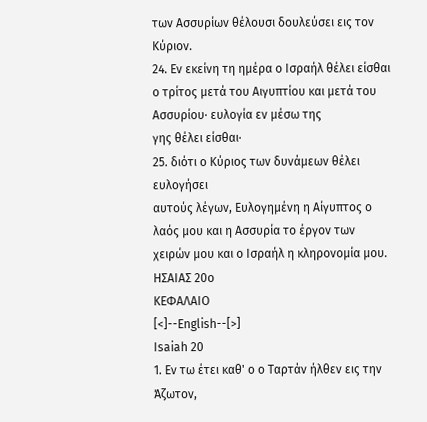των Ασσυρίων θέλουσι δουλεύσει εις τον Κύριον.
24. Εν εκείνη τη ημέρα ο Ισραήλ θέλει είσθαι
ο τρίτος μετά του Αιγυπτίου και μετά του Ασσυρίου· ευλογία εν μέσω της
γης θέλει είσθαι·
25. διότι ο Κύριος των δυνάμεων θέλει ευλογήσει
αυτούς λέγων, Ευλογημένη η Αίγυπτος ο λαός μου και η Ασσυρία το έργον των
χειρών μου και ο Ισραήλ η κληρονομία μου.
ΗΣΑΙΑΣ 20o
ΚΕΦΑΛΑΙΟ
[<]--English--[>]
Isaiah 20
1. Εν τω έτει καθ' ο ο Ταρτάν ήλθεν εις την Άζωτον,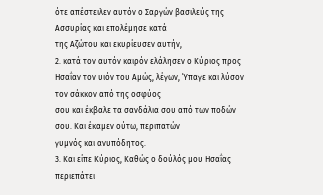ότε απέστειλεν αυτόν ο Σαργών βασιλεύς της Ασσυρίας και επολέμησε κατά
της Αζώτου και εκυρίευσεν αυτήν,
2. κατά τον αυτόν καιρόν ελάλησεν ο Κύριος προς
Ησαΐαν τον υιόν του Αμώς, λέγων, Ύπαγε και λύσον τον σάκκον από της οσφύος
σου και έκβαλε τα σανδάλια σου από των ποδών σου. Και έκαμεν ούτω, περιπατών
γυμνός και ανυπόδητος.
3. Και είπε Κύριος, Καθώς ο δούλός μου Ησαΐας
περιεπάτει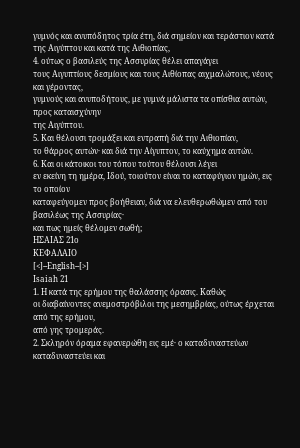γυμνός και ανυπόδητος τρία έτη, διά σημείον και τεράστιον κατά
της Αιγύπτου και κατά της Αιθιοπίας,
4. ούτως ο βασιλεύς της Ασσυρίας θέλει απαγάγει
τους Αιγυπτίους δεσμίους και τους Αιθίοπας αιχμαλώτους, νέους και γέροντας,
γυμνούς και ανυποδήτους, με γυμνά μάλιστα τα οπίσθια αυτών, προς καταισχύνην
της Αιγύπτου.
5. Και θέλουσι τρομάξει και εντραπή διά την Αιθιοπίαν,
το θάρρος αυτών· και διά την Αίγυπτον, το καύχημα αυτών.
6. Και οι κάτοικοι του τόπου τούτου θέλουσι λέγει
εν εκείνη τη ημέρα, Ιδού, τοιούτον είναι το καταφύγιον ημών, εις το οποίον
καταφεύγομεν προς βοήθειαν, διά να ελευθερωθώμεν από του βασιλέως της Ασσυρίας·
και πως ημείς θέλομεν σωθή;
ΗΣΑΙΑΣ 21o
ΚΕΦΑΛΑΙΟ
[<]--English--[>]
Isaiah 21
1. Η κατά της ερήμου της θαλάσσης όρασις. Καθώς
οι διαβαίνοντες ανεμοστρόβιλοι της μεσημβρίας, ούτως έρχεται από της ερήμου,
από γης τρομεράς.
2. Σκληρόν όραμα εφανερώθη εις εμέ· ο καταδυναστεύων
καταδυναστεύει και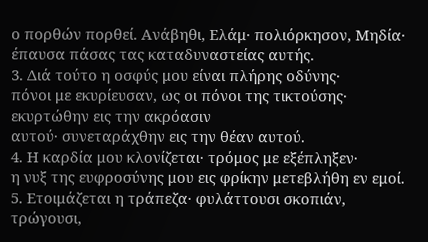ο πορθών πορθεί. Ανάβηθι, Ελάμ· πολιόρκησον, Μηδία·
έπαυσα πάσας τας καταδυναστείας αυτής.
3. Διά τούτο η οσφύς μου είναι πλήρης οδύνης·
πόνοι με εκυρίευσαν, ως οι πόνοι της τικτούσης· εκυρτώθην εις την ακρόασιν
αυτού· συνεταράχθην εις την θέαν αυτού.
4. Η καρδία μου κλονίζεται· τρόμος με εξέπληξεν·
η νυξ της ευφροσύνης μου εις φρίκην μετεβλήθη εν εμοί.
5. Ετοιμάζεται η τράπεζα· φυλάττουσι σκοπιάν,
τρώγουσι,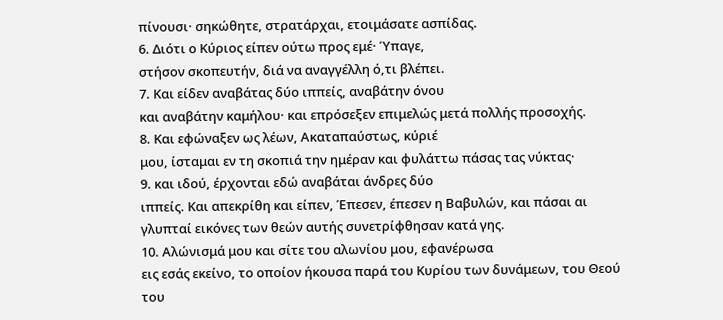πίνουσι· σηκώθητε, στρατάρχαι, ετοιμάσατε ασπίδας.
6. Διότι ο Κύριος είπεν ούτω προς εμέ· Ύπαγε,
στήσον σκοπευτήν, διά να αναγγέλλη ό,τι βλέπει.
7. Και είδεν αναβάτας δύο ιππείς, αναβάτην όνου
και αναβάτην καμήλου· και επρόσεξεν επιμελώς μετά πολλής προσοχής.
8. Και εφώναξεν ως λέων, Ακαταπαύστως, κύριέ
μου, ίσταμαι εν τη σκοπιά την ημέραν και φυλάττω πάσας τας νύκτας·
9. και ιδού, έρχονται εδώ αναβάται άνδρες δύο
ιππείς. Και απεκρίθη και είπεν, Έπεσεν, έπεσεν η Βαβυλών, και πάσαι αι
γλυπταί εικόνες των θεών αυτής συνετρίφθησαν κατά γης.
10. Αλώνισμά μου και σίτε του αλωνίου μου, εφανέρωσα
εις εσάς εκείνο, το οποίον ήκουσα παρά του Κυρίου των δυνάμεων, του Θεού
του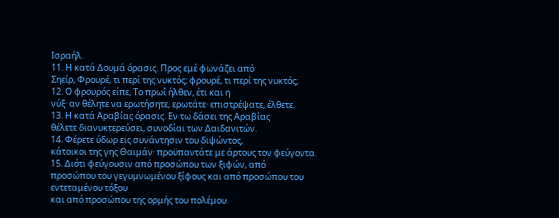Ισραήλ.
11. Η κατά Δουμά όρασις. Προς εμέ φωνάζει από
Σηείρ, Φρουρέ, τι περί της νυκτός; φρουρέ, τι περί της νυκτός;
12. Ο φρουρός είπε, Το πρωΐ ήλθεν, έτι και η
νύξ· αν θέλητε να ερωτήσητε, ερωτάτε· επιστρέψατε, έλθετε.
13. Η κατά Αραβίας όρασις. Εν τω δάσει της Αραβίας
θέλετε διανυκτερεύσει, συνοδίαι των Δαιδανιτών.
14. Φέρετε ύδωρ εις συνάντησιν του διψώντος,
κάτοικοι της γης Θαιμάν· προϋπαντάτε με άρτους τον φεύγοντα.
15. Διότι φεύγουσιν από προσώπου των ξιφών, από
προσώπου του γεγυμνωμένου ξίφους και από προσώπου του εντεταμένου τόξου
και από προσώπου της ορμής του πολέμου.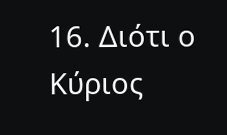16. Διότι ο Κύριος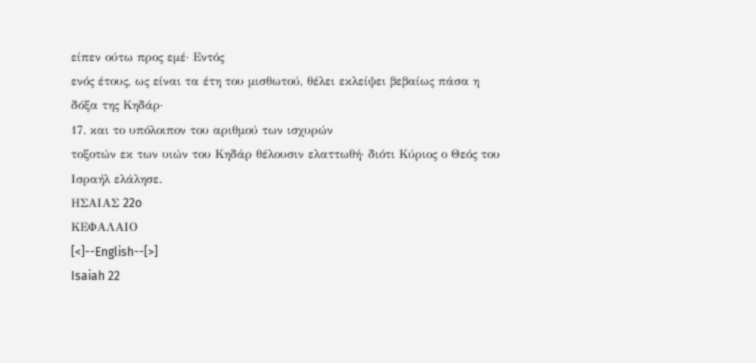είπεν ούτω προς εμέ· Εντός
ενός έτους, ως είναι τα έτη του μισθωτού, θέλει εκλείψει βεβαίως πάσα η
δόξα της Κηδάρ·
17. και το υπόλοιπον του αριθμού των ισχυρών
τοξοτών εκ των υιών του Κηδάρ θέλουσιν ελαττωθή· διότι Κύριος ο Θεός του
Ισραήλ ελάλησε.
ΗΣΑΙΑΣ 22o
ΚΕΦΑΛΑΙΟ
[<]--English--[>]
Isaiah 22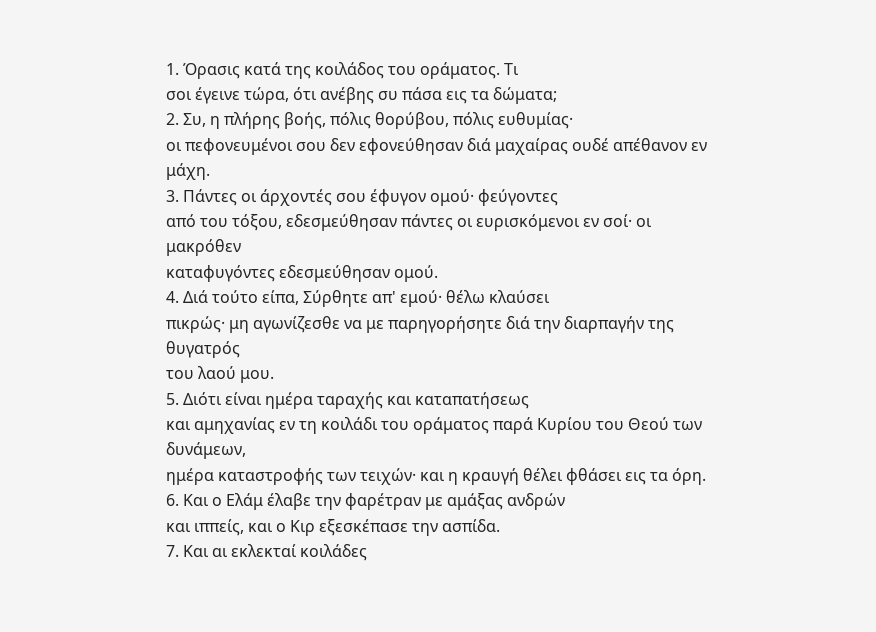1. Όρασις κατά της κοιλάδος του οράματος. Τι
σοι έγεινε τώρα, ότι ανέβης συ πάσα εις τα δώματα;
2. Συ, η πλήρης βοής, πόλις θορύβου, πόλις ευθυμίας·
οι πεφονευμένοι σου δεν εφονεύθησαν διά μαχαίρας ουδέ απέθανον εν μάχη.
3. Πάντες οι άρχοντές σου έφυγον ομού· φεύγοντες
από του τόξου, εδεσμεύθησαν πάντες οι ευρισκόμενοι εν σοί· οι μακρόθεν
καταφυγόντες εδεσμεύθησαν ομού.
4. Διά τούτο είπα, Σύρθητε απ' εμού· θέλω κλαύσει
πικρώς· μη αγωνίζεσθε να με παρηγορήσητε διά την διαρπαγήν της θυγατρός
του λαού μου.
5. Διότι είναι ημέρα ταραχής και καταπατήσεως
και αμηχανίας εν τη κοιλάδι του οράματος παρά Κυρίου του Θεού των δυνάμεων,
ημέρα καταστροφής των τειχών· και η κραυγή θέλει φθάσει εις τα όρη.
6. Και ο Ελάμ έλαβε την φαρέτραν με αμάξας ανδρών
και ιππείς, και ο Κιρ εξεσκέπασε την ασπίδα.
7. Και αι εκλεκταί κοιλάδες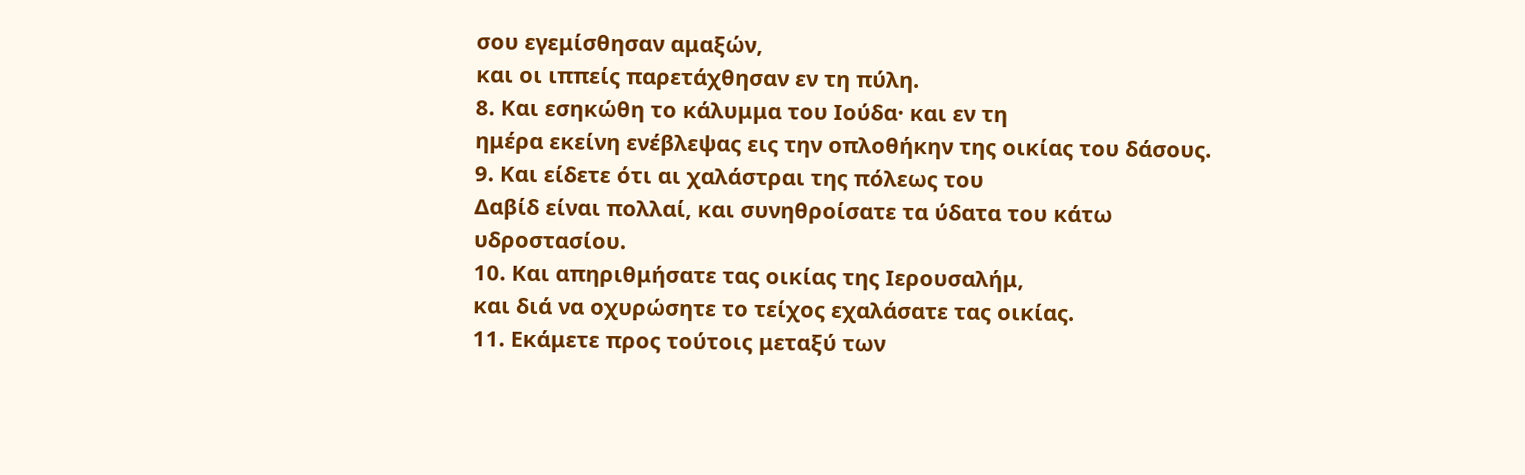σου εγεμίσθησαν αμαξών,
και οι ιππείς παρετάχθησαν εν τη πύλη.
8. Και εσηκώθη το κάλυμμα του Ιούδα· και εν τη
ημέρα εκείνη ενέβλεψας εις την οπλοθήκην της οικίας του δάσους.
9. Και είδετε ότι αι χαλάστραι της πόλεως του
Δαβίδ είναι πολλαί, και συνηθροίσατε τα ύδατα του κάτω υδροστασίου.
10. Και απηριθμήσατε τας οικίας της Ιερουσαλήμ,
και διά να οχυρώσητε το τείχος εχαλάσατε τας οικίας.
11. Εκάμετε προς τούτοις μεταξύ των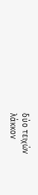δύο τειχών
λάκκον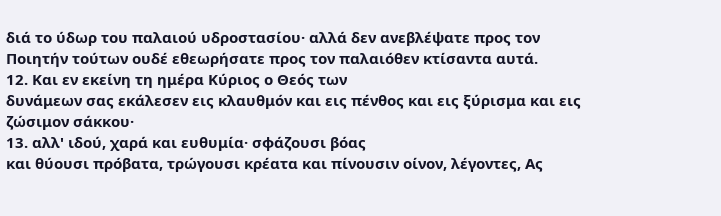διά το ύδωρ του παλαιού υδροστασίου· αλλά δεν ανεβλέψατε προς τον
Ποιητήν τούτων ουδέ εθεωρήσατε προς τον παλαιόθεν κτίσαντα αυτά.
12. Και εν εκείνη τη ημέρα Κύριος ο Θεός των
δυνάμεων σας εκάλεσεν εις κλαυθμόν και εις πένθος και εις ξύρισμα και εις
ζώσιμον σάκκου·
13. αλλ' ιδού, χαρά και ευθυμία· σφάζουσι βόας
και θύουσι πρόβατα, τρώγουσι κρέατα και πίνουσιν οίνον, λέγοντες, Ας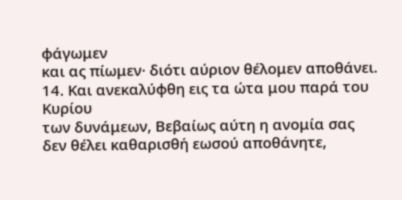φάγωμεν
και ας πίωμεν· διότι αύριον θέλομεν αποθάνει.
14. Και ανεκαλύφθη εις τα ώτα μου παρά του Κυρίου
των δυνάμεων, Βεβαίως αύτη η ανομία σας δεν θέλει καθαρισθή εωσού αποθάνητε,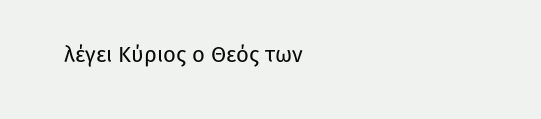λέγει Κύριος ο Θεός των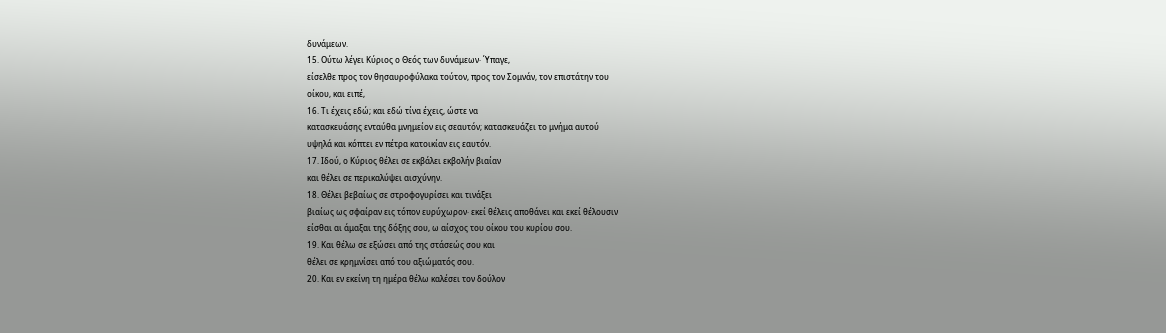δυνάμεων.
15. Ούτω λέγει Κύριος ο Θεός των δυνάμεων· Ύπαγε,
είσελθε προς τον θησαυροφύλακα τούτον, προς τον Σομνάν, τον επιστάτην του
οίκου, και ειπέ,
16. Τι έχεις εδώ; και εδώ τίνα έχεις, ώστε να
κατασκευάσης ενταύθα μνημείον εις σεαυτόν; κατασκευάζει το μνήμα αυτού
υψηλά και κόπτει εν πέτρα κατοικίαν εις εαυτόν.
17. Ιδού, ο Κύριος θέλει σε εκβάλει εκβολήν βιαίαν
και θέλει σε περικαλύψει αισχύνην.
18. Θέλει βεβαίως σε στροφογυρίσει και τινάξει
βιαίως ως σφαίραν εις τόπον ευρύχωρον· εκεί θέλεις αποθάνει και εκεί θέλουσιν
είσθαι αι άμαξαι της δόξης σου, ω αίσχος του οίκου του κυρίου σου.
19. Και θέλω σε εξώσει από της στάσεώς σου και
θέλει σε κρημνίσει από του αξιώματός σου.
20. Και εν εκείνη τη ημέρα θέλω καλέσει τον δούλον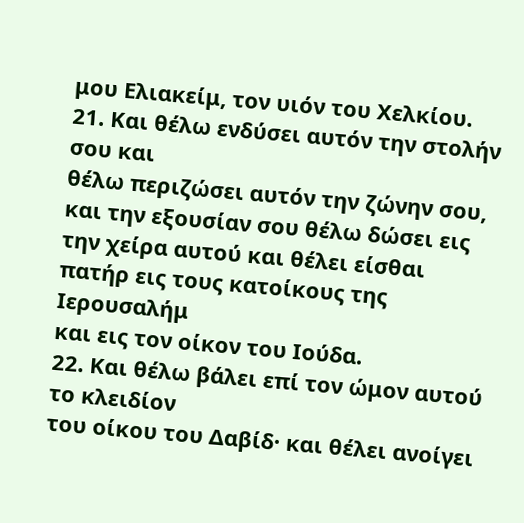μου Ελιακείμ, τον υιόν του Χελκίου.
21. Και θέλω ενδύσει αυτόν την στολήν σου και
θέλω περιζώσει αυτόν την ζώνην σου, και την εξουσίαν σου θέλω δώσει εις
την χείρα αυτού και θέλει είσθαι πατήρ εις τους κατοίκους της Ιερουσαλήμ
και εις τον οίκον του Ιούδα.
22. Και θέλω βάλει επί τον ώμον αυτού το κλειδίον
του οίκου του Δαβίδ· και θέλει ανοίγει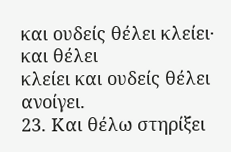και ουδείς θέλει κλείει· και θέλει
κλείει και ουδείς θέλει ανοίγει.
23. Και θέλω στηρίξει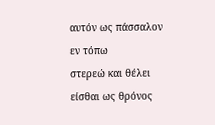αυτόν ως πάσσαλον εν τόπω
στερεώ και θέλει είσθαι ως θρόνος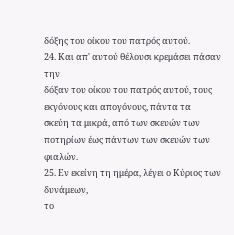δόξης του οίκου του πατρός αυτού.
24. Και απ' αυτού θέλουσι κρεμάσει πάσαν την
δόξαν του οίκου του πατρός αυτού, τους εκγόνους και απογόνους, πάντα τα
σκεύη τα μικρά, από των σκευών των ποτηρίων έως πάντων των σκευών των φιαλών.
25. Εν εκείνη τη ημέρα, λέγει ο Κύριος των δυνάμεων,
το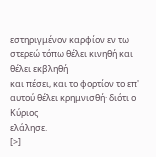εστηριγμένον καρφίον εν τω στερεώ τόπω θέλει κινηθή και θέλει εκβληθή
και πέσει, και το φορτίον το επ' αυτού θέλει κρημνισθή· διότι ο Κύριος
ελάλησε.
[>]